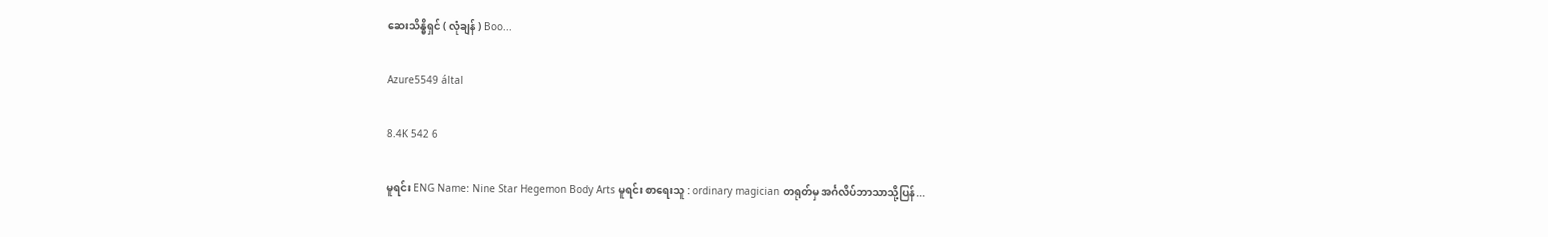ဆေးသိန္ဓိရှင် ( လုံချန် ) Boo...

Azure5549 által

8.4K 542 6

မူရင်း ENG Name: Nine Star Hegemon Body Arts မူရင်း စာရေးသူ : ordinary magician တရုတ်မှ အင်္ဂလိပ်ဘာသာသို့ပြန်...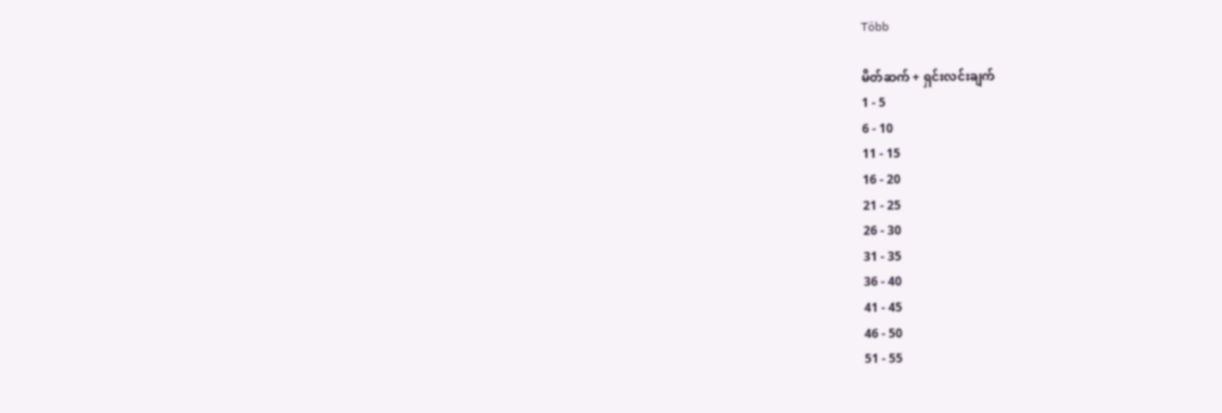Több

မိတ်ဆက် + ရှင်းလင်းချက်
1 - 5
6 - 10
11 - 15
16 - 20
21 - 25
26 - 30
31 - 35
36 - 40
41 - 45
46 - 50
51 - 55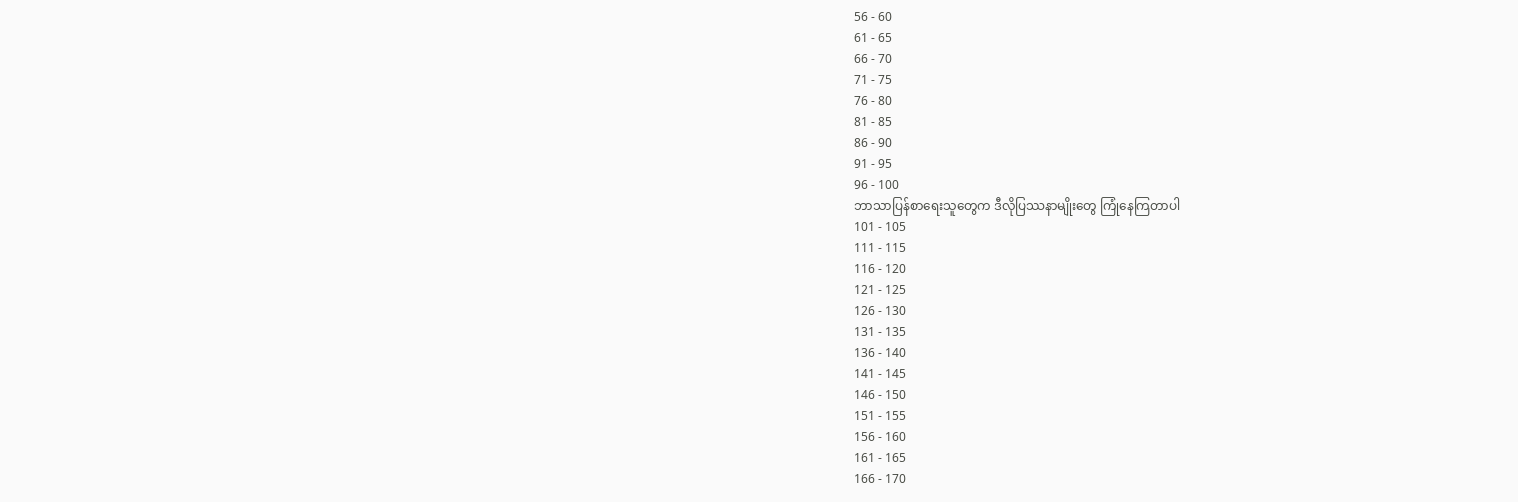56 - 60
61 - 65
66 - 70
71 - 75
76 - 80
81 - 85
86 - 90
91 - 95
96 - 100
ဘာသာပြန်စာရေးသူတွေက ဒီလိုပြဿနာမျိုးတွေ ကြုံနေကြတာပါ
101 - 105
111 - 115
116 - 120
121 - 125
126 - 130
131 - 135
136 - 140
141 - 145
146 - 150
151 - 155
156 - 160
161 - 165
166 - 170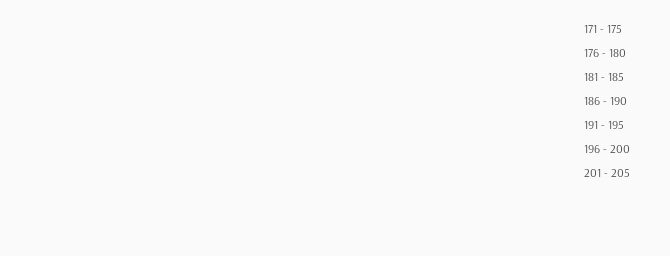171 - 175
176 - 180
181 - 185
186 - 190
191 - 195
196 - 200
201 - 205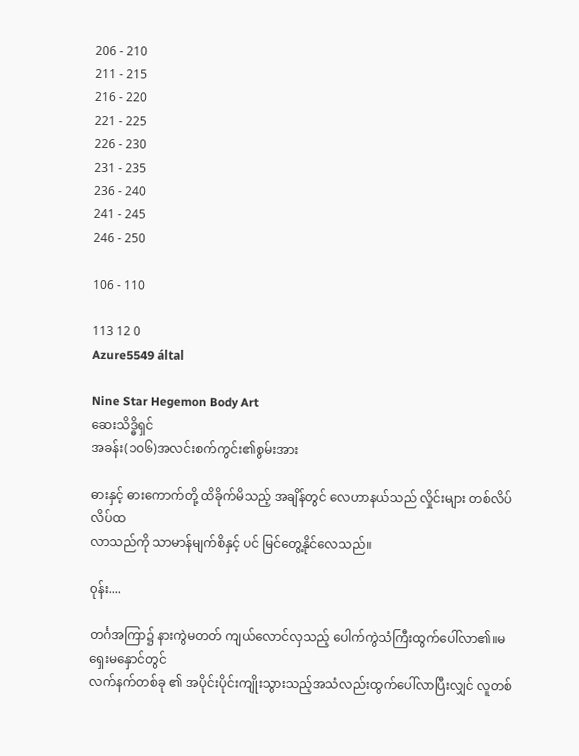206 - 210
211 - 215
216 - 220
221 - 225
226 - 230
231 - 235
236 - 240
241 - 245
246 - 250

106 - 110

113 12 0
Azure5549 által

Nine Star Hegemon Body Art
ဆေးသိဒ္ဓိရှင်
အခန်း(၁၀၆)အလင်းစက်ကွင်း၏စွမ်းအား

ဓားနှင့် ဓားကောက်တို့ ထိခိုက်မိသည့် အချိန်တွင် လေဟာနယ်သည် လှိုင်းများ တစ်လိပ်လိပ်ထ
လာသည်ကို သာမာန်မျက်စိနှင့် ပင် မြင်တွေ့နိုင်လေသည်။

၀ုန်း....

တင်္ဂအကြာ၌ နားကွဲမတတ် ကျယ်လောင်လှသည့် ပေါက်ကွဲသံကြီးထွက်ပေါ်လာ၏။မရှေးမနှောင်တွင်
လက်နက်တစ်ခု ၏ အပိုင်းပိုင်းကျိုးသွားသည့်အသံလည်းထွက်ပေါ်လာပြီးလျှင် လူတစ်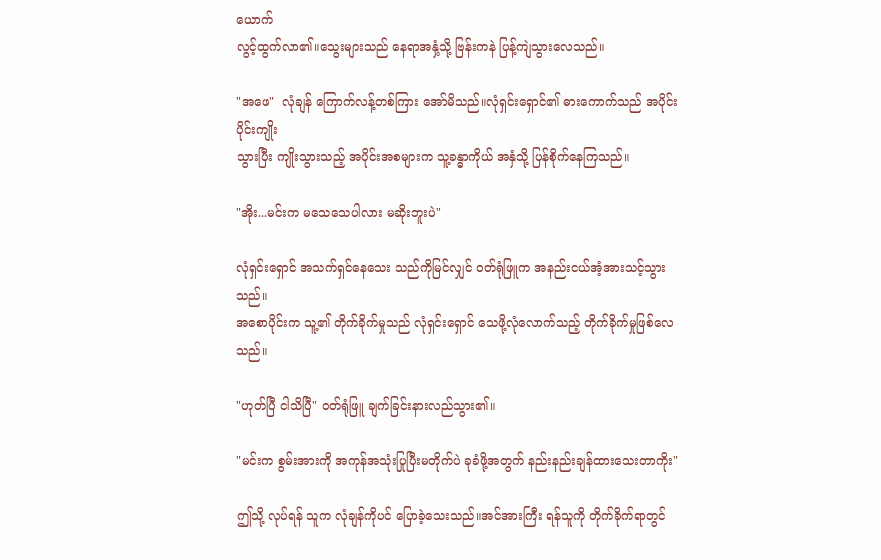ယောက်
လွင့်ထွက်လာ၏။သွေးများသည် နေရာအနှံ့သို့ ဗြန်းကနဲ ပြန့်ကျဲသွားလေသည်။

"အဖေ"  လုံချန် ကြောက်လန့်တစ်ကြား အော်မိသည်။လုံရှင်းရှောင်၏ ဓားကောက်သည် အပိုင်းပိုင်းကျိုး
သွားပြီး ကျိုးသွားသည့် အပိုင်းအစများက သူ့ခန္ဓာကိုယ် အနှံသို့ ပြန်စိုက်နေကြသည်။

"အိုး...မင်းက မသေသေပါလား မဆိုးဘူးပဲ"

လုံရှင်းရှောင် အသက်ရှင်နေသေး သည်ကိုမြင်လျှင် ၀တ်ရုံဖြူက အနည်းငယ်အံ့အားသင့်သွားသည်။
အစောပိုင်းက သူ့၏ တိုက်ခိုက်မှုသည် လုံရှင်းရှောင် သေဖို့လုံလောက်သည့် တိုက်ခိုက်မှုဖြစ်လေသည်။

"ဟုတ်ပြီ ငါသိပြီ" ၀တ်ရုံဖြူ ချက်ခြင်းနားလည်သွား၏။

"မင်းက စွမ်းအားကို အကုန်အသုံးပြုပြီးမတိုက်ပဲ ခုခံဖို့အတွက် နည်းနည်းချန်ထားသေးတာကိုး"

ဤသို့ လုပ်ရန် သူက လုံချန်ကိုပင် ပြောခဲ့သေးသည်။အင်အားကြီး ရန်သူကို တိုက်ခိုက်ရာတွင်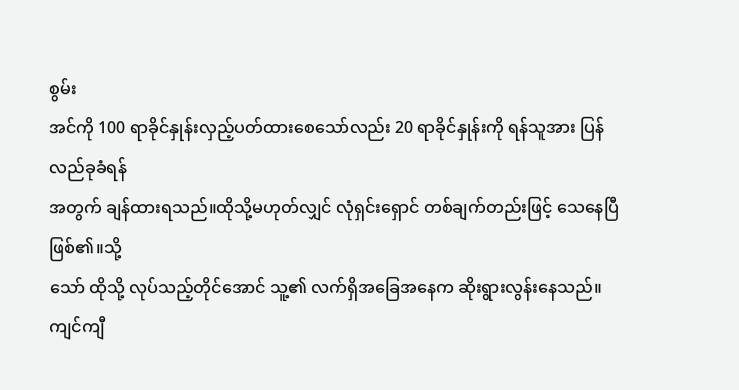စွမ်း
အင်ကို 100 ရာခိုင်နှုန်းလှည့်ပတ်ထားစေသော်လည်း 20 ရာခိုင်နှုန်းကို ရန်သူအား ပြန်လည်ခုခံရန်
အတွက် ချန်ထားရသည်။ထိုသို့မဟုတ်လျှင် လုံရှင်းရှောင် တစ်ချက်တည်းဖြင့် သေနေပြီဖြစ်၏။သို့
သော် ထိုသို့ လုပ်သည့်တိုင်အောင် သူ့၏ လက်ရှိအခြေအနေက ဆိုးရွားလွန်းနေသည်။ကျင်ကျီ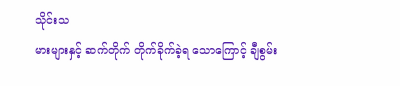သိုင်းသ
မားများနှင့် ဆက်တိုက် တိုက်ခိုက်ခဲ့ရ သောကြောင့် ချီစွမ်း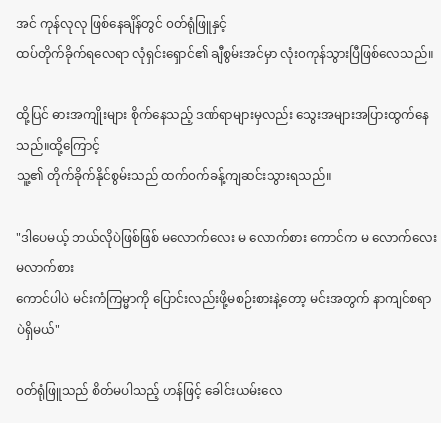အင် ကုန်လုလု ဖြစ်နေချိန်တွင် ၀တ်ရုံဖြူနှင့်
ထပ်တိုက်ခိုက်ရလေရာ လုံရှင်းရှောင်၏ ချီစွမ်းအင်မှာ လုံး၀ကုန်သွားပြီဖြစ်လေသည်။

ထို့ပြင် ဓားအကျိုးများ စိုက်နေသည့် ဒဏ်ရာများမှလည်း သွေးအများအပြားထွက်နေသည်။ထို့ကြောင့်
သူ့၏ တိုက်ခိုက်နိုင်စွမ်းသည် ထက်၀က်ခန့်ကျဆင်းသွားရသည်။

"ဒါပေမယ့် ဘယ်လိုပဲဖြစ်ဖြစ် မလောက်လေး မ လောက်စား ကောင်က မ လောက်လေး မလာက်စား
ကောင်ပါပဲ မင်းကံကြမ္မာကို ပြောင်းလည်းဖို့မစဉ်းစားနဲ့တော့ မင်းအတွက် နာကျင်စရာပဲရှိမယ်"

၀တ်ရုံဖြူသည် စိတ်မပါသည့် ဟန်ဖြင့် ခေါင်းယမ်းလေ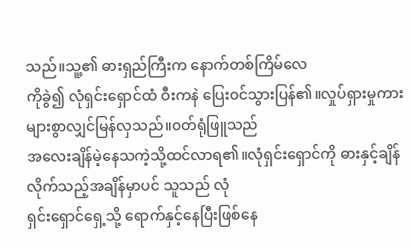သည်။သူ့၏ ဓားရှည်ကြီးက နောက်တစ်ကြိမ်လေ
ကိုခွဲ၍ လုံရှင်းရှောင်ထံ ဝီးကနဲ ပြေး၀င်သွားပြန်၏။လှုပ်ရှားမှုကား များစွာလျှင်မြန်လှသည်။၀တ်ရုံဖြူသည်
အလေးချိန်မဲ့နေသကဲ့သို့ထင်လာရ၏။လုံရှင်းရှောင်ကို ဓားနှင့်ချိန်လိုက်သည့်အချိန်မှာပင် သူသည် လုံ
ရှင်းရှောင်ရှေ့သို့ ရောက်နှင့်နေပြီးဖြစ်နေ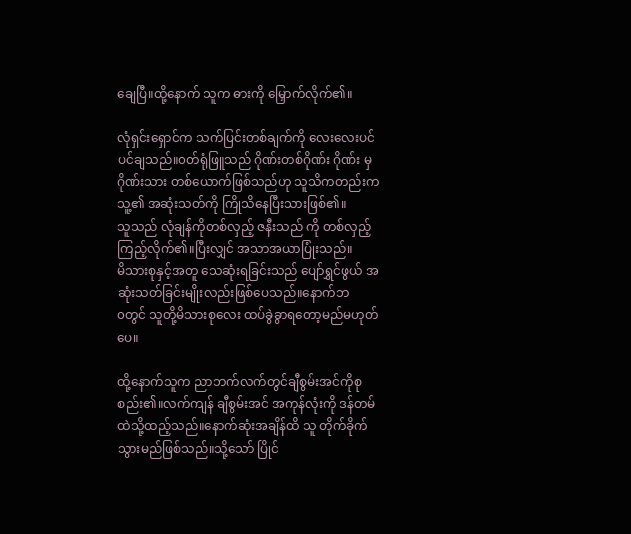ချေပြီ။ထို့နောက် သူက ဓားကို မြှောက်လိုက်၏။

လုံရှင်းရှောင်က သက်ပြင်းတစ်ချက်ကို လေးလေးပင်ပင်ချသည်။၀တ်ရုံဖြူသည် ဂိုဏ်းတစ်ဂိုဏ်း ဂိုဏ်း မှ
ဂိုဏ်းသား တစ်ယောက်ဖြစ်သည်ဟု သူသိကတည်းက သူ့၏ အဆုံးသတ်ကို ကြိုသိနေပြီးသားဖြစ်၏။
သူသည် လုံချန်ကိုတစ်လှည့် ဇနီးသည် ကို တစ်လှည့် ကြည့်လိုက်၏။ပြီးလျှင် အသာအယာပြုံးသည်။
မိသားစုနှင့်အတူ သေဆုံးရခြင်းသည် ပျော်ရွှင်ဖွယ် အဆုံးသတ်ခြင်းမျိုးလည်းဖြစ်ပေသည်။နောက်ဘ
၀တွင် သူတို့မိသားစုလေး ထပ်ခွဲခွာရတော့မည်မဟုတ်ပေ။

ထို့နောက်သူက ညာဘက်လက်တွင်ချီစွမ်းအင်ကိုစုစည်း၏။လက်ကျန် ချီစွမ်းအင် အကုန်လုံးကို ဒန်တမ်
ထဲသို့ထည့်သည်။နောက်ဆုံးအချိန်ထိ သူ တိုက်ခိုက်သွားမည်ဖြစ်သည်။သို့သော် ပြိုင်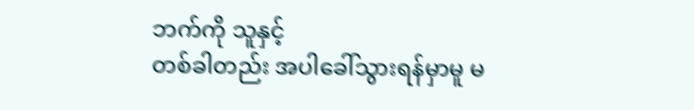ဘက်ကို သူနှင့်
တစ်ခါတည်း အပါခေါ်သွားရန်မှာမူ မ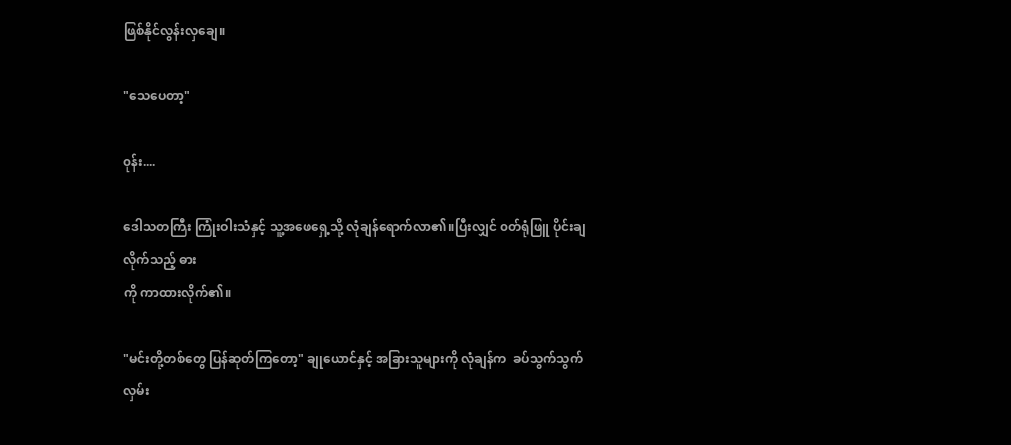ဖြစ်နိုင်လွန်းလှချေ။

"သေပေတာ့"

၀ုန်း....

ဒေါသတကြီး ကြုံးဝါးသံနှင့် သူ့အဖေရှေ့သို့ လုံချန်ရောက်လာ၏။ပြီးလျှင် ၀တ်ရုံဖြူ ပိုင်းချလိုက်သည့် ဓား
ကို ကာထားလိုက်၏။

"မင်းတို့တစ်တွေ ပြန်ဆုတ်ကြတော့" ချုယောင်နှင့် အခြားသူများကို လုံချန်က  ခပ်သွက်သွက်လှမ်း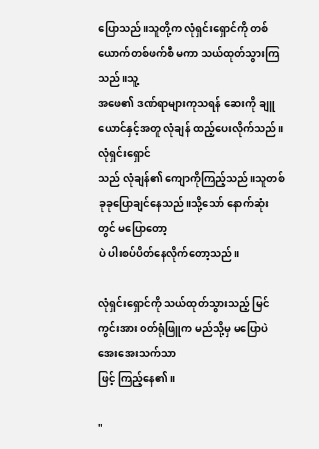ပြောသည်။သူတို့က လုံရှင်းရှောင်ကို တစ်ယောက်တစ်ဖက်စီ မကာ သယ်ထုတ်သွားကြသည်။သူ့
အဖေ၏ ဒဏ်ရာများကုသရန် ဆေးကို ချူယောင်နှင့်အတူ လုံချန် ထည့်ပေးလိုက်သည်။လုံရှင်းရှောင်
သည် လုံချန်၏ ကျောကိုကြည့်သည်။သူတစ်ခုခုပြောချင်နေသည်။သို့သော် နောက်ဆုံးတွင် မပြောတော့
ပဲ ပါးစပ်ပိတ်နေလိုက်တော့သည်။

လုံရှင်းရှောင်ကို သယ်ထုတ်သွားသည့် မြင်ကွင်းအား ၀တ်ရုံဖြူက မည်သို့မှ မပြောပဲ အေးအေးသက်သာ
ဖြင့် ကြည့်နေ၏။

"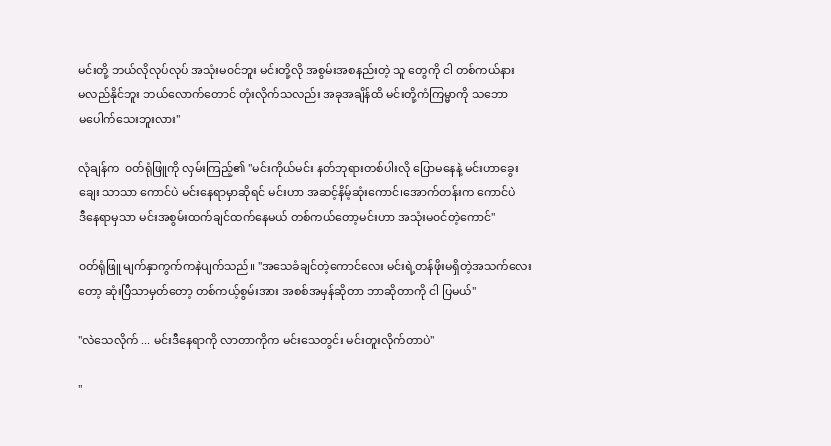မင်းတို့ ဘယ်လိုလုပ်လုပ် အသုံးမ၀င်ဘူး မင်းတို့လို အစွမ်းအစနည်းတဲ့ သူ တွေကို ငါ တစ်ကယ်နား
မလည်နိုင်ဘူး ဘယ်လောက်တောင် တုံးလိုက်သလည်း အခုအချိန်ထိ မင်းတို့ကံကြမ္မာကို သဘော
မပေါက်သေးဘူးလား"

လုံချန်က  ၀တ်ရုံဖြူကို လှမ်းကြည့်၏ "မင်းကိုယ်မင်း နတ်ဘုရားတစ်ပါးလို ပြောမနေနဲ့ မင်းဟာခွေး
ချေး သာသာ ကောင်ပဲ မင်းနေရာမှာဆိုရင် မင်းဟာ အဆင့်နိမ့်ဆုံးကောင်၊အောက်တန်းက ကောင်ပဲ
ဒီနေရာမှသာ မင်းအစွမ်းထက်ချင်ထက်နေမယ် တစ်ကယ်တော့မင်းဟာ အသုံးမ၀င်တဲ့ကောင်"

၀တ်ရုံဖြူ မျက်နှာကွက်ကနဲပျက်သည်။ "အသေခံချင်တဲ့ကောင်လေး မင်းရဲ့တန်ဖိုးမရှိတဲ့အသက်လေး
တော့ ဆုံးပြီသာမှတ်တော့ တစ်ကယ့်စွမ်းအား အစစ်အမှန်ဆိုတာ ဘာဆိုတာကို ငါ ပြမယ်"

"လဲသေလိုက် ... မင်းဒီနေရာကို လာတာကိုက မင်းသေတွင်း မင်းတူးလိုက်တာပဲ"

"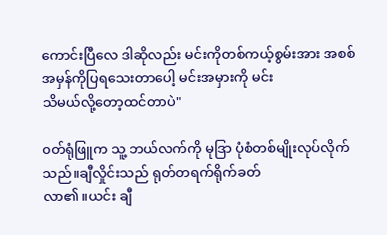ကောင်းပြီလေ ဒါဆိုလည်း မင်းကိုတစ်ကယ့်စွမ်းအား အစစ်အမှန်ကိုပြရသေးတာပေါ့ မင်းအမှားကို မင်း
သိမယ်လို့တော့ထင်တာပဲ"

၀တ်ရုံဖြူက သူ့ ဘယ်လက်ကို မုဒြာ ပုံစံတစ်မျိုးလုပ်လိုက်သည်။ချီလှိုင်းသည် ရုတ်တရက်ရိုက်ခတ်
လာ၏။ယင်း ချီ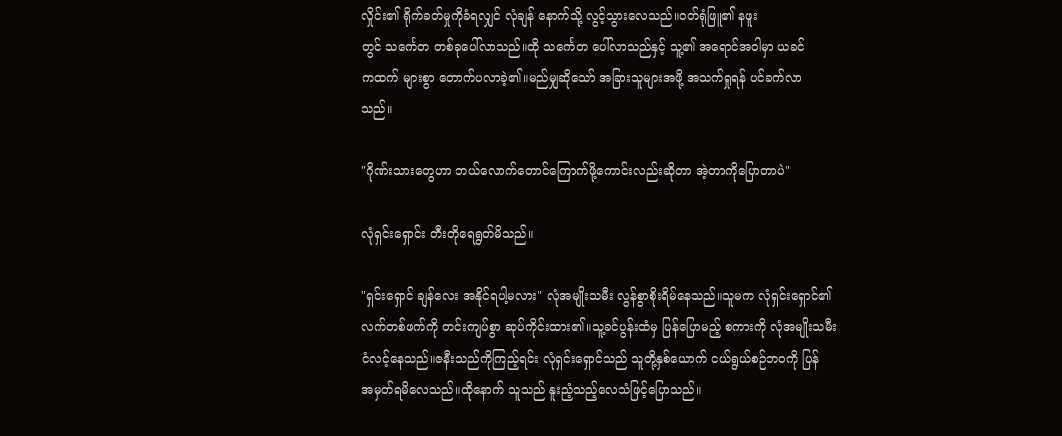လှိုင်း၏ ရိုက်ခတ်မှုကိုခံရလျှင် လုံချန် နောက်သို့ လွင့်သွားလေသည်။၀တ်ရုံဖြူ၏ နဖူး
တွင် သင်္ကေတ တစ်ခုပေါ်လာသည်။ထို သင်္ကေတ ပေါ်လာသည်နှင့် သူ့၏ အရောင်အဝါမှာ ယခင်
ကထက် များစွာ တောက်ပလာခဲ့၏။မည်မျှဆိုသော် အခြားသူများအဖို့ အသက်ရှုရန် ပင်ခက်လာ
သည်။

"ဂိုဏ်းသားတွေဟာ ဘယ်လောက်တောင်ကြောက်ဖို့ကောင်းလည်းဆိုတာ အဲ့တာကိုပြောတာပဲ"

လုံရှင်းရှောင်း တီးတိုရေရွတ်မိသည်။

"ရှင်းရှောင် ချန်လေး အနိုင်ရပါ့မလား" လုံအမျိုးသမီး လွန်စွာစိုးရိမ်နေသည်။သူမက လုံရှင်းရှောင်၏
လက်တစ်ဖက်ကို တင်းကျပ်စွာ ဆုပ်ကိုင်းထား၏။သူ့ခင်ပွန်းထံမှ ပြန်ပြောမည့် စကားကို လုံအမျိုးသမီး
ငံလင့်နေသည်။ဇနီးသည်ကိုကြည့်ရင်း လုံရှင်းရှောင်သည် သူတို့နှစ်ယောက် ငယ်ရွယ်စဉ်ဘ၀ကို ပြန်
အမှတ်ရမိလေသည်။ထိုနောက် သူသည် နူးညံ့သည့်လေသံဖြင့်ပြောသည်။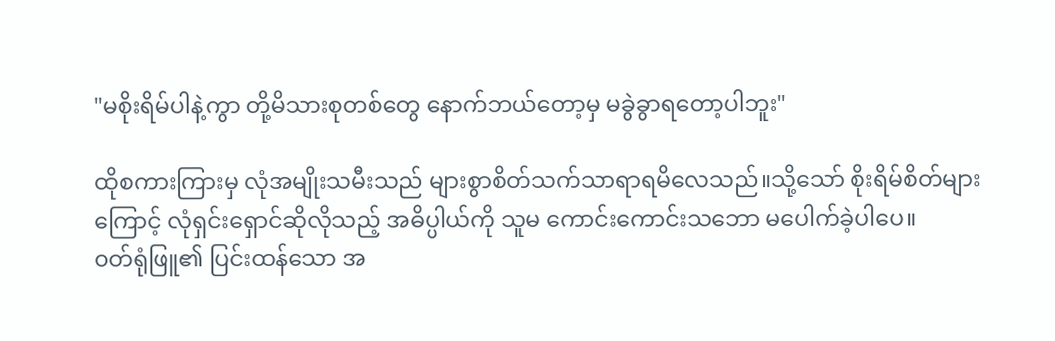"မစိုးရိမ်ပါနဲ့ကွာ တို့မိသားစုတစ်တွေ နောက်ဘယ်တော့မှ မခွဲခွာရတော့ပါဘူး"

ထိုစကားကြားမှ လုံအမျိုးသမီးသည် များစွာစိတ်သက်သာရာရမိလေသည်။သို့သော် စိုးရိမ်စိတ်များ
ကြောင့် လုံရှင်းရှောင်ဆိုလိုသည့် အဓိပ္ပါယ်ကို သူမ ကောင်းကောင်းသဘော မပေါက်ခဲ့ပါပေ။
၀တ်ရုံဖြူ၏ ပြင်းထန်သော အ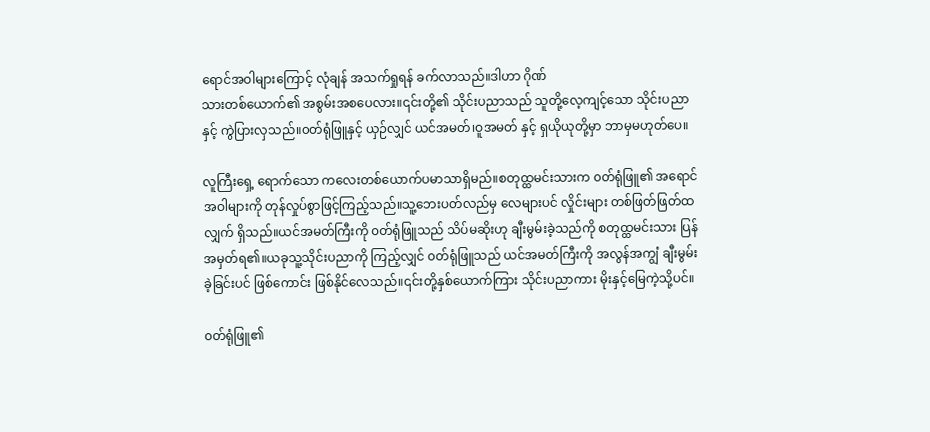ရောင်အဝါများကြောင့် လုံချန် အသက်ရှုရန် ခက်လာသည်။ဒါဟာ ဂိုဏ်
သားတစ်ယောက်၏ အစွမ်းအစပေလား။၎င်းတို့၏ သိုင်းပညာသည် သူတို့လေ့ကျင့်သော သိုင်းပညာ
နှင့် ကွဲပြားလှသည်။၀တ်ရုံဖြူနှင့် ယှဉ်လျှင် ယင်အမတ်၊ဝူအမတ် နှင့် ရှယိုယုတို့မှာ ဘာမှမဟုတ်ပေ။

လူကြီးရှေ့ ရောက်သော ကလေးတစ်ယောက်ပမာသာရှိမည်။စတုထ္ထမင်းသားက ၀တ်ရုံဖြူ၏ အရောင်
အဝါများကို တုန်လှုပ်စွာဖြင့်ကြည့်သည်။သူ့ဘေးပတ်လည်မှ လေများပင် လှိုင်းများ တစ်ဖြတ်ဖြတ်ထ
လျှက် ရှိသည်။ယင်အမတ်ကြီးကို ၀တ်ရုံဖြူသည် သိပ်မဆိုးဟု ချီးမွမ်းခဲ့သည်ကို စတုထ္ထမင်းသား ပြန်
အမှတ်ရ၏။ယခုသူ့သိုင်းပညာကို ကြည့်လျှင် ၀တ်ရုံဖြူသည် ယင်အမတ်ကြီးကို အလွန်အကျွံ ချီးမွမ်း
ခဲ့ခြင်းပင် ဖြစ်ကောင်း ဖြစ်နိုင်လေသည်။၎င်းတို့နှစ်ယောက်ကြား သိုင်းပညာကား မိုးနှင့်မြေကဲ့သို့ပင်။

၀တ်ရုံဖြူ၏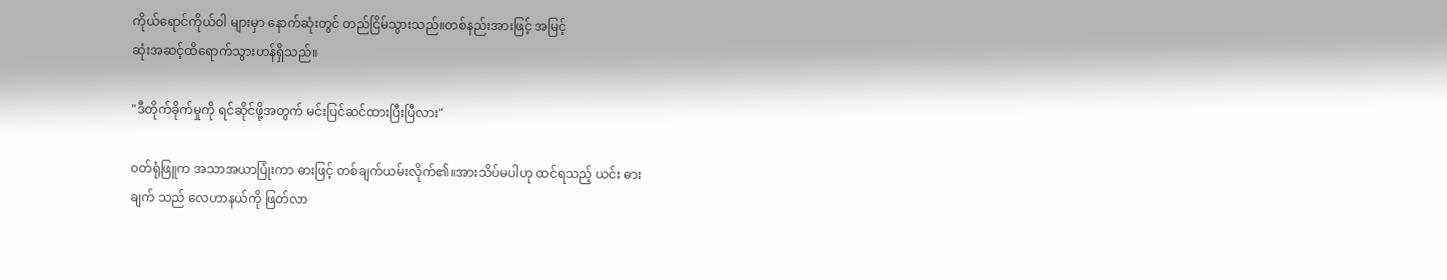ကိုယ်ရောင်ကိုယ်ဝါ များမှာ နောက်ဆုံးတွင် တည်ငြိမ်သွားသည်။တစ်နည်းအားဖြင့် အမြင့်
ဆုံးအဆင့်ထိရောက်သွားဟန်ရှိသည်။

"ဒီတိုက်ခိုက်မှုကို ရင်ဆိုင်ဖို့အတွက် မင်းပြင်ဆင်ထားပြီးပြီလား"

၀တ်ရုံဖြူက အသာအယာပြုံးကာ ဓားဖြင့် တစ်ချက်ယမ်းလိုက်၏။အားသိပ်မပါဟု ထင်ရသည့် ယင်း ဓား
ချက် သည် လေဟာနယ်ကို ဖြတ်လာ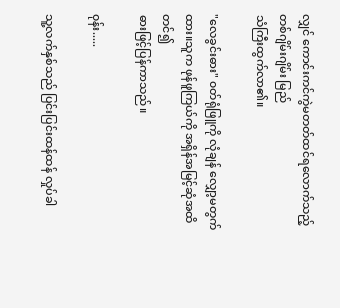လျှင် ကောင်းကင်ကွဲမတတ်ထင်ရလောက်သည့် တစ်ဂျိမ်းဂျိမ်း မြည်
သံကြီးထွက်လာ၏။

"လေခွင်းဓား" ၀တ်ရုံဖြူကို လုံချန် လျှော့မတွက်ထား။သူက ဖုန်ဖူကြယ်ကို အရှိန်အမြင့်ဆုံအထိတင်၍
ဓားဖြင့်ပြန်ကာသည်။

၀ုန်း.....

သူ့လက်နှစ်သည် ပြင်းပြင်းထန်ထန် လှုပ်ခါ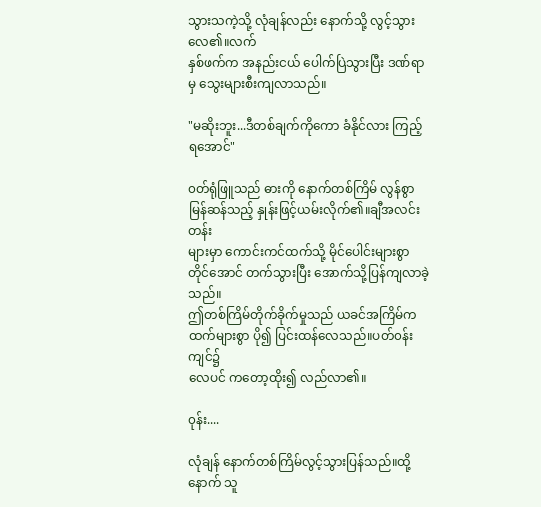သွားသကဲ့သို့ လုံချန်လည်း နောက်သို့ လွင့်သွားလေ၏။လက်
နှစ်ဖက်က အနည်းငယ် ပေါက်ပြဲသွားပြီး ဒဏ်ရာမှ သွေးများစီးကျလာသည်။

"မဆိုးဘူး...ဒီတစ်ချက်ကိုကော ခံနိုင်လား ကြည့်ရအောင်"

၀တ်ရုံဖြူသည် ဓားကို နောက်တစ်ကြိမ် လွန်စွာမြန်ဆန်သည့် နှုန်းဖြင့်ယမ်းလိုက်၏။ချီအလင်းတန်း
များမှာ ကောင်းကင်ထက်သို့ မိုင်ပေါင်းများစွာတိုင်အောင် တက်သွားပြီး အောက်သို့ပြန်ကျလာခဲ့သည်။
ဤတစ်ကြိမ်တိုက်ခိုက်မှုသည် ယခင်အကြိမ်ကထက်များစွာ ပို၍ ပြင်းထန်လေသည်။ပတ်၀န်းကျင်၌
လေပင် ကတော့ထိုး၍ လည်လာ၏။

၀ုန်း....

လုံချန် နောက်တစ်ကြိမ်လွင့်သွားပြန်သည်။ထို့နောက် သူ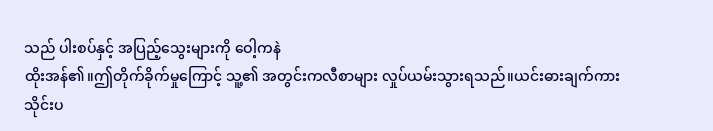သည် ပါးစပ်နှင့် အပြည့်သွေးများကို ဝေါ့ကနဲ
ထိုးအန်၏။ဤတိုက်ခိုက်မှုကြောင့် သူ့၏ အတွင်းကလီစာများ လှုပ်ယမ်းသွားရသည်။ယင်းဓားချက်ကား
သိုင်းပ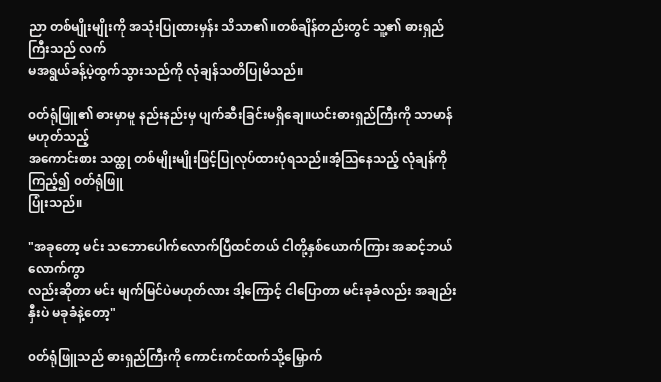ညာ တစ်မျိုးမျိုးကို အသုံးပြုထားမှန်း သိသာ၏။တစ်ချိန်တည်းတွင် သူ့၏ ဓားရှည်ကြီးသည် လက်
မအရွယ်ခန့်ပဲ့ထွက်သွားသည်ကို လုံချန်သတိပြုမိသည်။

၀တ်ရုံဖြူ၏ ဓားမှာမူ နည်းနည်းမှ ပျက်ဆီးခြင်းမရှိချေ။ယင်းဓားရှည်ကြီးကို သာမာန်မဟုတ်သည့်
အကောင်းစား သထ္ထု တစ်မျိုးမျိုးဖြင့်ပြုလုပ်ထားပုံရသည်။အံ့သြနေသည့် လုံချန်ကို ကြည့်၍ ၀တ်ရုံဖြူ
ပြုံးသည်။

"အခုတော့ မင်း သဘောပေါက်လောက်ပြီထင်တယ် ငါတို့နှစ်ယောက်ကြား အဆင့်ဘယ်လောက်ကွာ
လည်းဆိုတာ မင်း မျက်မြင်ပဲမဟုတ်လား ဒါ့ကြောင့် ငါပြောတာ မင်းခုခံလည်း အချည်းနှီးပဲ မခုခံနဲ့တော့"

၀တ်ရုံဖြူသည် ဓားရှည်ကြီးကို ကောင်းကင်ထက်သို့မြှောက်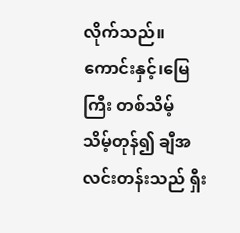လိုက်သည်။ကောင်းနှင့်၊မြေကြီး တစ်သိမ့်
သိမ့်တုန်၍ ချီအလင်းတန်းသည် ရှီး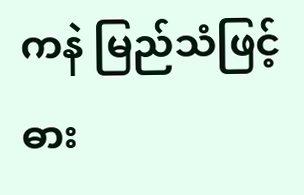ကနဲ မြည်သံဖြင့် ဓား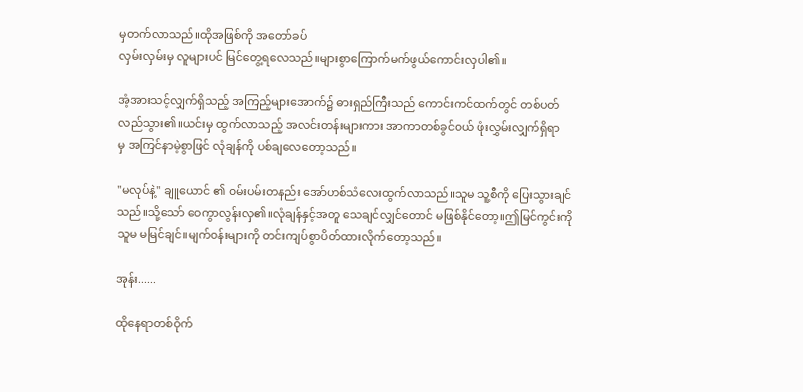မှတက်လာသည်။ထိုအဖြစ်ကို အတော်ခပ်
လှမ်းလှမ်းမှ လူများပင် မြင်တွေ့ရလေသည်။များစွာကြောက်မက်ဖွယ်ကောင်းလှပါ၏။

အံ့အားသင့်လျှက်ရှိသည့် အကြည့်များအောက်၌ ဓားရှည်ကြီးသည် ကောင်းကင်ထက်တွင် တစ်ပတ်
လည်သွား၏။ယင်းမှ ထွက်လာသည့် အလင်းတန်းများကား အာကာတစ်ခွင်၀ယ် ဖုံးလွှမ်းလျှက်ရှိရာ
မှ အကြင်နာမဲ့စွာဖြင် လုံချန်ကို ပစ်ချလေတော့သည်။

"မလုပ်နဲ့" ချူယောင် ၏ ၀မ်းပမ်းတနည်း အော်ဟစ်သံလေးထွက်လာသည်။သူမ သူ့စီကို ပြေးသွားချင်
သည်။သို့သော် ဝေကွာလွန်းလှ၏။လုံချန်နှင့်အတူ သေချင်လျှင်တောင် မဖြစ်နိုင်တော့။ဤမြင်ကွင်းကို
သူမ မမြင်ချင်။မျက်၀န်းများကို တင်းကျပ်စွာပိတ်ထားလိုက်တော့သည်။

အုန်း......

ထိုနေရာတစ်ဝိုက်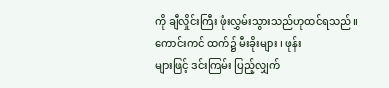ကို ချီလှိုင်းကြီး ဖုံးလွှမ်းသွားသည်ဟုထင်ရသည်။ကောင်းကင် ထက်၌ မီးခိုးများ ၊ ဖုန်း
များဖြင့် ဒင်းကြမ်း ပြည့်လျှက်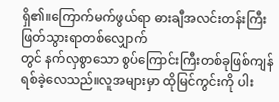ရှိ၏။ကြောက်မက်ဖွယ်ရာ ဓားချီအလင်းတန်းကြီး ဖြတ်သွားရာတစ်လျှောက်
တွင် နက်လှစွာသော စွပ်ကြောင်းကြီးတစ်ခုဖြစ်ကျန်ရစ်ခဲ့လေသည်။လူအများမှာ ထိုမြင်ကွင်းကို ပါး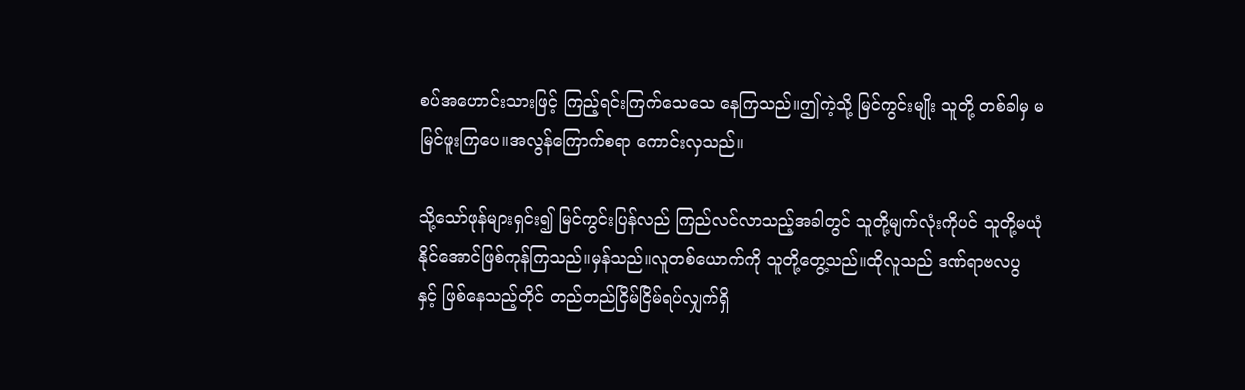စပ်အဟောင်းသားဖြင့် ကြည့်ရင်းကြက်သေသေ နေကြသည်။ဤကဲ့သို့ မြင်ကွင်းမျိုး သူတို့ တစ်ခါမှ မ
မြင်ဖူးကြပေ။အလွန်ကြောက်စရာ ကောင်းလှသည်။

သို့သော်ဖုန်များရှင်း၍ မြင်ကွင်းပြန်လည် ကြည်လင်လာသည့်အခါတွင် သူတို့မျက်လုံးကိုပင် သူတို့မယုံ
နိုင်အောင်ဖြစ်ကုန်ကြသည်။မှန်သည်။လူတစ်ယောက်ကို သူတို့တွေ့သည်။ထိုလူသည် ဒဏ်ရာဗလပွ
နှင့် ဖြစ်နေသည့်တိုင် တည်တည်ငြိမ်ငြိမ်ရပ်လျှက်ရှိ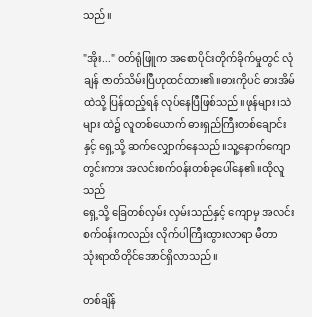သည်။

"အိုး..." ၀တ်ရုံဖြူက အစောပိုင်းတိုက်ခိုက်မှုတွင် လုံချန် ဇာတ်သိမ်းပြီဟုထင်ထား၏။ဓားကိုပင် ဓားအိမ်
ထဲသို့ ပြန်ထည့်ရန် လုပ်နေပြီဖြစ်သည်။ဖုန်များ၊သဲများ ထဲ၌ လူတစ်ယောက် ဓားရှည်ကြီးတစ်ချောင်း
နှင့် ရှေ့သို့ ဆက်လျှောက်နေသည်။သူ့နောက်ကျောတွင်းကား အလင်းစက်၀န်းတစ်ခုပေါ်နေ၏။ထိုလူသည်
ရှေ့သို့ ခြေတစ်လှမ်း လှမ်းသည်နှင့် ကျောမှ အလင်းစက်၀န်းကလည်း လိုက်ပါကြီးထွားလာရာ မီတာ
သုံးရာထိတိုင်အောင်ရှိလာသည်။

တစ်ချိန်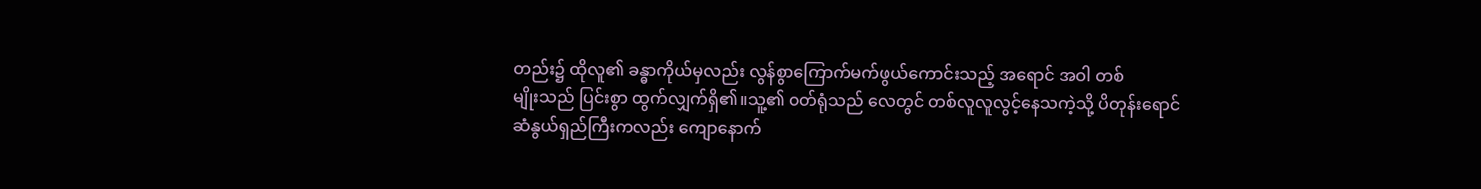တည်း၌ ထိုလူ၏ ခန္ဓာကိုယ်မှလည်း လွန်စွာကြောက်မက်ဖွယ်ကောင်းသည့် အရောင် အဝါ တစ်
မျိုးသည် ပြင်းစွာ ထွက်လျှက်ရှိ၏။သူ့၏ ၀တ်ရုံသည် လေတွင် တစ်လူလူလွင့်နေသကဲ့သို့ ပိတုန်းရောင်
ဆံနွယ်ရှည်ကြီးကလည်း ကျောနောက်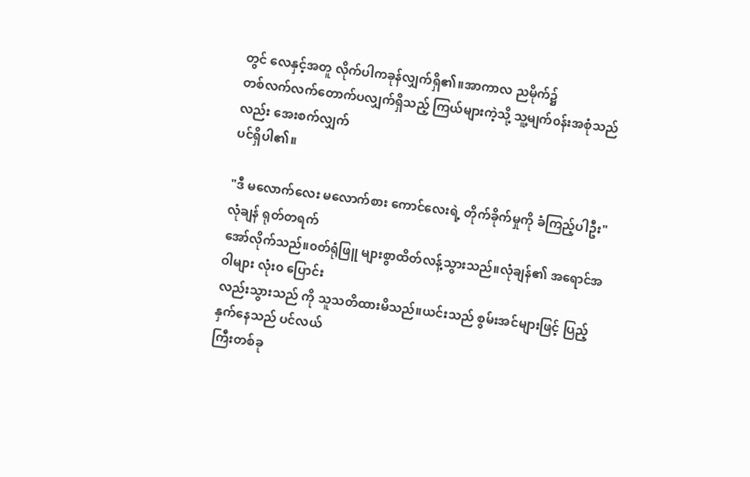တွင် လေနှင့်အတူ လိုက်ပါကခုန်လျှက်ရှိ၏။အာကာလ ညမိုက်၌
တစ်လက်လက်တောက်ပလျှက်ရှိသည့် ကြယ်များကဲ့သို့ သူ့မျက်၀န်းအစုံသည်လည်း အေးစက်လျှက်
ပင်ရှိပါ၏။

"ဒီ မလောက်လေး မလောက်စား ကောင်လေးရဲ့ တိုက်ခိုက်မှုကို ခံကြည့်ပါဦး" လုံချန် ရုတ်တရက်
အော်လိုက်သည်။၀တ်ရုံဖြူ များစွာထိတ်လန့်သွားသည်။လုံချန်၏ အရောင်အဝါများ လုံး၀ ပြောင်း
လည်းသွားသည် ကို သူသတိထားမိသည်။ယင်းသည် စွမ်းအင်များဖြင့် ပြည့်နှက်နေသည် ပင်လယ်
ကြီးတစ်ခု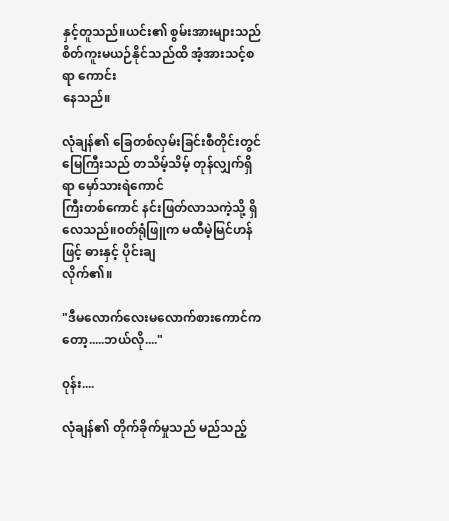နှင့်တူသည်။ယင်း၏ စွမ်းအားများသည် စိတ်ကူးမယဉ်နိုင်သည်ထိ အံ့အားသင့်စရာ ကောင်း
နေသည်။

လုံချန်၏ ခြေတစ်လှမ်းခြင်းစီတိုင်းတွင် မြေကြီးသည် တသိမ့်သိမ့် တုန်လျှက်ရှိရာ မှော်သားရဲကောင်
ကြီးတစ်ကောင် နင်းဖြတ်လာသကဲ့သို့ ရှိလေသည်။၀တ်ရုံဖြူက မထီမဲ့မြင်ဟန်ဖြင့် ဓားနှင့် ပိုင်းချ
လိုက်၏။

"ဒီမလောက်လေးမလောက်စားကောင်ကတော့.....ဘယ်လို...."

၀ုန်း....

လုံချန်၏ တိုက်ခိုက်မှုသည် မည်သည့်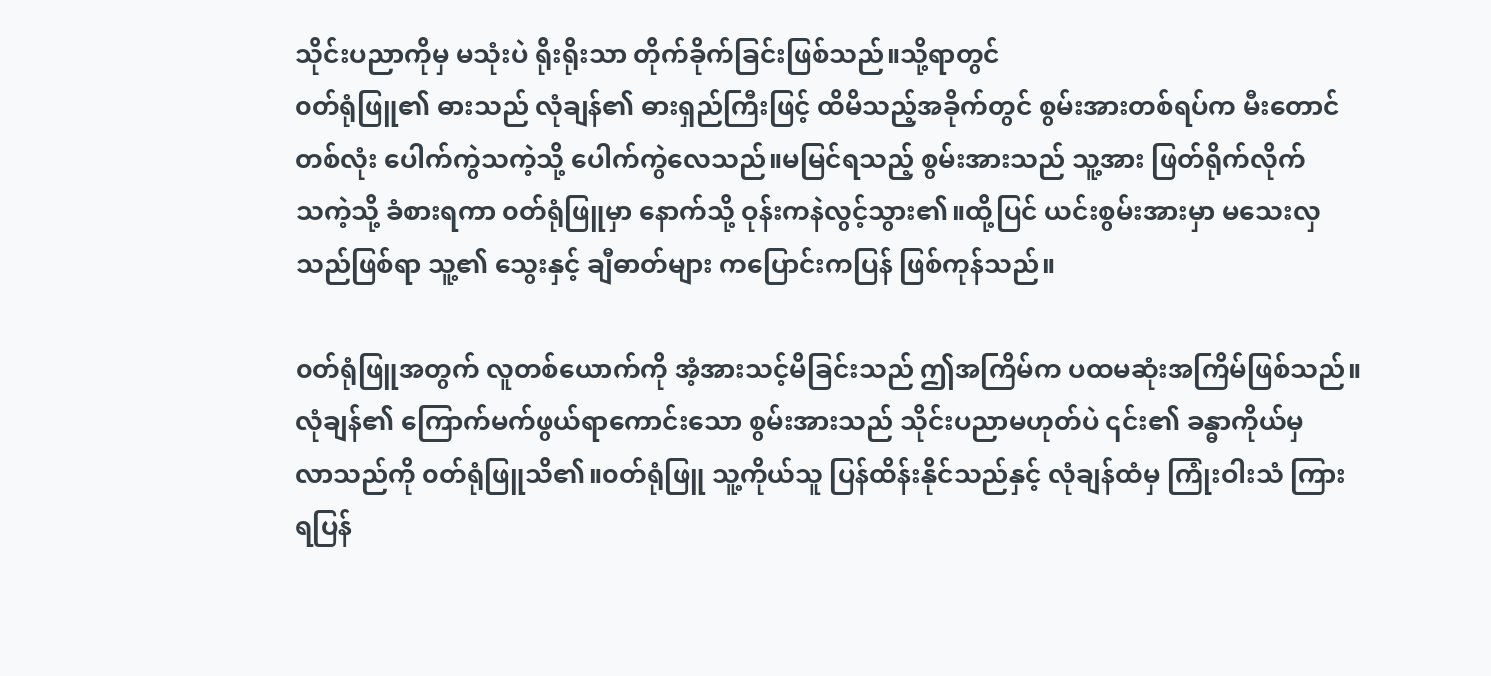သိုင်းပညာကိုမှ မသုံးပဲ ရိုးရိုးသာ တိုက်ခိုက်ခြင်းဖြစ်သည်။သို့ရာတွင်
၀တ်ရုံဖြူ၏ ဓားသည် လုံချန်၏ ဓားရှည်ကြီးဖြင့် ထိမိသည့်အခိုက်တွင် စွမ်းအားတစ်ရပ်က မီးတောင်
တစ်လုံး ပေါက်ကွဲသကဲ့သို့ ပေါက်ကွဲလေသည်။မမြင်ရသည့် စွမ်းအားသည် သူ့အား ဖြတ်ရိုက်လိုက်
သကဲ့သို့ ခံစားရကာ ၀တ်ရုံဖြူမှာ နောက်သို့ ဝုန်းကနဲလွင့်သွား၏။ထို့ပြင် ယင်းစွမ်းအားမှာ မသေးလှ
သည်ဖြစ်ရာ သူ့၏ သွေးနှင့် ချီဓာတ်များ ကပြောင်းကပြန် ဖြစ်ကုန်သည်။

၀တ်ရုံဖြူအတွက် လူတစ်ယောက်ကို အံ့အားသင့်မိခြင်းသည် ဤအကြိမ်က ပထမဆုံးအကြိမ်ဖြစ်သည်။
လုံချန်၏ ကြောက်မက်ဖွယ်ရာကောင်းသော စွမ်းအားသည် သိုင်းပညာမဟုတ်ပဲ ၎င်း၏ ခန္ဓာကိုယ်မှ
လာသည်ကို ၀တ်ရုံဖြူသိ၏။၀တ်ရုံဖြူ သူ့ကိုယ်သူ ပြန်ထိန်းနိုင်သည်နှင့် လုံချန်ထံမှ ကြုံးဝါးသံ ကြား
ရပြန်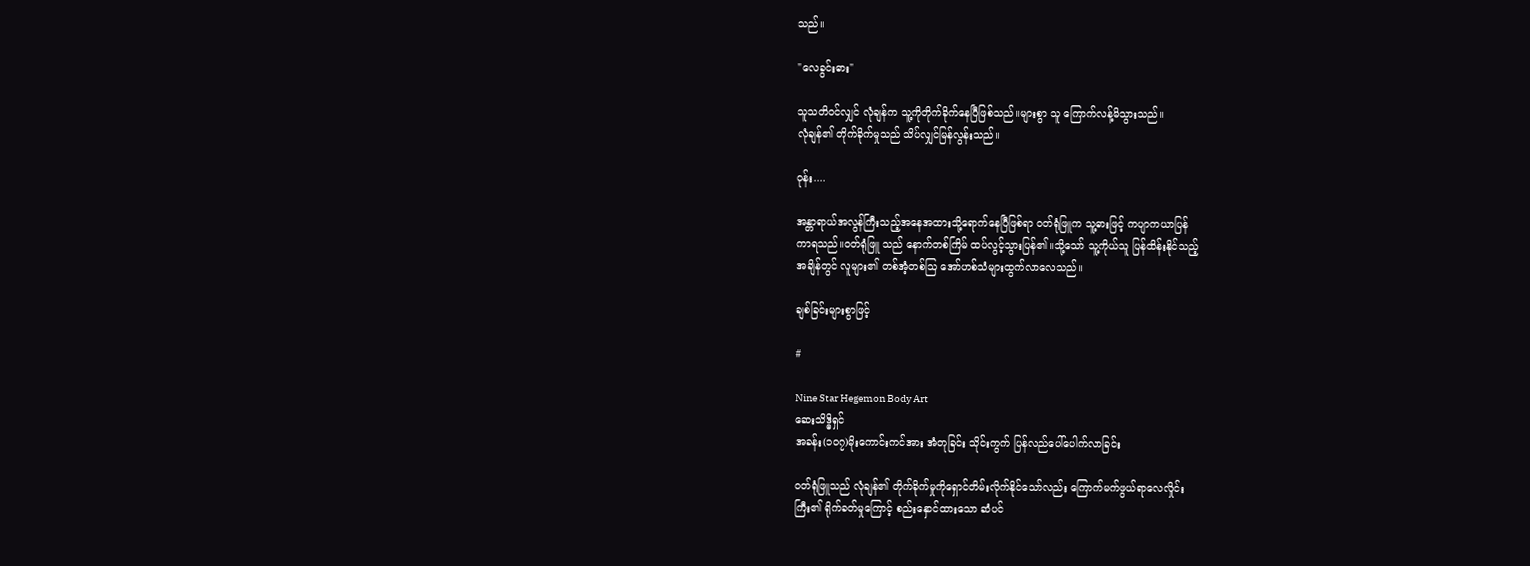သည်။

"လေခွင်းဓား"

သူသတိ၀င်လျှင် လုံချန်က သူ့ကိုတိုက်ခိုက်နေပြီဖြစ်သည်။များစွာ သူ ကြောက်လန့်မိသွားသည်။
လုံချန်၏ တိုက်ခိုက်မှုသည် သိပ်လျှင်မြန်လွန်းသည်။

၀ုန်း....

အန္တာရာယ်အလွန်ကြီးသည့်အနေအထားသို့ရောက်နေပြီဖြစ်ရာ ၀တ်ရုံဖြူက သူ့ဓားဖြင့် ကပျာကယာပြန်
ကာရသည်။၀တ်ရုံဖြူ သည် နောက်တစ်ကြိမ် ထပ်လွင့်သွားပြန်၏။သို့သော် သူ့ကိုယ်သူ ပြန်ထိန်းနိုင်သည့်
အချိန်တွင် လူများ၏ တစ်အံ့တစ်သြ အော်ဟစ်သံများထွက်လာလေသည်။

ချစ်ခြင်းများစွာဖြင့်

#

Nine Star Hegemon Body Art
ဆေးသိဒ္ဓိရှင်
အခန်း(၁၀၇)မိုးကောင်းကင်အား အံတုခြင်း သိုင်းကွက် ပြန်လည်ပေါ်ပေါက်လာခြင်း

၀တ်ရုံဖြူသည် လုံချန်၏ တိုက်ခိုက်မှုကိုရှောင်တိမ်းလိုက်နိုင်သော်လည်း ကြောက်မက်ဖွယ်ရာလေလှိုင်း
ကြီး၏ ရိုက်ခတ်မှုကြောင့် စည်းနှောင်ထားသော ဆံပင်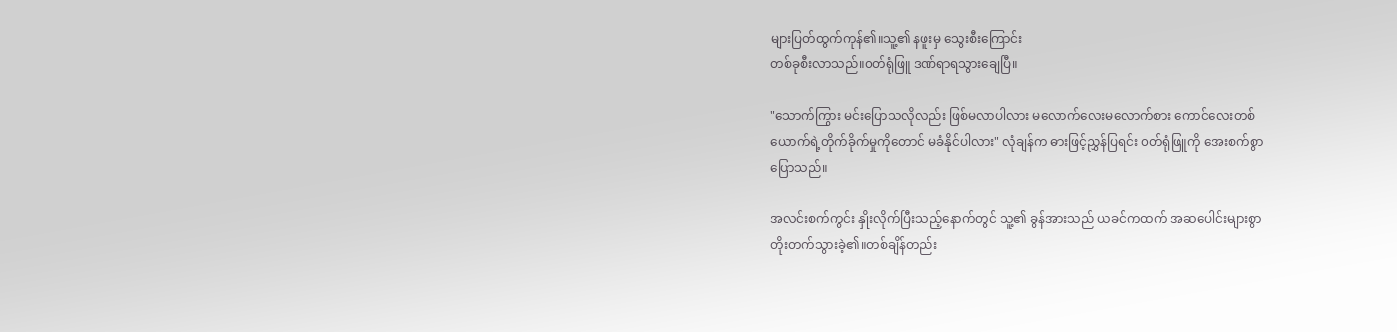များပြတ်ထွက်ကုန်၏။သူ့၏ နဖူးမှ သွေးစီးကြောင်း
တစ်ခုစီးလာသည်။၀တ်ရုံဖြူ ဒဏ်ရာရသွားချေပြီ။

"သောက်ကြွား မင်းပြောသလိုလည်း ဖြစ်မလာပါလား မလောက်လေးမလောက်စား ကောင်လေးတစ်
ယောက်ရဲ့တိုက်ခိုက်မှုကိုတောင် မခံနိုင်ပါလား" လုံချန်က ဓားဖြင့်ညွှန်ပြရင်း ၀တ်ရုံဖြူကို အေးစက်စွာ
ပြောသည်။

အလင်းစက်ကွင်း နှိုးလိုက်ပြီးသည့်နောက်တွင် သူ့၏ ခွန်အားသည် ယခင်ကထက် အဆပေါင်းများစွာ
တိုးတက်သွားခဲ့၏။တစ်ချိန်တည်း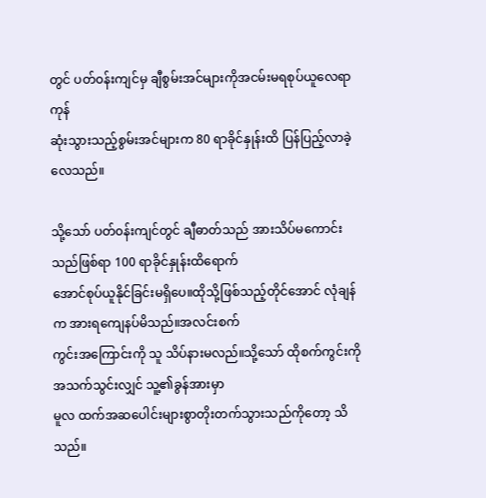တွင် ပတ်၀န်းကျင်မှ ချီစွမ်းအင်များကိုအငမ်းမရစုပ်ယူလေရာ ကုန်
ဆုံးသွားသည့်စွမ်းအင်များက 80 ရာခိုင်နှုန်းထိ ပြန်ပြည့်လာခဲ့လေသည်။

သို့သော် ပတ်၀န်းကျင်တွင် ချီဓာတ်သည် အားသိပ်မကောင်းသည်ဖြစ်ရာ 100 ရာခိုင်နှုန်းထိရောက်
အောင်စုပ်ယူနိုင်ခြင်းမရှိပေ။ထိုသို့ဖြစ်သည့်တိုင်အောင် လုံချန်က အားရကျေနပ်မိသည်။အလင်းစက်
ကွင်းအကြောင်းကို သူ သိပ်နားမလည်။သို့သော် ထိုစက်ကွင်းကို အသက်သွင်းလျှင် သူ့၏ခွန်အားမှာ
မူလ ထက်အဆပေါင်းများစွာတိုးတက်သွားသည်ကိုတော့ သိသည်။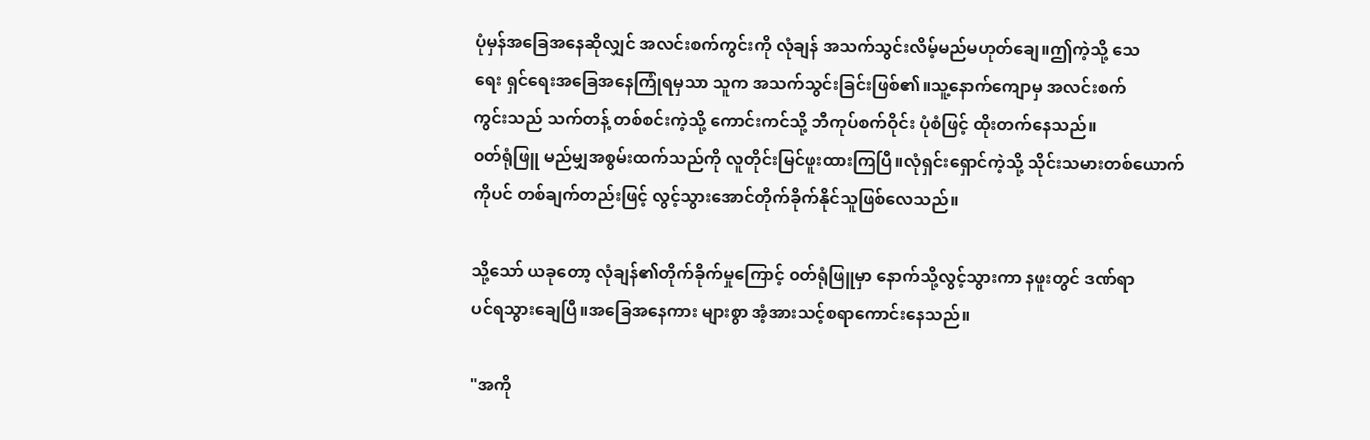ပုံမှန်အခြေအနေဆိုလျှင် အလင်းစက်ကွင်းကို လုံချန် အသက်သွင်းလိမ့်မည်မဟုတ်ချေ။ဤကဲ့သို့ သေ
ရေး ရှင်ရေးအခြေအနေကြုံရမှသာ သူက အသက်သွင်းခြင်းဖြစ်၏။သူ့နောက်ကျောမှ အလင်းစက်
ကွင်းသည် သက်တန့် တစ်စင်းကဲ့သို့ ကောင်းကင်သို့ ဘီကုပ်စက်ဝိုင်း ပုံစံဖြင့် ထိုးတက်နေသည်။
၀တ်ရုံဖြူ မည်မျှအစွမ်းထက်သည်ကို လူတိုင်းမြင်ဖူးထားကြပြီ။လုံရှင်းရှောင်ကဲ့သို့ သိုင်းသမားတစ်ယောက်
ကိုပင် တစ်ချက်တည်းဖြင့် လွင့်သွားအောင်တိုက်ခိုက်နိုင်သူဖြစ်လေသည်။

သို့သော် ယခုတော့ လုံချန်၏တိုက်ခိုက်မှုကြောင့် ၀တ်ရုံဖြူမှာ နောက်သို့လွင့်သွားကာ နဖူးတွင် ဒဏ်ရာ
ပင်ရသွားချေပြီ။အခြေအနေကား များစွာ အံ့အားသင့်စရာကောင်းနေသည်။

"အကို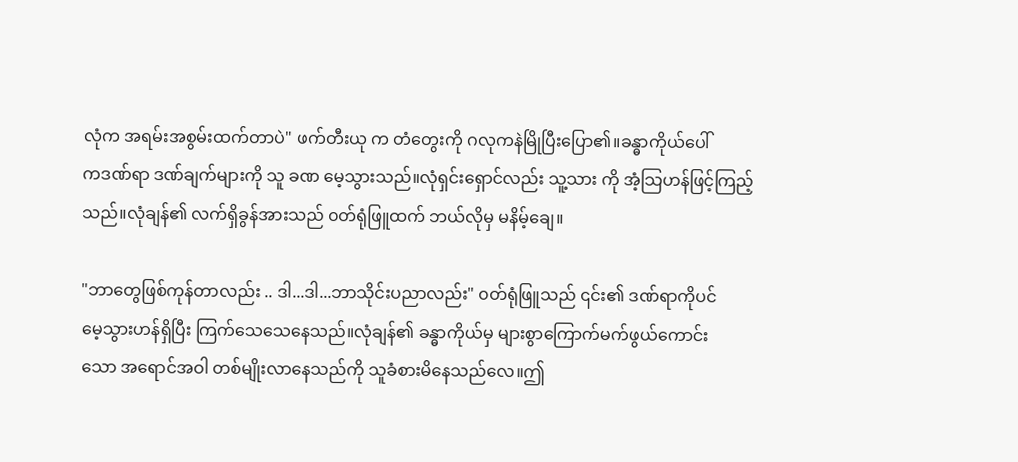လုံက အရမ်းအစွမ်းထက်တာပဲ" ဖက်တီးယု က တံတွေးကို ဂလုကနဲမြိုပြီးပြော၏။ခန္ဓာကိုယ်ပေါ်
ကဒဏ်ရာ ဒဏ်ချက်များကို သူ ခဏ မေ့သွားသည်။လုံရှင်းရှောင်လည်း သူ့သား ကို အံ့သြဟန်ဖြင့်ကြည့်
သည်။လုံချန်၏ လက်ရှိခွန်အားသည် ၀တ်ရုံဖြူထက် ဘယ်လိုမှ မနိမ့်ချေ။

"ဘာတွေဖြစ်ကုန်တာလည်း .. ဒါ...ဒါ...ဘာသိုင်းပညာလည်း" ၀တ်ရုံဖြူသည် ၎င်း၏ ဒဏ်ရာကိုပင်
မေ့သွားဟန်ရှိပြီး ကြက်သေသေနေသည်။လုံချန်၏ ခန္ဓာကိုယ်မှ များစွာကြောက်မက်ဖွယ်ကောင်း
သော အရောင်အဝါ တစ်မျိုးလာနေသည်ကို သူခံစားမိနေသည်လေ။ဤ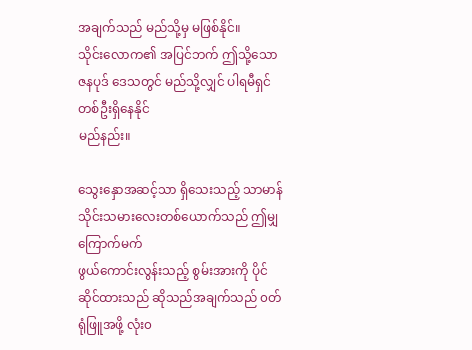အချက်သည် မည်သို့မှ မဖြစ်နိုင်။
သိုင်းလောက၏ အပြင်ဘက် ဤသို့သော ဇနပုဒ် ဒေသတွင် မည်သို့လျှင် ပါရမီရှင်တစ်ဦးရှိနေနိုင်
မည်နည်း။

သွေးနှောအဆင့်သာ ရှိသေးသည့် သာမာန်သိုင်းသမားလေးတစ်ယောက်သည် ဤမျှ ကြောက်မက်
ဖွယ်ကောင်းလွန်းသည့် စွမ်းအားကို ပိုင်ဆိုင်ထားသည် ဆိုသည်အချက်သည် ၀တ်ရုံဖြူအဖို့ လုံး၀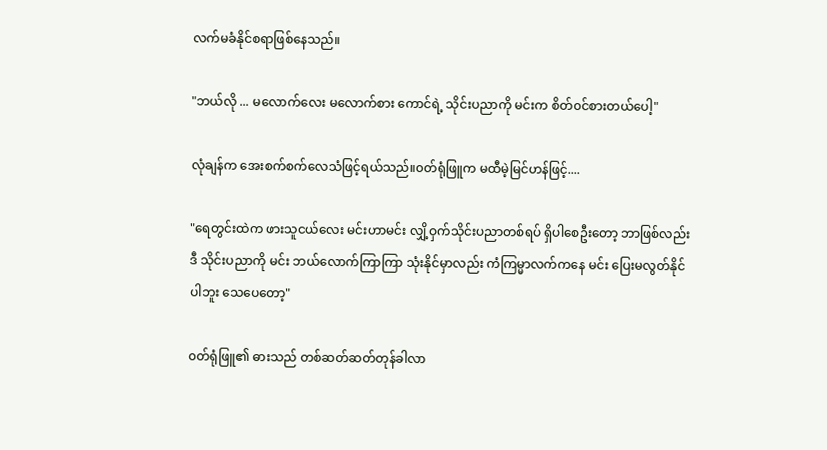လက်မခံနိုင်စရာဖြစ်နေသည်။

"ဘယ်လို ... မလောက်လေး မလောက်စား ကောင်ရဲ့ သိုင်းပညာကို မင်းက စိတ်၀င်စားတယ်ပေါ့"

လုံချန်က အေးစက်စက်လေသံဖြင့်ရယ်သည်။၀တ်ရုံဖြူက မထီမဲ့မြင်ဟန်ဖြင့်....

"ရေတွင်းထဲက ဖားသူငယ်လေး မင်းဟာမင်း လျှိ့ဝှက်သိုင်းပညာတစ်ရပ် ရှိပါစေဦးတော့ ဘာဖြစ်လည်း
ဒီ သိုင်းပညာကို မင်း ဘယ်လောက်ကြာကြာ သုံးနိုင်မှာလည်း ကံကြမ္မာလက်ကနေ မင်း ပြေးမလွတ်နိုင်
ပါဘူး သေပေတော့"

၀တ်ရုံဖြူ၏ ဓားသည် တစ်ဆတ်ဆတ်တုန်ခါလာ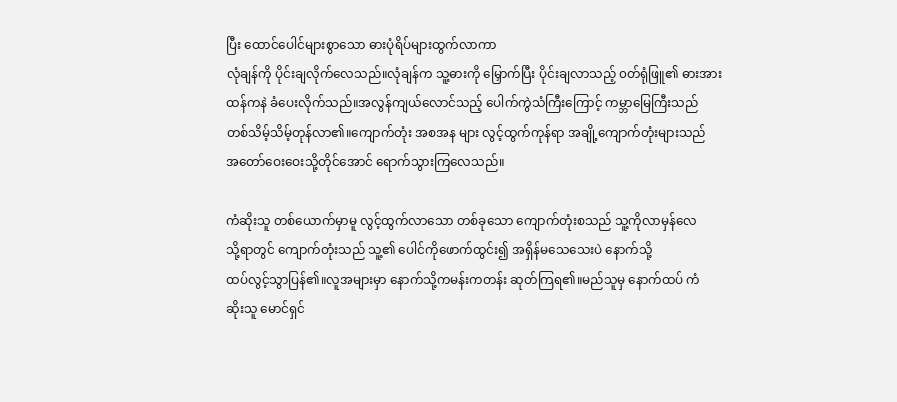ပြီး ထောင်ပေါင်များစွာသော ဓားပုံရိပ်များထွက်လာကာ
လုံချန်ကို ပိုင်းချလိုက်လေသည်။လုံချန်က သူ့ဓားကို မြှောက်ပြီး ပိုင်းချလာသည့် ၀တ်ရုံဖြူ၏ ဓားအား
ထန်ကနဲ ခံပေးလိုက်သည်။အလွန်ကျယ်လောင်သည့် ပေါက်ကွဲသံကြီးကြောင့် ကမ္ဘာမြေကြီးသည်
တစ်သိမ့်သိမ့်တုန်လာ၏။ကျောက်တုံး အစအန များ လွင့်ထွက်ကုန်ရာ အချို့ကျောက်တုံးများသည်
အတော်ဝေးဝေးသို့တိုင်အောင် ရောက်သွားကြလေသည်။

ကံဆိုးသူ တစ်ယောက်မှာမူ လွင့်ထွက်လာသော တစ်ခုသော ကျောက်တုံးစသည် သူ့ကိုလာမှန်လေ
သို့ရာတွင် ကျောက်တုံးသည် သူ့၏ ပေါင်ကိုဖောက်ထွင်း၍ အရှိန်မသေသေးပဲ နောက်သို့
ထပ်လွင့်သွာပြန်၏။လူအများမှာ နောက်သို့ကမန်းကတန်း ဆုတ်ကြရ၏။မည်သူမှ နောက်ထပ် ကံ
ဆိုးသူ မောင်ရှင်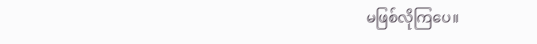မဖြစ်လိုကြပေ။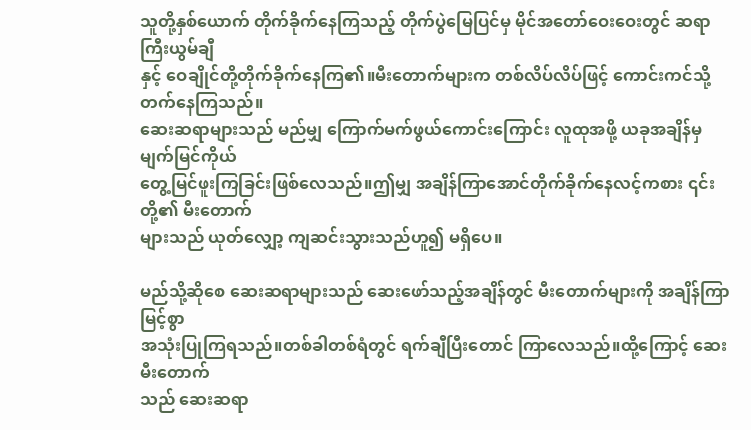သူတို့နှစ်ယောက် တိုက်ခိုက်နေကြသည့် တိုက်ပွဲမြေပြင်မှ မိုင်အတော်ဝေးဝေးတွင် ဆရာကြီးယွမ်ချီ
နှင့် ဝေချိုင်တို့တိုက်ခိုက်နေကြ၏။မီးတောက်များက တစ်လိပ်လိပ်ဖြင့် ကောင်းကင်သို့တက်နေကြသည်။
ဆေးဆရာများသည် မည်မျှ ကြောက်မက်ဖွယ်ကောင်းကြောင်း လူထုအဖို့ ယခုအချိန်မှ မျက်မြင်ကိုယ်
တွေ့မြင်ဖူးကြခြင်းဖြစ်လေသည်။ဤမျှ အချိန်ကြာအောင်တိုက်ခိုက်နေလင့်ကစား ၎င်းတို့၏ မီးတောက်
များသည် ယုတ်လျှော့ ကျဆင်းသွားသည်ဟူ၍ မရှိပေ။

မည်သို့ဆိုစေ ဆေးဆရာများသည် ဆေးဖော်သည့်အချိန်တွင် မီးတောက်များကို အချိန်ကြာမြင့်စွာ
အသုံးပြုကြရသည်။တစ်ခါတစ်ရံတွင် ရက်ချီပြီးတောင် ကြာလေသည်။ထို့ကြောင့် ဆေးမီးတောက်
သည် ဆေးဆရာ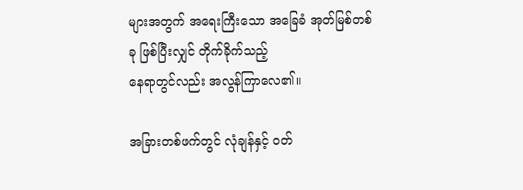များအတွက် အရေးကြီးသော အခြေခံ အုတ်မြစ်တစ်ခု ဖြစ်ပြီးလျှင် တိုက်ခိုက်သည့်
နေရာတွင်လည်း အလွန်ကြာလေ၏။

အခြားတစ်ဖက်တွင် လုံချန်နှင့် ၀တ်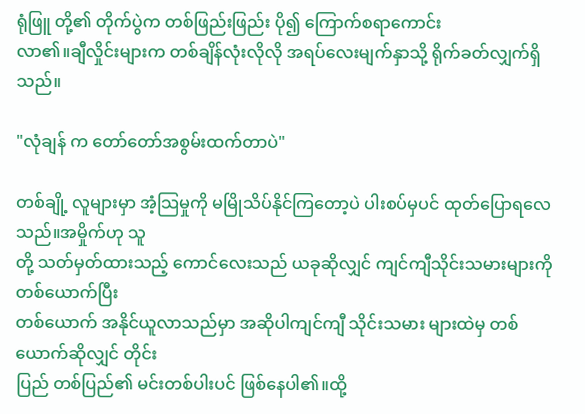ရုံဖြူ တို့၏ တိုက်ပွဲက တစ်ဖြည်းဖြည်း ပို၍ ကြောက်စရာကောင်း
လာ၏။ချီလှိုင်းများက တစ်ချိန်လုံးလိုလို အရပ်လေးမျက်နှာသို့ ရိုက်ခတ်လျှက်ရှိသည်။

"လုံချန် က တော်တော်အစွမ်းထက်တာပဲ"

တစ်ချို့ လူများမှာ အံ့သြမှုကို မမြိုသိပ်နိုင်ကြတော့ပဲ ပါးစပ်မှပင် ထုတ်ပြောရလေသည်။အမှိုက်ဟု သူ
တို့ သတ်မှတ်ထားသည့် ကောင်လေးသည် ယခုဆိုလျှင် ကျင်ကျီသိုင်းသမားများကို တစ်ယောက်ပြီး
တစ်ယောက် အနိုင်ယူလာသည်မှာ အဆိုပါကျင်ကျီ သိုင်းသမား များထဲမှ တစ်ယောက်ဆိုလျှင် တိုင်း
ပြည် တစ်ပြည်၏ မင်းတစ်ပါးပင် ဖြစ်နေပါ၏။ထို့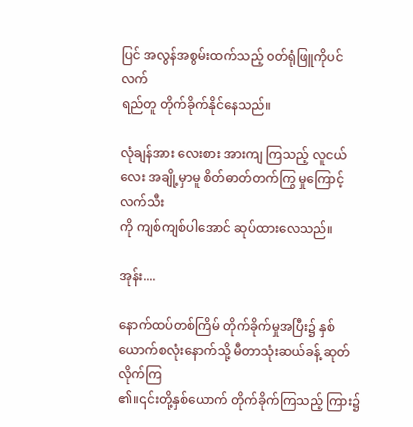ပြင် အလွန်အစွမ်းထက်သည့် ၀တ်ရုံဖြူကိုပင် လက်
ရည်တူ တိုက်ခိုက်နိုင်နေသည်။

လုံချန်အား လေးစား အားကျ ကြသည့် လူငယ်လေး အချို့မှာမူ စိတ်ဓာတ်တက်ကြွ မှုကြောင့် လက်သီး
ကို ကျစ်ကျစ်ပါအောင် ဆုပ်ထားလေသည်။

အုန်း....

နောက်ထပ်တစ်ကြိမ် တိုက်ခိုက်မှုအပြီး၌ နှစ်ယောက်စလုံးနောက်သို့ မီတာသုံးဆယ်ခန့် ဆုတ်လိုက်ကြ
၏။၎င်းတို့နှစ်ယောက် တိုက်ခိုက်ကြသည့် ကြား၌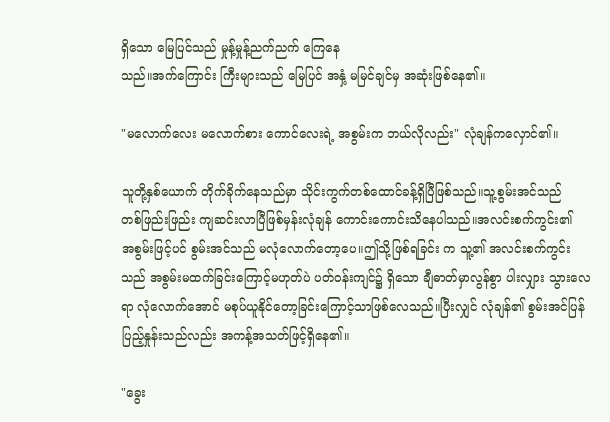ရှိသော မြေပြင်သည် မှုန့်မှုန့်ညက်ညက် ကြေနေ
သည်။အက်ကြောင်း ကြီးများသည် မြေပြင် အနှံ့ မမြင်ချင်မှ အဆုံးဖြစ်နေ၏။

"မလောက်လေး မလောက်စား ကောင်လေးရဲ့ အစွမ်းက ဘယ်လိုလည်း" လုံချန်ကလှောင်၏။

သူတို့နှစ်ယောက် တိုက်ခိုက်နေသည်မှာ သိုင်းကွက်တစ်ထောင်ခန့်ရှိပြီဖြစ်သည်။သူ့စွမ်းအင်သည်
တစ်ဖြည်းဖြည်း ကျဆင်းလာပြီဖြစ်မှန်းလုံချန် ကောင်းကောင်းသိနေပါသည်။အလင်းစက်ကွင်း၏
အစွမ်းဖြင့်ပင် စွမ်းအင်သည် မလုံလောက်တော့ပေ။ဤသို့ဖြစ်ရခြင်း က သူ့၏ အလင်းစက်ကွင်း
သည် အစွမ်းမထက်ခြင်းကြောင့်မဟုတ်ပဲ ပတ်၀န်းကျင်၌ ရှိသော ချီဓာတ်မှာလွန်စွာ ပါးလျှား သွားလေ
ရာ လုံလောက်အောင် မစုပ်ယူနိုင်တော့ခြင်းကြောင့်သာဖြစ်လေသည်။ပြီးလျှင် လုံချန်၏ စွမ်းအင်ပြန်
ပြည့်နှုန်းသည်လည်း အကန့်အသတ်ဖြင့်ရှိနေ၏။

"ခွေး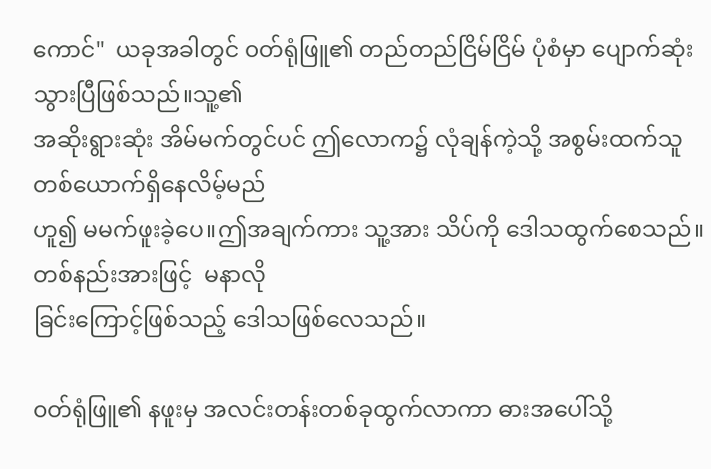ကောင်"  ယခုအခါတွင် ၀တ်ရုံဖြူ၏ တည်တည်ငြိမ်ငြိမ် ပုံစံမှာ ပျောက်ဆုံးသွားပြီဖြစ်သည်။သူ့၏
အဆိုးရွားဆုံး အိမ်မက်တွင်ပင် ဤလောက၌ လုံချန်ကဲ့သို့ အစွမ်းထက်သူ တစ်ယောက်ရှိနေလိမ့်မည်
ဟူ၍ မမက်ဖူးခဲ့ပေ။ဤအချက်ကား သူ့အား သိပ်ကို ဒေါသထွက်စေသည်။တစ်နည်းအားဖြင့်  မနာလို
ခြင်းကြောင့်ဖြစ်သည့် ဒေါသဖြစ်လေသည်။

၀တ်ရုံဖြူ၏ နဖူးမှ အလင်းတန်းတစ်ခုထွက်လာကာ ဓားအပေါ်သို့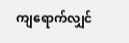ကျရောက်လျှင်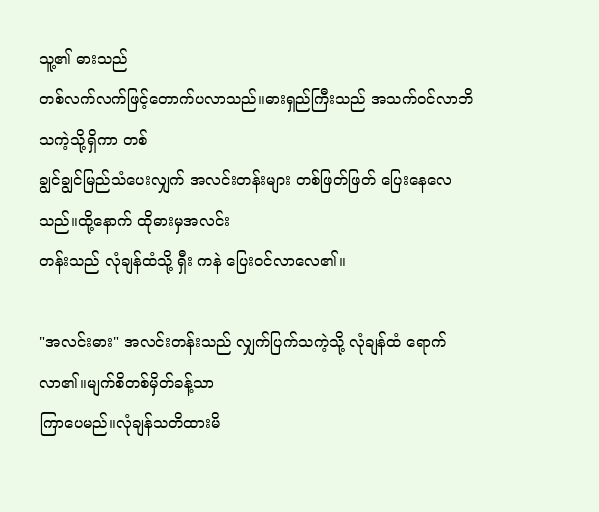သူ့၏ ဓားသည်
တစ်လက်လက်ဖြင့်တောက်ပလာသည်။ဓားရှည်ကြီးသည် အသက်၀င်လာဘိသကဲ့သို့ရှိကာ တစ်
ချွင်ချွင်မြည်သံပေးလျှက် အလင်းတန်းများ တစ်ဖြတ်ဖြတ် ပြေးနေလေသည်။ထို့နောက် ထိုဓားမှအလင်း
တန်းသည် လုံချန်ထံသို့ ရှီး ကနဲ ပြေး၀င်လာလေ၏။

"အလင်းဓား" အလင်းတန်းသည် လျှက်ပြက်သကဲ့သို့ လုံချန်ထံ ရောက်လာ၏။မျက်စိတစ်မှိတ်ခန့်သာ
ကြာပေမည်။လုံချန်သတိထားမိ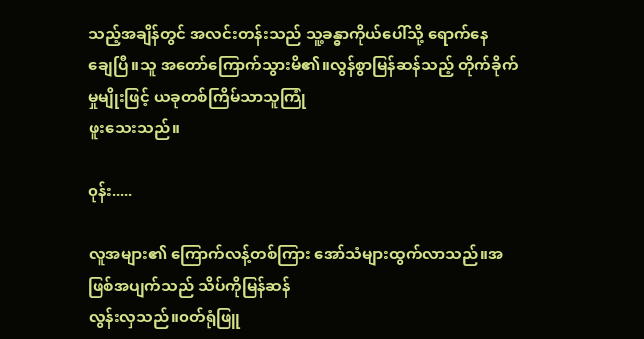သည့်အချိန်တွင် အလင်းတန်းသည် သူ့ခန္ဓာကိုယ်ပေါ်သို့ ရောက်နေ
ချေပြီ။သူ အတော်ကြောက်သွားမိ၏။လွန်စွာမြန်ဆန်သည့် တိုက်ခိုက်မှုမျိုးဖြင့် ယခုတစ်ကြိမ်သာသူကြုံ
ဖူးသေးသည်။

၀ုန်း.....

လူအများ၏ ကြောက်လန့်တစ်ကြား အော်သံများထွက်လာသည်။အဖြစ်အပျက်သည် သိပ်ကိုမြန်ဆန်
လွန်းလှသည်။၀တ်ရုံဖြူ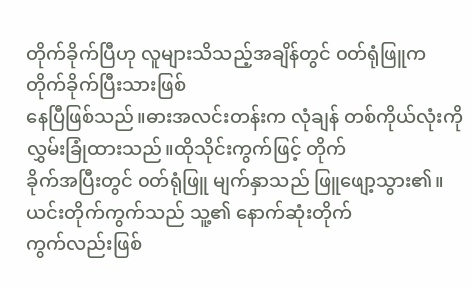တိုက်ခိုက်ပြီဟု လူများသိသည့်အချိန်တွင် ၀တ်ရုံဖြူက တိုက်ခိုက်ပြီးသားဖြစ်
နေပြီဖြစ်သည်။ဓားအလင်းတန်းက လုံချန် တစ်ကိုယ်လုံးကို လွှမ်းခြုံထားသည်။ထိုသိုင်းကွက်ဖြင့် တိုက်
ခိုက်အပြီးတွင် ၀တ်ရုံဖြူ မျက်နှာသည် ဖြူဖျော့သွား၏။ယင်းတိုက်ကွက်သည် သူ့၏ နောက်ဆုံးတိုက်
ကွက်လည်းဖြစ်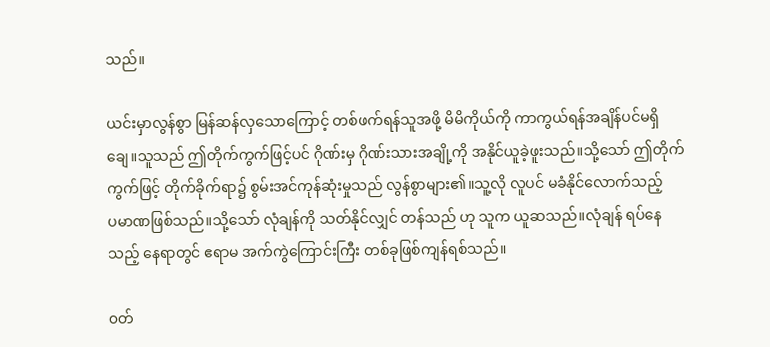သည်။

ယင်းမှာလွန်စွာ မြန်ဆန်လှသောကြောင့် တစ်ဖက်ရန်သူအဖို့ မိမိကိုယ်ကို ကာကွယ်ရန်အချိန်ပင်မရှိ
ချေ။သူသည် ဤတိုက်ကွက်ဖြင့်ပင် ဂိုဏ်းမှ ဂိုဏ်းသားအချို့ကို အနိုင်ယူခဲ့ဖူးသည်။သို့သော် ဤတိုက်
ကွက်ဖြင့် တိုက်ခိုက်ရာ၌ စွမ်းအင်ကုန်ဆုံးမှုသည် လွန်စွာများ၏။သူ့လို လူပင် မခံနိုင်လောက်သည့်
ပမာဏဖြစ်သည်။သို့သော် လုံချန်ကို သတ်နိုင်လျှင် တန်သည် ဟု သူက ယူဆသည်။လုံချန် ရပ်နေ
သည့် နေရာတွင် ဧရာမ အက်ကွဲကြောင်းကြီး တစ်ခုဖြစ်ကျန်ရစ်သည်။

၀တ်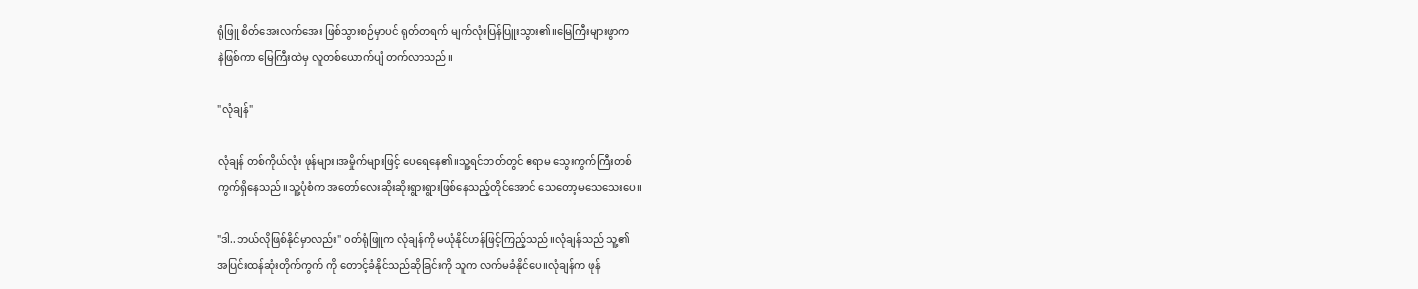ရုံဖြူ စိတ်အေးလက်အေး ဖြစ်သွားစဉ်မှာပင် ရုတ်တရက် မျက်လုံးပြန်ပြူးသွား၏။မြေကြီးများဖွာက
နဲဖြစ်ကာ မြေကြီးထဲမှ လူတစ်ယောက်ပျံ တက်လာသည်။

"လုံချန်"

လုံချန် တစ်ကိုယ်လုံး ဖုန်များ၊အမှိုက်များဖြင့် ပေရေနေ၏။သူ့ရင်ဘတ်တွင် ဧရာမ သွေးကွက်ကြီးတစ်
ကွက်ရှိနေသည်။သူ့ပုံစံက အတော်လေးဆိုးဆိုးရွားရွားဖြစ်နေသည့်တိုင်အောင် သေတော့မသေသေးပေ။

"ဒါ..ဘယ်လိုဖြစ်နိုင်မှာလည်း" ၀တ်ရုံဖြူက လုံချန်ကို မယုံနိုင်ဟန်ဖြင့်ကြည့်သည်။လုံချန်သည် သူ့၏
အပြင်းထန်ဆုံးတိုက်ကွက် ကို တောင့်ခံနိုင်သည်ဆိုခြင်းကို သူက လက်မခံနိုင်ပေ။လုံချန်က ဖုန်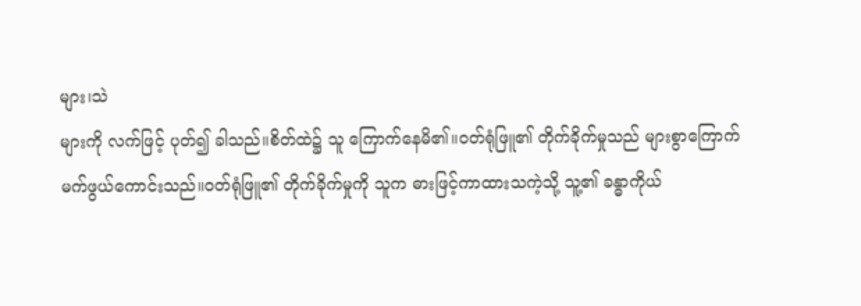များ၊သဲ
များကို လက်ဖြင့် ပုတ်၍ ခါသည်။စိတ်ထဲ၌ သူ ကြောက်နေမိ၏။၀တ်ရုံဖြူ၏ တိုက်ခိုက်မှုသည် များစွာကြောက်
မက်ဖွယ်ကောင်းသည်။၀တ်ရုံဖြူ၏ တိုက်ခိုက်မှုကို သူက ဓားဖြင့်ကာထားသကဲ့သို့ သူ့၏ ခန္ဓာကိုယ်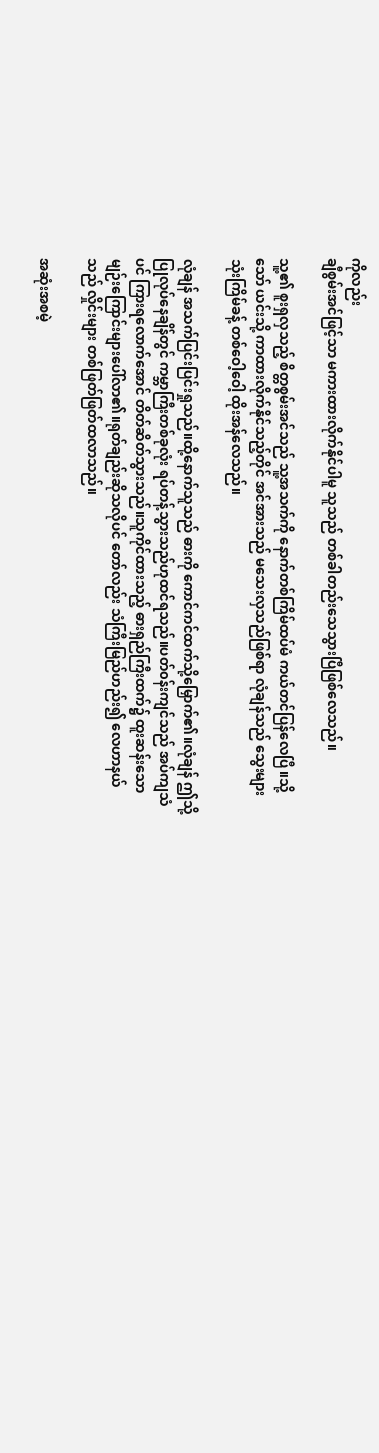ကိုလည်း
ချီစွမ်းအင်ဖြင့်သာ မကားထားလိုက်နိုင်ပါမူ သူသည် တစ်ခါတည်းသေသွားပြီဖြစ်လေသည်။

သူ့၏ စူးရှလှသည့် စိတ္တစွမ်းအင်သည် သူ့အသက်ကို နောက်တစ်ကြိမ်ထပ်မံ ကယ်တင်ပြန်လေပြီ။သို့
သော် ယင်းသို့ ကာထားလိုက်နိုင်သည့်တိုင် အင်အားသည် မသေးလှသည်ဖြစ်ရာ လုံချန်သည် သွေးများ
သုံးကြိမ်ခန့် တစ်ဝေါ့ဝေါ့ ထိုးအန်လေသည်။

လုံချန် အသက်ပြင်းပြင်းရှုသည်။ထို့နောက်သူသည် ဓားကို ကောင်ကင်ထက်သို့မြှောက်၏။လုံချန် ဤသို့
ပြုလုပ်နေချိန်တွင် ကမ္ဘာကြီးတစ်ခုလုံး ရပ်တန့်သွားသည်ဟုထင်ရသည်။ပတ်၀န်းကျင်သည် အပ်ကျသံ
ပင် ကြားရလောက်အောင် တိတ်ဆိတ်သွားသည်။သူကိုင်ထားသည့် ဓားရှည်ကြီးထက်၌ ထူးဆန်းသော
မျဉ်းကြောင်းများပေါ်လာ၏။ရုတ်ချည်းဆိုသလိုပင် တော်လည်း သံကြီးမြည်ဟည်း၍ လေဟာနယ်
သည် လှိုင်းများ တစ်ဖြတ်ဖြတ်ထလာသည်။

အဆုံးအစမဲ့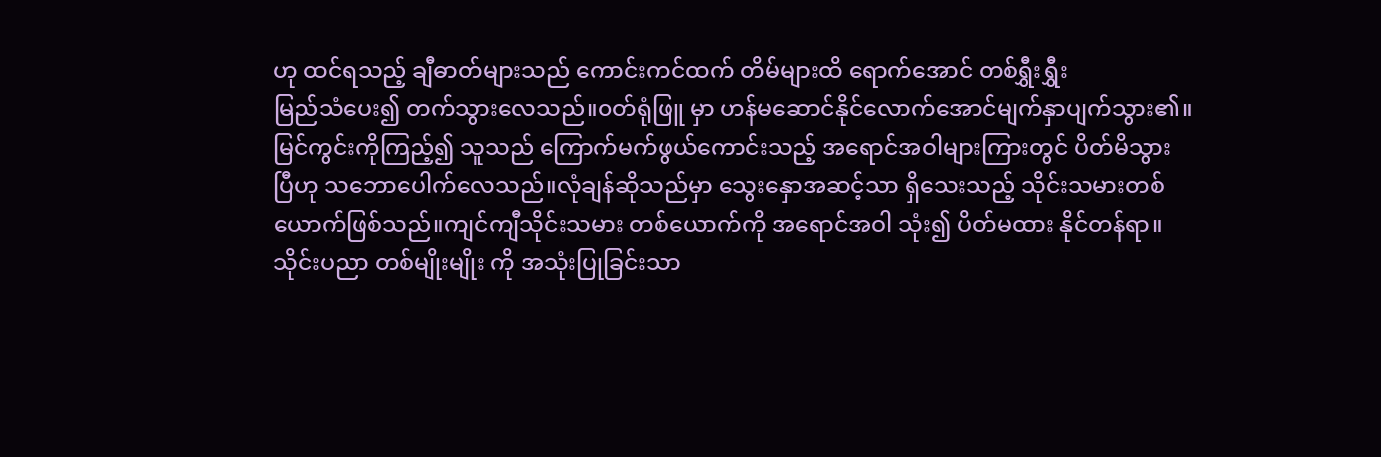ဟု ထင်ရသည့် ချီဓာတ်များသည် ကောင်းကင်ထက် တိမ်များထိ ရောက်အောင် တစ်ရွှီးရွှီး
မြည်သံပေး၍ တက်သွားလေသည်။၀တ်ရုံဖြူ မှာ ဟန်မဆောင်နိုင်လောက်အောင်မျက်နှာပျက်သွား၏။
မြင်ကွင်းကိုကြည့်၍ သူသည် ကြောက်မက်ဖွယ်ကောင်းသည့် အရောင်အဝါများကြားတွင် ပိတ်မိသွား
ပြီဟု သဘောပေါက်လေသည်။လုံချန်ဆိုသည်မှာ သွေးနှောအဆင့်သာ ရှိသေးသည့် သိုင်းသမားတစ်
ယောက်ဖြစ်သည်။ကျင်ကျီသိုင်းသမား တစ်ယောက်ကို အရောင်အဝါ သုံး၍ ပိတ်မထား နိုင်တန်ရာ။
သိုင်းပညာ တစ်မျိုးမျိုး ကို အသုံးပြုခြင်းသာ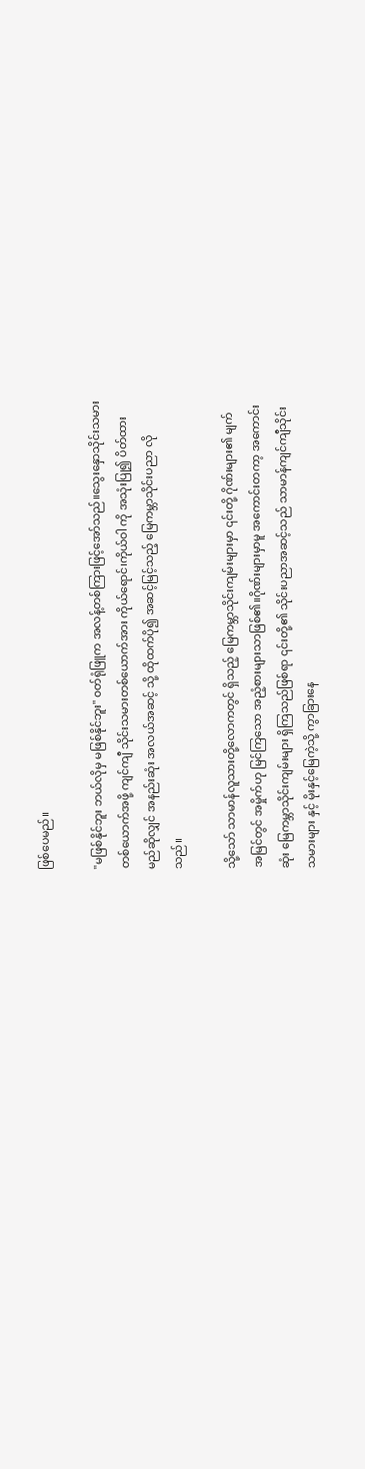ဖြစ်ပေမည်။

"မဖြစ်နိုင်ဘူး ဘယ်လိုမှ မဖြစ်နိုင်ဘူး" ၀တ်ရုံဖြူက အလန့်တစ်ကြားဖြင့်အော်သည်။သွေးနှောသိုင်းသမား
တစ်ယောက်အဖို့ ကျင်ကျီ သိုင်းသမားတစ်ယောက်အား ကိုယ်ရောင်၊ကိုယ်ဝါ ကို အသုံးပြု၍ ပိတ်ထား
မည်ဆိုလျှင် အနည်းဆုံး အလယ်အဆင့် သို့ ထိုထက်ပို၍ အဆင့်မြင့်သည့် မြေကမ္ဘာသိုင်းပညာ လို
သည်။

သို့သော် သာမာန်လူသားတို့လောကတွင် ရှိသည့် မြေကမ္ဘာသိုင်းကျမ်းများမှာ ၎င်းတို့ ဂိုဏ်းများ၏ မျက်
အမြင်တွင် အမှိုက်ဟု မြင်ကြသော အညံ့စားများသာဖြစ်၏။ဂိုဏ်းများမှာမူ အကောင်းတကာ့ အကောင်း
ဆုံး မြေကမ္ဘာသိုင်းကျမ်းများ ရှိကြသည်ဖြစ်ရာ ၎င်းတို့၏ သိုင်းပညာအဆင့်သည် သာမာန်ကျင်ကျီသိုင်း
သမားများ နှင့် မိုးနှင့်မြေကဲ့သို့ ကွာခြားနေ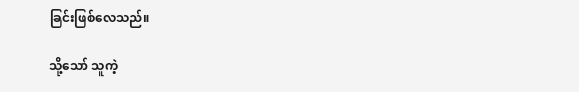ခြင်းဖြစ်လေသည်။

သို့သော် သူကဲ့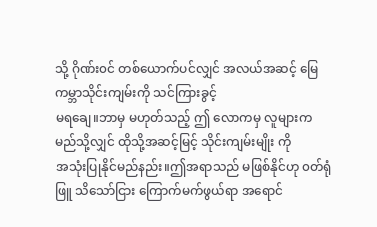သို့ ဂိုဏ်း၀င် တစ်ယောက်ပင်လျှင် အလယ်အဆင့် မြေကမ္ဘာသိုင်းကျမ်းကို သင်ကြားခွင့်
မရချေ။ဘာမှ မဟုတ်သည့် ဤ လောကမှ လူများက မည်သို့လျှင် ထိုသို့အဆင့်မြင့် သိုင်းကျမ်းမျိုး ကို
အသုံးပြုနိုင်မည်နည်း။ဤအရာသည် မဖြစ်နိုင်ဟု ၀တ်ရုံဖြူ သိသော်ငြား ကြောက်မက်ဖွယ်ရာ အရောင်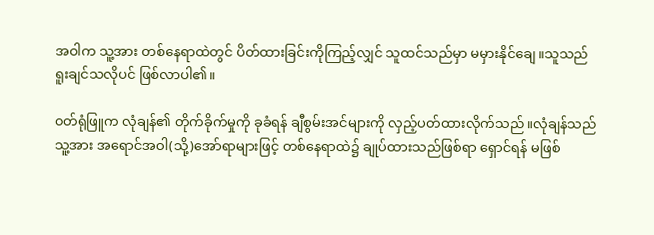အဝါက သူ့အား တစ်နေရာထဲတွင် ပိတ်ထားခြင်းကိုကြည့်လျှင် သူထင်သည်မှာ မမှားနိုင်ချေ။သူသည်
ရူးချင်သလိုပင် ဖြစ်လာပါ၏။

၀တ်ရုံဖြူက လုံချန်၏ တိုက်ခိုက်မှုကို ခုခံရန် ချီစွမ်းအင်များကို လှည့်ပတ်ထားလိုက်သည်။လုံချန်သည်
သူ့အား အရောင်အဝါ(သို့)အော်ရာများဖြင့် တစ်နေရာထဲ၌ ချုပ်ထားသည်ဖြစ်ရာ ရှောင်ရန် မဖြစ်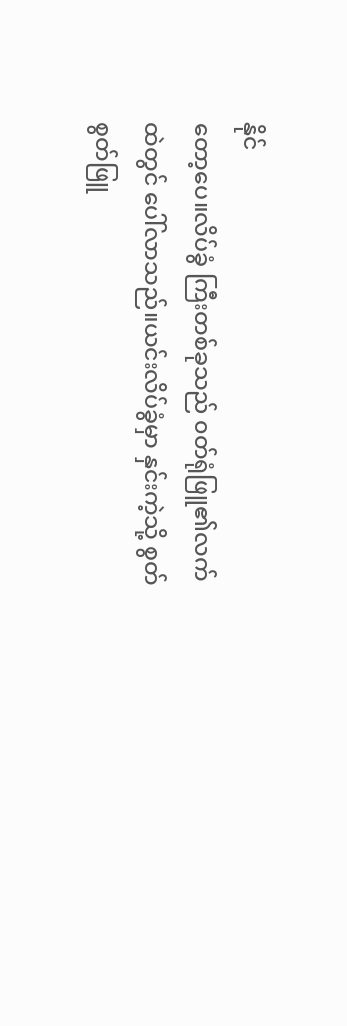နိုင်
တော့ပေ။လိပ်ခွံ ကြီးတစ်ခုသည် ၀တ်ရုံဖြူ၏လက်ထဲတွင် ပေါ်လာသည်။ယင်းလိပ်ခွံမှာ နှင်းကဲ့သို့ စွတ်
စွတ်ဖြူ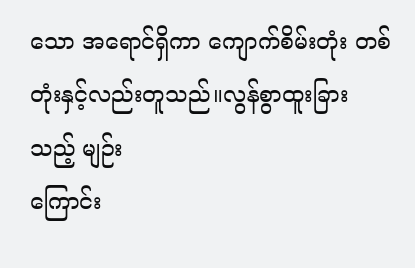သော အရောင်ရှိကာ ကျောက်စိမ်းတုံး တစ်တုံးနှင့်လည်းတူသည်။လွန်စွာထူးခြားသည့် မျဉ်း
ကြောင်း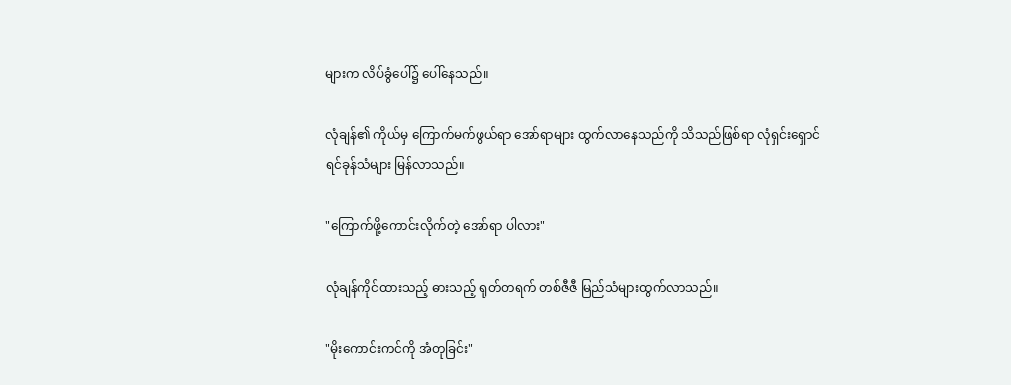များက လိပ်ခွံပေါ်၌ ပေါ်နေသည်။

လုံချန်၏ ကိုယ်မှ ကြောက်မက်ဖွယ်ရာ အော်ရာများ ထွက်လာနေသည်ကို သိသည်ဖြစ်ရာ လုံရှင်းရှောင်
ရင်ခုန်သံများ မြန်လာသည်။

"ကြောက်ဖို့ကောင်းလိုက်တဲ့ အော်ရာ ပါလား"

လုံချန်ကိုင်ထားသည့် ဓားသည့် ရုတ်တရက် တစ်ဇီဇီ မြည်သံများထွက်လာသည်။

"မိုးကောင်းကင်ကို အံတုခြင်း"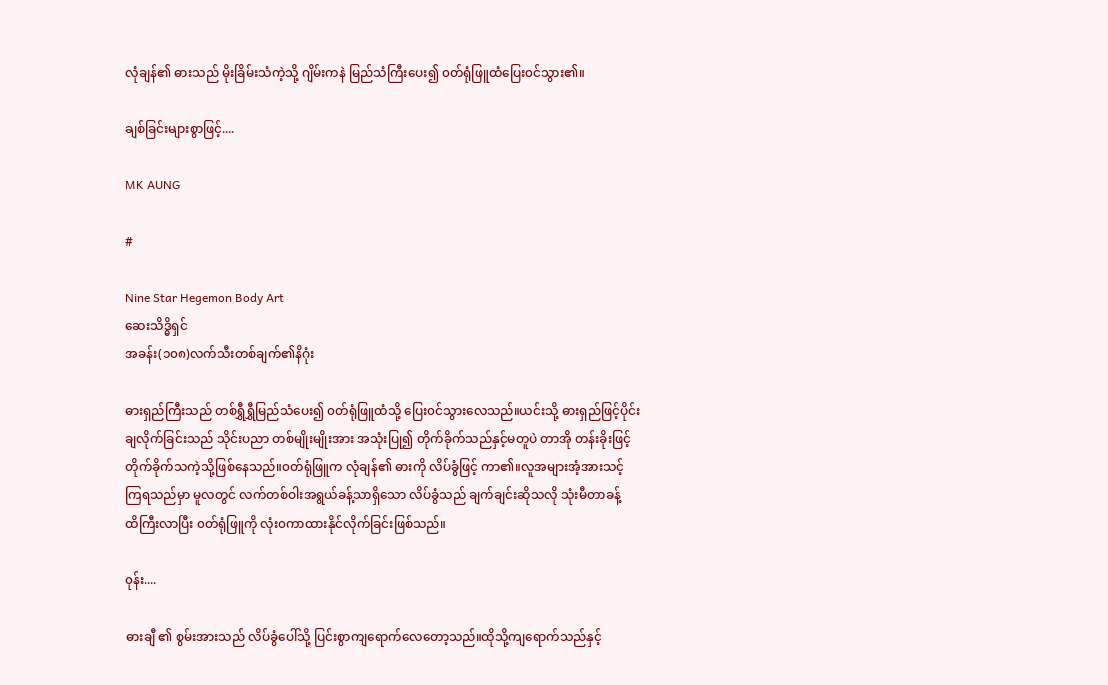လုံချန်၏ ဓားသည် မိုးခြိမ်းသံကဲ့သို့ ဂျိမ်းကနဲ မြည်သံကြီးပေး၍ ၀တ်ရုံဖြူထံပြေး၀င်သွား၏။

ချစ်ခြင်းများစွာဖြင့်....

MK AUNG

#

Nine Star Hegemon Body Art
ဆေးသိဒ္ဓိရှင်
အခန်း(၁၀၈)လက်သီးတစ်ချက်၏နိဂုံး

ဓားရှည်ကြီးသည် တစ်ရွှီရွှီမြည်သံပေး၍ ၀တ်ရုံဖြူထံသို့ ပြေး၀င်သွားလေသည်။ယင်းသို့ ဓားရှည်ဖြင့်ပိုင်း
ချလိုက်ခြင်းသည် သိုင်းပညာ တစ်မျိုးမျိုးအား အသုံးပြု၍ တိုက်ခိုက်သည်နှင့်မတူပဲ တာအို တန်းခိုးဖြင့်
တိုက်ခိုက်သကဲ့သို့ဖြစ်နေသည်။၀တ်ရုံဖြူက လုံချန်၏ ဓားကို လိပ်ခွံဖြင့် ကာ၏။လူအများအံ့အားသင့်
ကြရသည်မှာ မူလတွင် လက်တစ်ဝါးအရွယ်ခန့်သာရှိသော လိပ်ခွံသည် ချက်ချင်းဆိုသလို သုံးမီတာခန့်
ထိကြီးလာပြီး ၀တ်ရုံဖြူကို လုံး၀ကာထားနိုင်လိုက်ခြင်းဖြစ်သည်။

၀ုန်း....

ဓားချီ ၏ စွမ်းအားသည် လိပ်ခွံပေါ်သို့ ပြင်းစွာကျရောက်လေတော့သည်။ထိုသို့ကျရောက်သည်နှင့်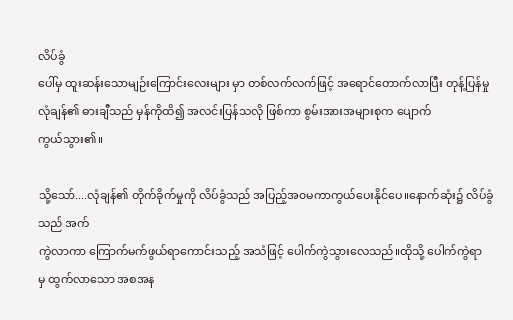လိပ်ခွံ
ပေါ်မှ ထူးဆန်းသောမျဉ်းကြောင်းလေးများ မှာ တစ်လက်လက်ဖြင့် အရောင်တောက်လာပြီး တုန့်ပြန်မှု
လုံချန်၏ ဓားချီသည် မှန်ကိုထိ၍ အလင်းပြန်သလို ဖြစ်ကာ စွမ်းအားအများစုက ပျောက်
ကွယ်သွား၏။

သို့သော်....လုံချန်၏ တိုက်ခိုက်မှုကို လိပ်ခွံသည် အပြည့်အ၀မကာကွယ်ပေးနိုင်ပေ။နောက်ဆုံး၌ လိပ်ခွံသည် အက်
ကွဲလာကာ ကြောက်မက်ဖွယ်ရာကောင်းသည့် အသံဖြင့် ပေါက်ကွဲသွားလေသည်။ထိုသို့ ပေါက်ကွဲရာ
မှ ထွက်လာသော အစအန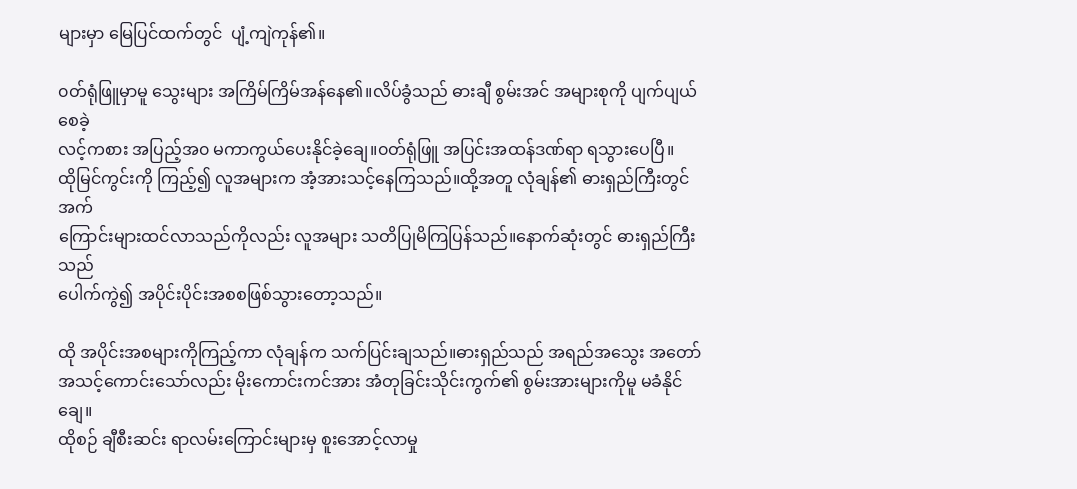များမှာ မြေပြင်ထက်တွင်  ပျံ့ကျဲကုန်၏။

၀တ်ရုံဖြူမှာမူ သွေးများ အကြိမ်ကြိမ်အန်နေ၏။လိပ်ခွံသည် ဓားချီ စွမ်းအင် အများစုကို ပျက်ပျယ်စေခဲ့
လင့်ကစား အပြည့်အ၀ မကာကွယ်ပေးနိုင်ခဲ့ချေ။၀တ်ရုံဖြူ အပြင်းအထန်ဒဏ်ရာ ရသွားပေပြီ။
ထိုမြင်ကွင်းကို ကြည့်၍ လူအများက အံ့အားသင့်နေကြသည်။ထို့အတူ လုံချန်၏ ဓားရှည်ကြီးတွင် အက်
ကြောင်းများထင်လာသည်ကိုလည်း လူအများ သတိပြုမိကြပြန်သည်။နောက်ဆုံးတွင် ဓားရှည်ကြီးသည်
ပေါက်ကွဲ၍ အပိုင်းပိုင်းအစစဖြစ်သွားတော့သည်။

ထို အပိုင်းအစများကိုကြည့်ကာ လုံချန်က သက်ပြင်းချသည်။ဓားရှည်သည် အရည်အသွေး အတော်
အသင့်ကောင်းသော်လည်း မိုးကောင်းကင်အား အံတုခြင်းသိုင်းကွက်၏ စွမ်းအားများကိုမူ မခံနိုင်ချေ။
ထိုစဉ် ချီစီးဆင်း ရာလမ်းကြောင်းများမှ စူးအောင့်လာမှု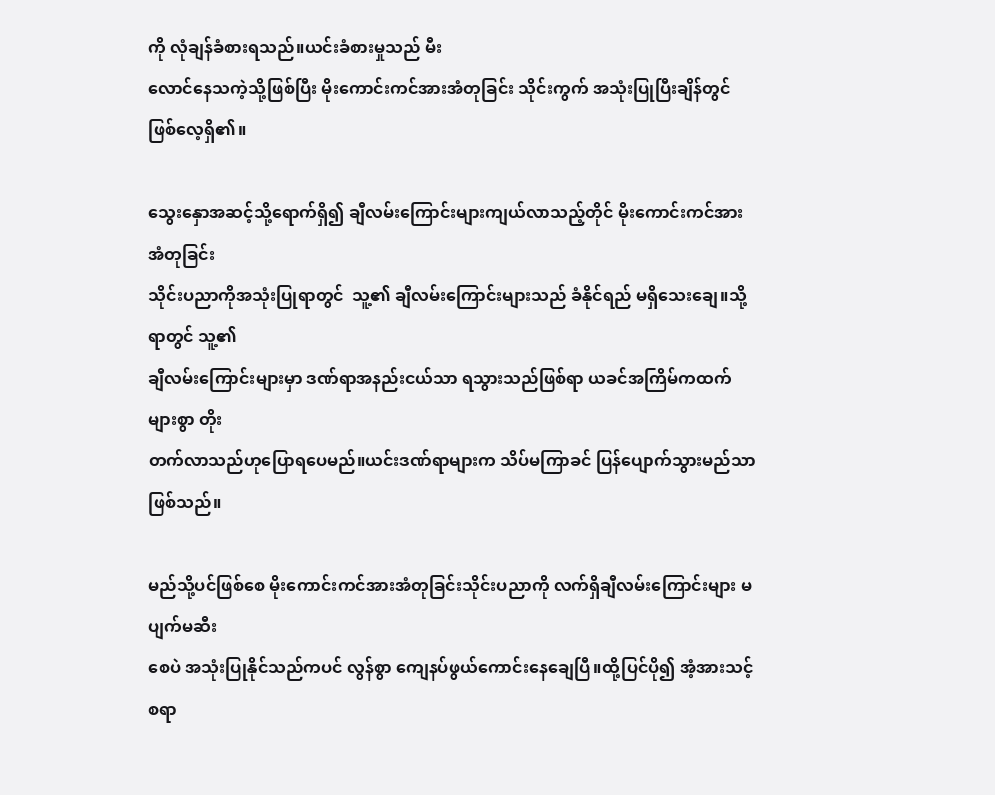ကို လုံချန်ခံစားရသည်။ယင်းခံစားမှုသည် မီး
လောင်နေသကဲ့သို့ဖြစ်ပြီး မိုးကောင်းကင်အားအံတုခြင်း သိုင်းကွက် အသုံးပြုပြီးချိန်တွင် ဖြစ်လေ့ရှိ၏။

သွေးနှောအဆင့်သို့ရောက်ရှိ၍ ချီလမ်းကြောင်းများကျယ်လာသည့်တိုင် မိုးကောင်းကင်အား အံတုခြင်း
သိုင်းပညာကိုအသုံးပြုရာတွင်  သူ့၏ ချီလမ်းကြောင်းများသည် ခံနိုင်ရည် မရှိသေးချေ။သို့ရာတွင် သူ့၏
ချီလမ်းကြောင်းများမှာ ဒဏ်ရာအနည်းငယ်သာ ရသွားသည်ဖြစ်ရာ ယခင်အကြိမ်ကထက်များစွာ တိုး
တက်လာသည်ဟုပြောရပေမည်။ယင်းဒဏ်ရာများက သိပ်မကြာခင် ပြန်ပျောက်သွားမည်သာဖြစ်သည်။

မည်သို့ပင်ဖြစ်စေ မိုးကောင်းကင်အားအံတုခြင်းသိုင်းပညာကို လက်ရှိချီလမ်းကြောင်းများ မပျက်မဆီး
စေပဲ အသုံးပြုနိုင်သည်ကပင် လွန်စွာ ကျေနပ်ဖွယ်ကောင်းနေချေပြီ။ထို့ပြင်ပို၍ အံ့အားသင့်စရာ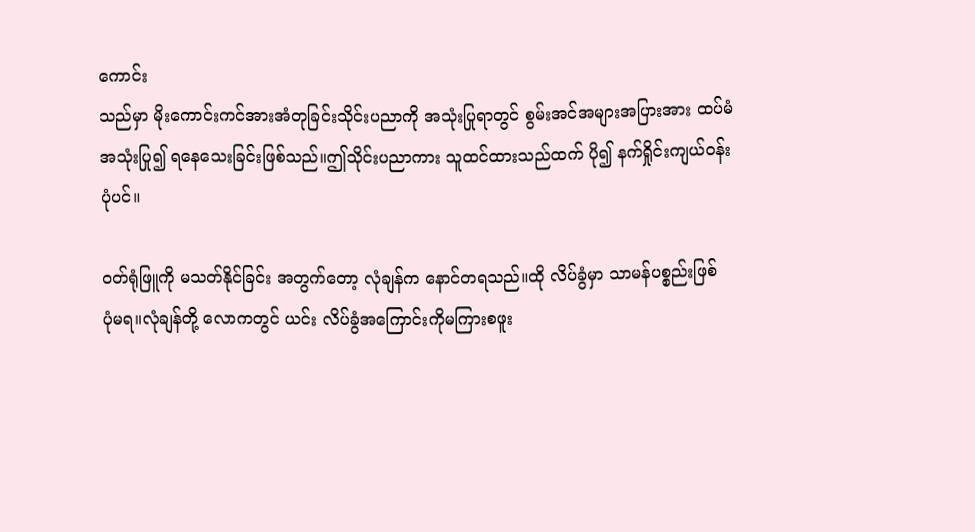ကောင်း
သည်မှာ မိုးကောင်းကင်အားအံတုခြင်းသိုင်းပညာကို အသုံးပြုရာတွင် စွမ်းအင်အများအပြားအား ထပ်မံ
အသုံးပြု၍ ရနေသေးခြင်းဖြစ်သည်။ဤသိုင်းပညာကား သူထင်ထားသည်ထက် ပို၍ နက်ရှိုင်းကျယ်၀န်း
ပုံပင်။

၀တ်ရုံဖြူကို မသတ်နိုင်ခြင်း အတွက်တော့ လုံချန်က နောင်တရသည်။ထို လိပ်ခွံမှာ သာမန်ပစ္စည်းဖြစ်
ပုံမရ။လုံချန်တို့ လောကတွင် ယင်း လိပ်ခွံအကြောင်းကိုမကြားစဖူး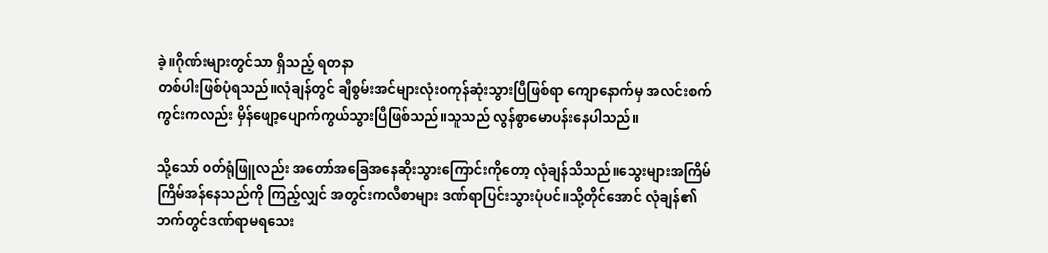ခဲ့။ဂိုဏ်းများတွင်သာ ရှိသည့် ရတနာ
တစ်ပါးဖြစ်ပုံရသည်။လုံချန်တွင် ချီစွမ်းအင်များလုံး၀ကုန်ဆုံးသွားပြီဖြစ်ရာ ကျောနောက်မှ အလင်းစက်
ကွင်းကလည်း မှိန်ဖျော့ပျောက်ကွယ်သွားပြီဖြစ်သည်။သူသည် လွန်စွာမောပန်းနေပါသည်။

သို့သော် ၀တ်ရုံဖြူလည်း အတော်အခြေအနေဆိုးသွားကြောင်းကိုတော့ လုံချန်သိသည်။သွေးများအကြိမ်
ကြိမ်အန်နေသည်ကို ကြည့်လျှင် အတွင်းကလီစာများ ဒဏ်ရာပြင်းသွားပုံပင်။သို့တိုင်အောင် လုံချန်၏
ဘက်တွင်ဒဏ်ရာမရသေး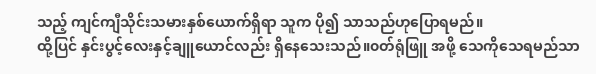သည့် ကျင်ကျီသိုင်းသမားနှစ်ယောက်ရှိရာ သူက ပို၍ သာသည်ဟုပြောရမည်။
ထို့ပြင် နှင်းပွင့်လေးနှင့်ချူယောင်လည်း ရှိနေသေးသည်။၀တ်ရုံဖြူ အဖို့ သေကိုသေရမည်သာ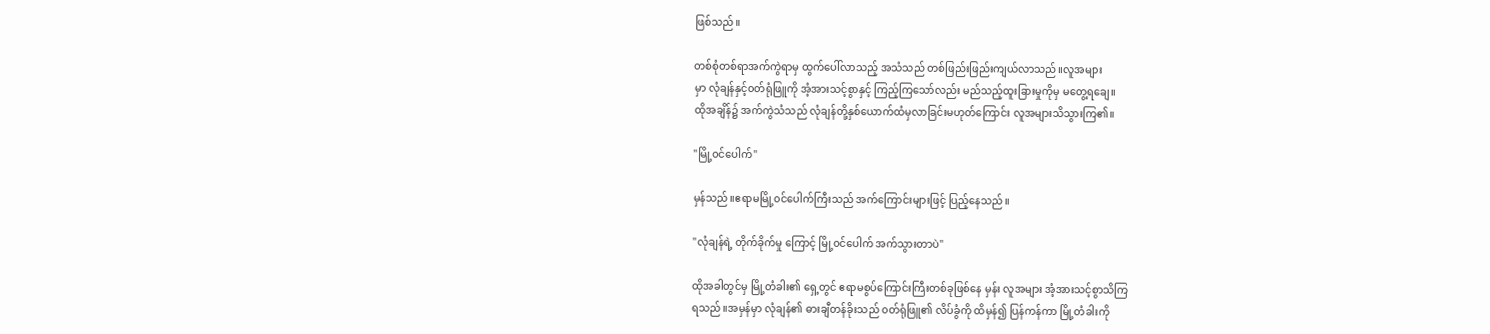ဖြစ်သည်။

တစ်စုံတစ်ရာအက်ကွဲရာမှ ထွက်ပေါ်လာသည့် အသံသည် တစ်ဖြည်းဖြည်းကျယ်လာသည်။လူအများ
မှာ လုံချန်နှင့်၀တ်ရုံဖြူကို အံ့အားသင့်စွာနှင့် ကြည့်ကြသော်လည်း မည်သည့်ထူးခြားမှုကိုမှ မတွေ့ရချေ။
ထိုအချိန်၌ အက်ကွဲသံသည် လုံချန်တို့နှစ်ယောက်ထံမှလာခြင်းမဟုတ်ကြောင်း လူအများသိသွားကြ၏။

"မြို့၀င်ပေါက်"

မှန်သည်။ဧရာမမြို့၀င်ပေါက်ကြီးသည် အက်ကြောင်းများဖြင့် ပြည့်နေသည်။

"လုံချန်ရဲ့ တိုက်ခိုက်မှု ကြောင့် မြို့၀င်ပေါက် အက်သွားတာပဲ"

ထိုအခါတွင်မှ မြို့တံခါး၏ ရှေ့တွင် ဧရာမစွပ်ကြောင်းကြီးတစ်ခုဖြစ်နေ မှန်း လူအများ အံ့အားသင့်စွာသိကြ
ရသည်။အမှန်မှာ လုံချန်၏ ဓားချီတန်ခိုးသည် ၀တ်ရုံဖြူ၏ လိပ်ခွံကို ထိမှန်၍ ပြန်ကန်ကာ မြို့တံခါးကို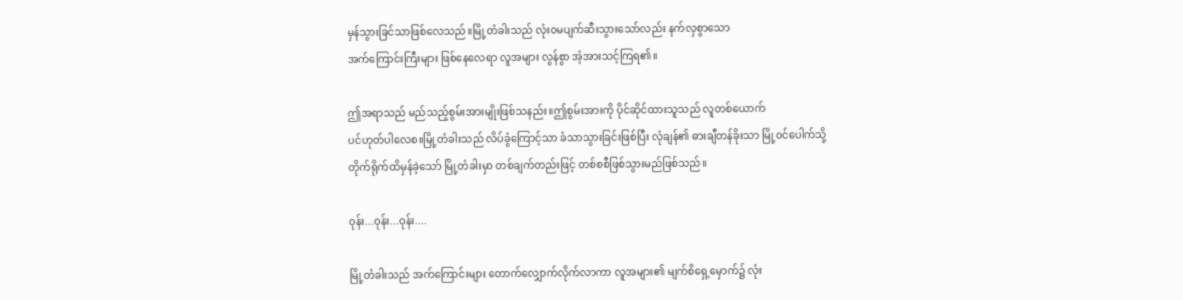မှန်သွားခြင်သာဖြစ်လေသည်။မြို့တံခါးသည် လုံး၀မပျက်ဆီးသွားသော်လည်း နက်လှစွာသော
အက်ကြောင်းကြီးများ ဖြစ်နေလေရာ လူအများ လွန်စွာ အံ့အားသင့်ကြရ၏။

ဤအရာသည် မည်သည့်စွမ်းအားမျိုးဖြစ်သနည်း။ဤစွမ်းအားကို ပိုင်ဆိုင်ထားသူသည် လူတစ်ယောက်
ပင်ဟုတ်ပါလေစ။မြို့တံခါးသည် လိပ်ခွံကြောင့်သာ ခံသာသွားခြင်းဖြစ်ပြီး လုံချန်၏ ဓားချီတန်ခိုးသာ မြို့၀င်ပေါက်သို့
တိုက်ရိုက်ထိမှန်ခဲ့သော် မြို့တံခါးမှာ တစ်ချက်တည်းဖြင့် တစ်စစီဖြစ်သွားမည်ဖြစ်သည်။

၀ုန်း...ဝုန်း...ဝုန်း....

မြို့တံခါးသည် အက်ကြောင်းများ တောက်လျှောက်လိုက်လာကာ လူအများ၏ မျက်စိရှေ့မှောက်၌ လုံး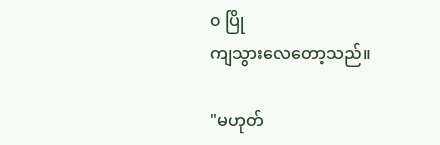၀ ပြို
ကျသွားလေတော့သည်။

"မဟုတ်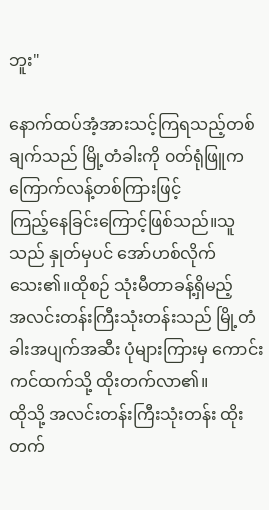ဘူး"

နောက်ထပ်အံ့အားသင့်ကြရသည့်တစ်ချက်သည် မြို့တံခါးကို ၀တ်ရုံဖြူက ကြောက်လန့်တစ်ကြားဖြင့်
ကြည့်နေခြင်းကြောင့်ဖြစ်သည်။သူသည် နှုတ်မှပင် အော်ဟစ်လိုက်သေး၏။ထိုစဉ် သုံးမီတာခန့်ရှိမည့်
အလင်းတန်းကြီးသုံးတန်းသည် မြို့တံခါးအပျက်အဆီး ပုံများကြားမှ ကောင်းကင်ထက်သို့ ထိုးတက်လာ၏။
ထိုသို့ အလင်းတန်းကြီးသုံးတန်း ထိုးတက်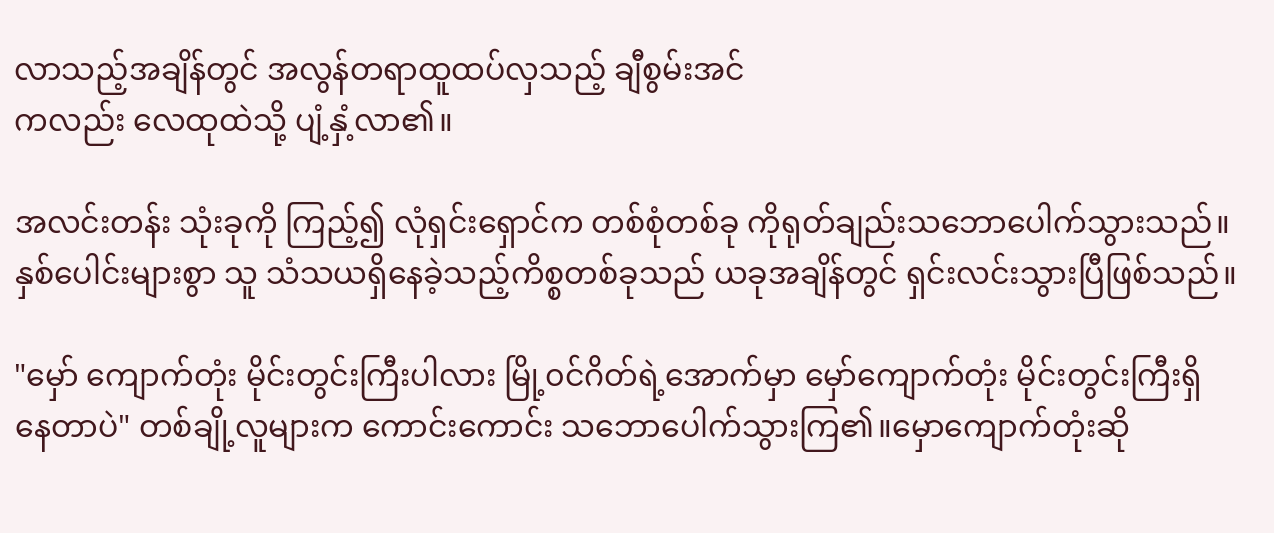လာသည့်အချိန်တွင် အလွန်တရာထူထပ်လှသည့် ချီစွမ်းအင်
ကလည်း လေထုထဲသို့ ပျံ့နှံ့လာ၏။

အလင်းတန်း သုံးခုကို ကြည့်၍ လုံရှင်းရှောင်က တစ်စုံတစ်ခု ကိုရုတ်ချည်းသဘောပေါက်သွားသည်။
နှစ်ပေါင်းများစွာ သူ သံသယရှိနေခဲ့သည့်ကိစ္စတစ်ခုသည် ယခုအချိန်တွင် ရှင်းလင်းသွားပြီဖြစ်သည်။

"မှော် ကျောက်တုံး မိုင်းတွင်းကြီးပါလား မြို့၀င်ဂိတ်ရဲ့အောက်မှာ မှော်ကျောက်တုံး မိုင်းတွင်းကြီးရှိ
နေတာပဲ" တစ်ချို့လူများက ကောင်းကောင်း သဘောပေါက်သွားကြ၏။မှောကျောက်တုံးဆို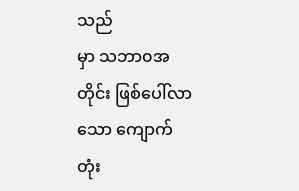သည်
မှာ သဘာ၀အတိုင်း ဖြစ်ပေါ်လာသော ကျောက်တုံး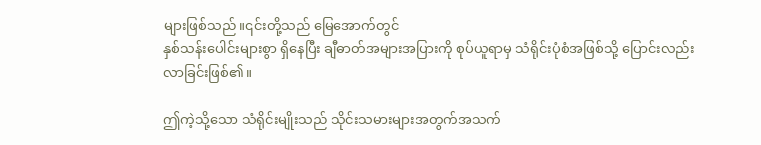များဖြစ်သည်။၎င်းတို့သည် မြေအောက်တွင်
နှစ်သန်းပေါင်းများစွာ ရှိနေပြီး ချီဓာတ်အများအပြားကို စုပ်ယူရာမှ သံရိုင်းပုံစံအဖြစ်သို့ ပြောင်းလည်း
လာခြင်းဖြစ်၏။

ဤကဲ့သို့သော သံရိုင်းမျိုးသည် သိုင်းသမားများအတွက်အသက်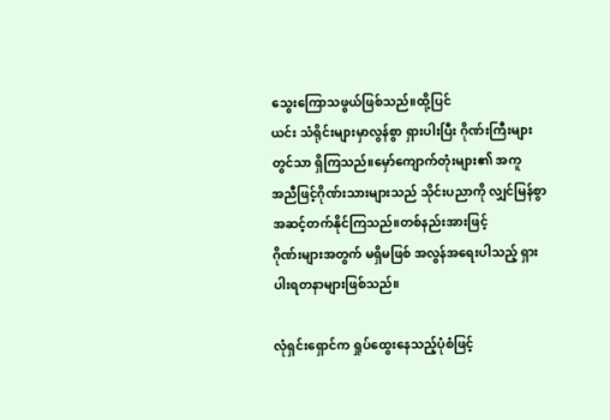သွေးကြောသဖွယ်ဖြစ်သည်။ထို့ပြင်
ယင်း သံရိုင်းများမှာလွန်စွာ ရှားပါးပြီး ဂိုဏ်းကြီးများတွင်သာ ရှိကြသည်။မှော်ကျောက်တုံးများ၏ အကူ
အညီဖြင့်ဂိုဏ်းသားများသည် သိုင်းပညာကို လျှင်မြန်စွာ အဆင့်တက်နိုင်ကြသည်။တစ်နည်းအားဖြင့်
ဂိုဏ်းများအတွက် မရှိမဖြစ် အလွန်အရေးပါသည့် ရှားပါးရတနာများဖြစ်သည်။

လုံရှင်းရှောင်က ရှုပ်ထွေးနေသည့်ပုံစံဖြင့်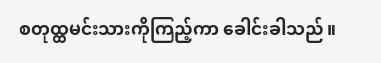စတုထ္ထမင်းသားကိုကြည့်ကာ ခေါင်းခါသည်။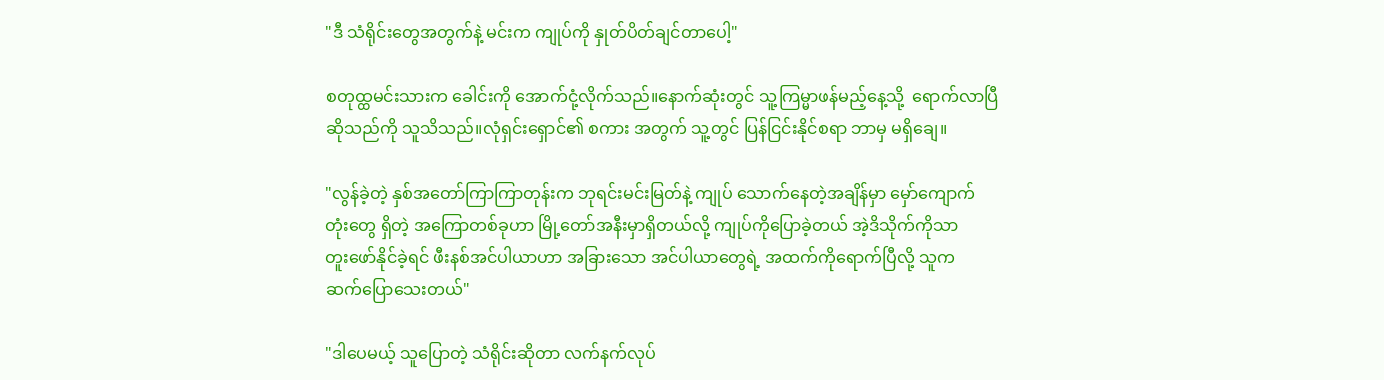"ဒီ သံရိုင်းတွေအတွက်နဲ့ မင်းက ကျုပ်ကို နှုတ်ပိတ်ချင်တာပေါ့"

စတုထ္ထမင်းသားက ခေါင်းကို အောက်ငုံ့လိုက်သည်။နောက်ဆုံးတွင် သူ့ကြမ္မာဖန်မည့်နေ့သို့  ရောက်လာပြီ
ဆိုသည်ကို သူသိသည်။လုံရှင်းရှောင်၏ စကား အတွက် သူ့တွင် ပြန်ငြင်းနိုင်စရာ ဘာမှ မရှိချေ။

"လွန်ခဲ့တဲ့ နှစ်အတော်ကြာကြာတုန်းက ဘုရင်းမင်းမြတ်နဲ့ ကျုပ် သောက်နေတဲ့အချိန်မှာ မှော်ကျောက်
တုံးတွေ ရှိတဲ့ အကြောတစ်ခုဟာ မြို့တော်အနီးမှာရှိတယ်လို့ ကျုပ်ကိုပြောခဲ့တယ် အဲ့ဒိသိုက်ကိုသာ
တူးဖော်နိုင်ခဲ့ရင် ဖီးနစ်အင်ပါယာဟာ အခြားသော အင်ပါယာတွေရဲ့ အထက်ကိုရောက်ပြီလို့ သူက
ဆက်ပြောသေးတယ်"

"ဒါပေမယ့် သူပြောတဲ့ သံရိုင်းဆိုတာ လက်နက်လုပ်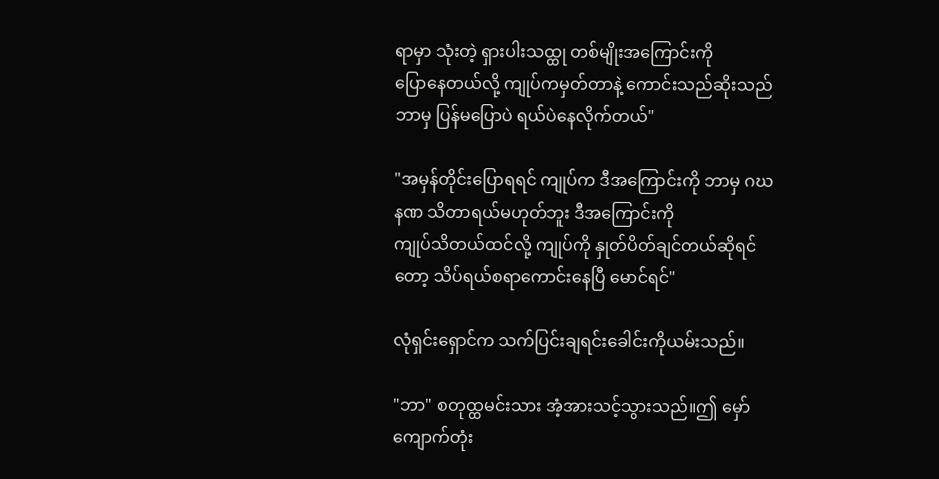ရာမှာ သုံးတဲ့ ရှားပါးသထ္ထု တစ်မျိုးအကြောင်းကို
ပြောနေတယ်လို့ ကျုပ်ကမှတ်တာနဲ့ ကောင်းသည်ဆိုးသည် ဘာမှ ပြန်မပြောပဲ ရယ်ပဲနေလိုက်တယ်"

"အမှန်တိုင်းပြောရရင် ကျုပ်က ဒီအကြောင်းကို ဘာမှ ဂဃနဏ သိတာရယ်မဟုတ်ဘူး ဒီအကြောင်းကို
ကျုပ်သိတယ်ထင်လို့ ကျုပ်ကို နှုတ်ပိတ်ချင်တယ်ဆိုရင်တော့ သိပ်ရယ်စရာကောင်းနေပြီ မောင်ရင်"

လုံရှင်းရှောင်က သက်ပြင်းချရင်းခေါင်းကိုယမ်းသည်။

"ဘာ" စတုထ္ထမင်းသား အံ့အားသင့်သွားသည်။ဤ မှော်ကျောက်တုံး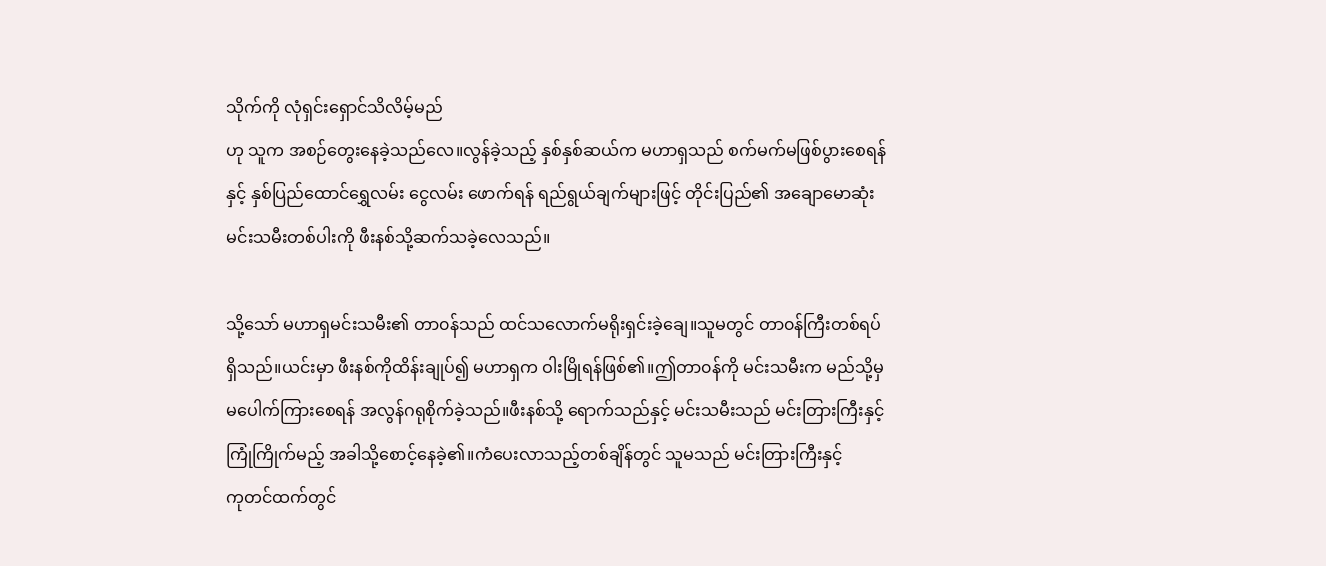သိုက်ကို လုံရှင်းရှောင်သိလိမ့်မည်
ဟု သူက အစဉ်တွေးနေခဲ့သည်လေ။လွန်ခဲ့သည့် နှစ်နှစ်ဆယ်က မဟာရှသည် စက်မက်မဖြစ်ပွားစေရန်
နှင့် နှစ်ပြည်ထောင်ရွှေလမ်း ငွေလမ်း ဖောက်ရန် ရည်ရွယ်ချက်များဖြင့် တိုင်းပြည်၏ အချောမောဆုံး
မင်းသမီးတစ်ပါးကို ဖီးနစ်သို့ဆက်သခဲ့လေသည်။

သို့သော် မဟာရှမင်းသမီး၏ တာ၀န်သည် ထင်သလောက်မရိုးရှင်းခဲ့ချေ။သူမတွင် တာ၀န်ကြီးတစ်ရပ်
ရှိသည်။ယင်းမှာ ဖီးနစ်ကိုထိန်းချုပ်၍ မဟာရှက ဝါးမြိုရန်ဖြစ်၏။ဤတာ၀န်ကို မင်းသမီးက မည်သို့မှ
မပေါက်ကြားစေရန် အလွန်ဂရုစိုက်ခဲ့သည်။ဖီးနစ်သို့ ရောက်သည်နှင့် မင်းသမီးသည် မင်းတြားကြီးနှင့်
ကြုံကြိုက်မည့် အခါသို့စောင့်နေခဲ့၏။ကံပေးလာသည့်တစ်ချိန်တွင် သူမသည် မင်းတြားကြီးနှင့်
ကုတင်ထက်တွင်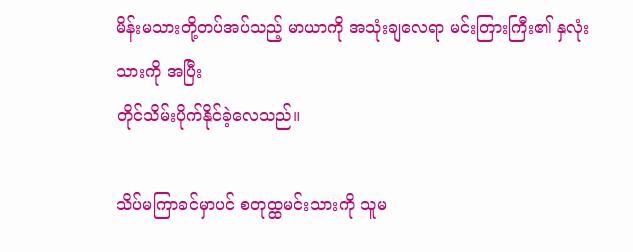မိန်းမသားတို့တပ်အပ်သည့် မာယာကို အသုံးချလေရာ မင်းတြားကြီး၏ နှလုံးသားကို အပြီး
တိုင်သိမ်းပိုက်နိုင်ခဲ့လေသည်။

သိပ်မကြာခင်မှာပင် စတုထ္ထမင်းသားကို သူမ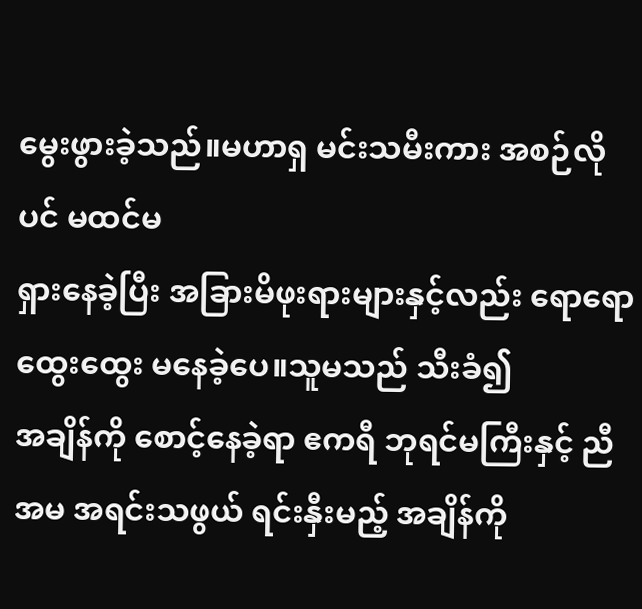မွေးဖွားခဲ့သည်။မဟာရှ မင်းသမီးကား အစဉ်လိုပင် မထင်မ
ရှားနေခဲ့ပြီး အခြားမိဖုးရားများနှင့်လည်း ရောရောထွေးထွေး မနေခဲ့ပေ။သူမသည် သီးခံ၍
အချိန်ကို စောင့်နေခဲ့ရာ ဧကရီ ဘုရင်မကြီးနှင့် ညီအမ အရင်းသဖွယ် ရင်းနှီးမည့် အချိန်ကို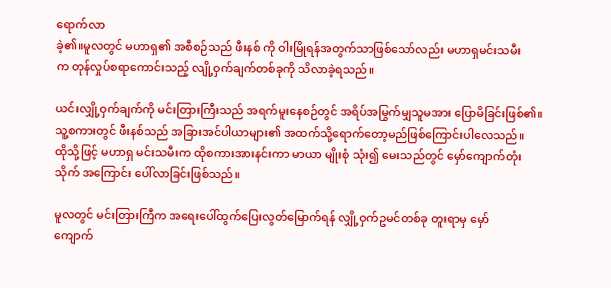ရောက်လာ
ခဲ့၏။မူလတွင် မဟာရှ၏ အစီစဉ်သည် ဖီးနစ် ကို ဝါးမြိုရန်အတွက်သာဖြစ်သော်လည်း မဟာရှမင်းသမီး
က တုန်လှုပ်စရာကောင်းသည့် လျို့ဝှက်ချက်တစ်ခုကို သိလာခဲ့ရသည်။

ယင်းလျှို့ဝှက်ချက်ကို မင်းတြားကြီးသည် အရက်မူးနေစဉ်တွင် အရိပ်အမြွက်မျှသူမအား ပြောမိခြင်းဖြစ်၏။
သူ့စကားတွင် ဖီးနစ်သည် အခြားအင်ပါယာများ၏ အထက်သို့ရောက်တော့မည်ဖြစ်ကြောင်းပါလေသည်။
ထိုသို့ဖြင့် မဟာရှ မင်းသမီးက ထိုစကားအားနင်းကာ မာယာ မျိုးစုံ သုံး၍ မေးသည်တွင် မှော်ကျောက်တုံး
သိုက် အကြောင်း ပေါ်လာခြင်းဖြစ်သည်။

မူလတွင် မင်းတြားကြီက အရေးပေါ်ထွက်ပြေးလွတ်မြောက်ရန် လျှို့ဝှက်ဥမင်တစ်ခု တူးရာမှ မှော်
ကျောက်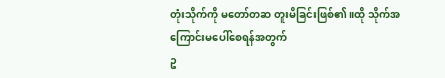တုံးသိုက်ကို မတော်တဆ တူးမိခြင်းဖြစ်၏။ထို သိုက်အကြောင်းမပေါ်စေရန်အတွက်
ဥ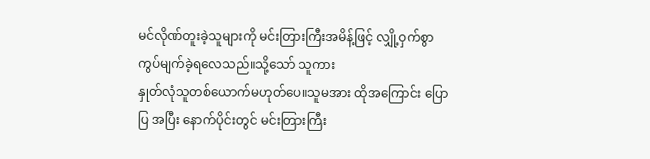မင်လိုဏ်တူးခဲ့သူများကို မင်းတြားကြီးအမိန့်ဖြင့် လျှို့ဝှက်စွာ ကွပ်မျက်ခဲ့ရလေသည်။သို့သော် သူကား
နှုတ်လုံသူတစ်ယောက်မဟုတ်ပေ။သူမအား ထိုအကြောင်း ပြောပြ အပြီး နောက်ပိုင်းတွင် မင်းတြားကြီး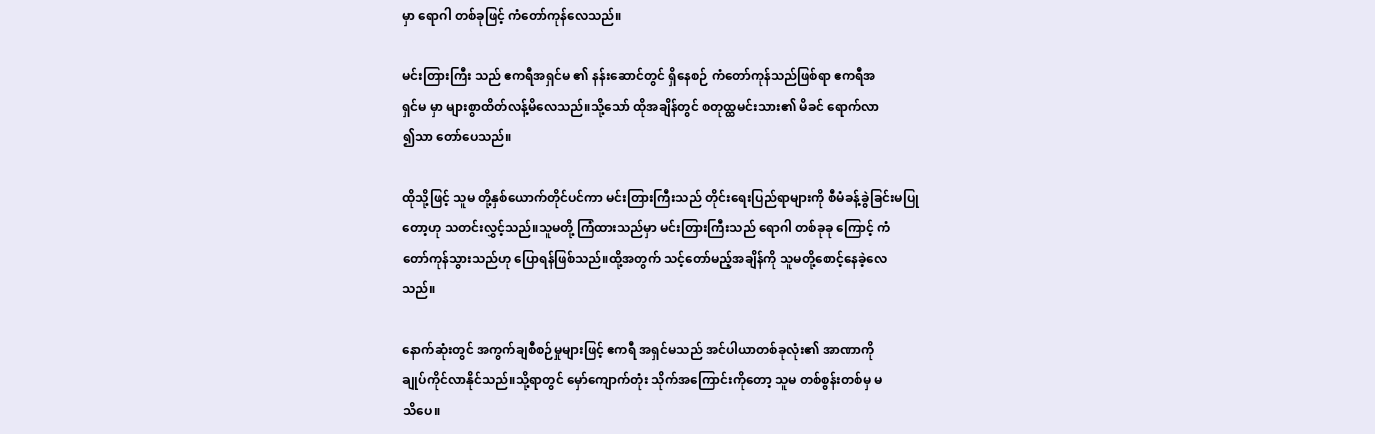မှာ ရောဂါ တစ်ခုဖြင့် ကံတော်ကုန်လေသည်။

မင်းတြားကြီး သည် ဧကရီအရှင်မ ၏ နန်းဆောင်တွင် ရှိနေစဉ် ကံတော်ကုန်သည်ဖြစ်ရာ ဧကရီအ
ရှင်မ မှာ များစွာထိတ်လန့်မိလေသည်။သို့သော် ထိုအချိန်တွင် စတုထ္ထမင်းသား၏ မိခင် ရောက်လာ
၍သာ တော်ပေသည်။

ထိုသို့ဖြင့် သူမ တို့နှစ်ယောက်တိုင်ပင်ကာ မင်းတြားကြီးသည် တိုင်းရေးပြည်ရာများကို စီမံခန့်ခွဲခြင်းမပြု
တော့ဟု သတင်းလွှင့်သည်။သူမတို့ ကြံထားသည်မှာ မင်းတြားကြီးသည် ရောဂါ တစ်ခုခု ကြောင့် ကံ
တော်ကုန်သွားသည်ဟု ပြောရန်ဖြစ်သည်။ထို့အတွက် သင့်တော်မည့်အချိန်ကို သူမတို့စောင့်နေခဲ့လေ
သည်။

နောက်ဆုံးတွင် အကွက်ချစီစဉ်မှုများဖြင့် ဧကရီ အရှင်မသည် အင်ပါယာတစ်ခုလုံး၏ အာဏာကို
ချုပ်ကိုင်လာနိုင်သည်။သို့ရာတွင် မှော်ကျောက်တုံး သိုက်အကြောင်းကိုတော့ သူမ တစ်စွန်းတစ်မှ မ
သိပေ။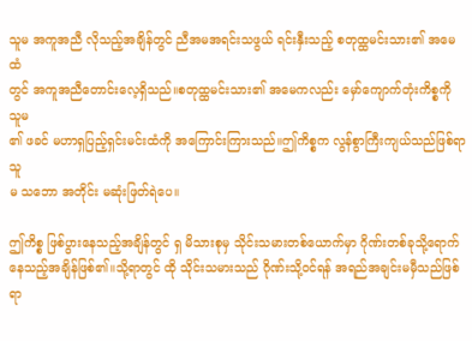သူမ အကူအညီ လိုသည့်အချိန်တွင် ညီအမအရင်းသဖွယ် ရင်းနှီးသည့် စတုထ္ထမင်းသား၏ အမေထံ
တွင် အကူအညီတောင်းလေ့ရှိသည်။စတုထ္ထမင်းသား၏ အမေကလည်း မှော်ကျောက်တုံးကိစ္စကို သူမ
၏ ဖခင် မဟာရှပြည့်ရှင်းမင်းထံကို အကြောင်းကြားသည်။ဤကိစ္စက လွန်စွာကြီးကျယ်သည်ဖြစ်ရာ သူ
မ သဘော အတိုင်း မဆုံးဖြတ်ရဲပေ။

ဤကိစ္စ ဖြစ်ပွားနေသည့်အချိန်တွင် ရှ မိသားစုမှ သိုင်းသမားတစ်ယောက်မှာ ဂိုဏ်းတစ်ခုသို့ရောက်
နေသည့်အချိန်ဖြစ်၏။သို့ရာတွင် ထို သိုင်းသမားသည် ဂိုဏ်းသို့၀င်ရန် အရည်အချင်းမမှီသည်ဖြစ်ရာ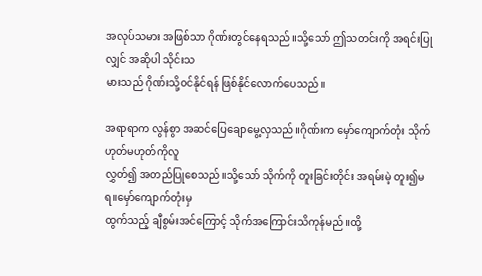အလုပ်သမား အဖြစ်သာ ဂိုဏ်းတွင်နေရသည်။သို့သော် ဤသတင်းကို အရင်းပြုလျှင် အဆိုပါ သိုင်းသ
မားသည် ဂိုဏ်းသို့၀င်နိုင်ရန် ဖြစ်နိုင်လောက်ပေသည်။

အရာရာက လွန်စွာ အဆင်ပြေချောမွေ့လှသည်။ဂိုဏ်းက မှော်ကျောက်တုံး သိုက် ဟုတ်မဟုတ်ကိုလူ
လွှတ်၍ အတည်ပြုစေသည်။သို့သော် သိုက်ကို တူးခြင်းတိုင်း အရမ်းမဲ့ တူး၍မရ။မှော်ကျောက်တုံးမှ
ထွက်သည့် ချီစွမ်းအင်ကြောင့် သိုက်အကြောင်းသိကုန်မည်။ထို့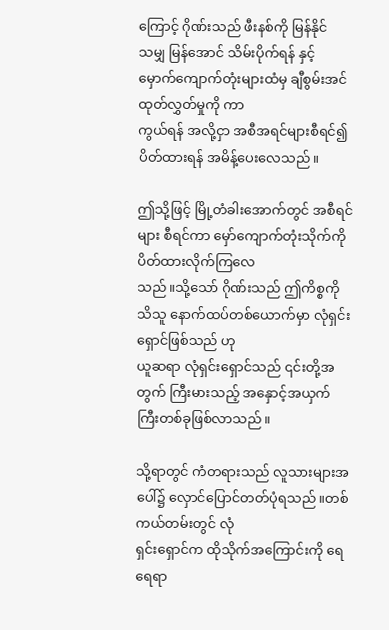ကြောင့် ဂိုဏ်းသည် ဖီးနစ်ကို မြန်နိုင်
သမျှ မြန်အောင် သိမ်းပိုက်ရန် နှင့် မှောက်ကျောက်တုံးများထံမှ ချီစွမ်းအင် ထုတ်လွှတ်မှုကို ကာ
ကွယ်ရန် အလို့ငှာ အစီအရင်များစီရင်၍ ပိတ်ထားရန် အမိန့်ပေးလေသည်။

ဤသို့ဖြင့် မြို့တံခါးအောက်တွင် အစီရင်များ စီရင်ကာ မှော်ကျောက်တုံးသိုက်ကို ပိတ်ထားလိုက်ကြလေ
သည်။သို့သော် ဂိုဏ်းသည် ဤကိစ္စကိုသိသူ နောက်ထပ်တစ်ယောက်မှာ လုံရှင်းရှောင်ဖြစ်သည် ဟု
ယူဆရာ လုံရှင်းရှောင်သည် ၎င်းတို့အတွက် ကြီးမားသည့် အနှောင့်အယှက်ကြီးတစ်ခုဖြစ်လာသည်။

သို့ရာတွင် ကံတရားသည် လူသားများအပေါ်၌ လှောင်ပြောင်တတ်ပုံရသည်။တစ်ကယ်တမ်းတွင် လုံ
ရှင်းရှောင်က ထိုသိုက်အကြောင်းကို ရေရေရာ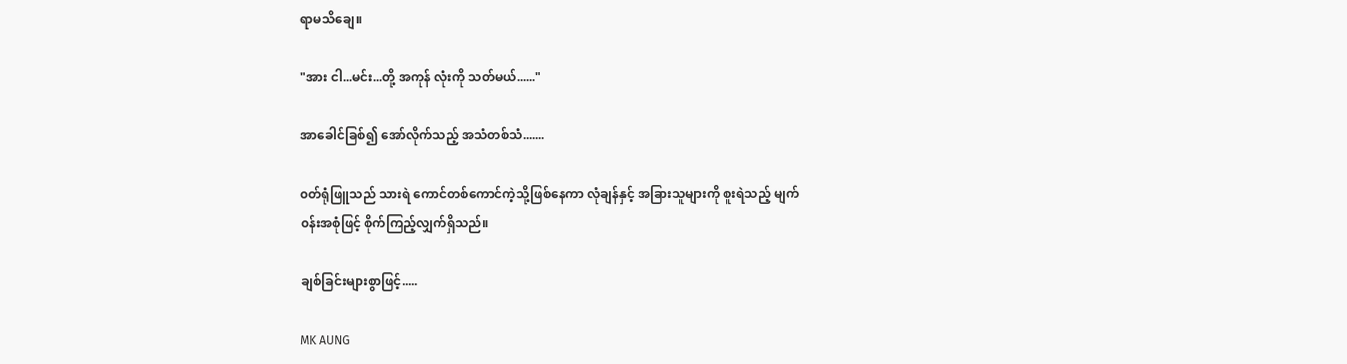ရာမသိချေ။

"အား ငါ...မင်း...တို့ အကုန် လုံးကို သတ်မယ်......"

အာခေါင်ခြစ်၍ အော်လိုက်သည့် အသံတစ်သံ.......

၀တ်ရုံဖြူသည် သားရဲ ကောင်တစ်ကောင်ကဲ့သို့ဖြစ်နေကာ လုံချန်နှင့် အခြားသူများကို စူးရဲသည့် မျက်
၀န်းအစုံဖြင့် စိုက်ကြည့်လျှက်ရှိသည်။

ချစ်ခြင်းများစွာဖြင့်.....

MK AUNG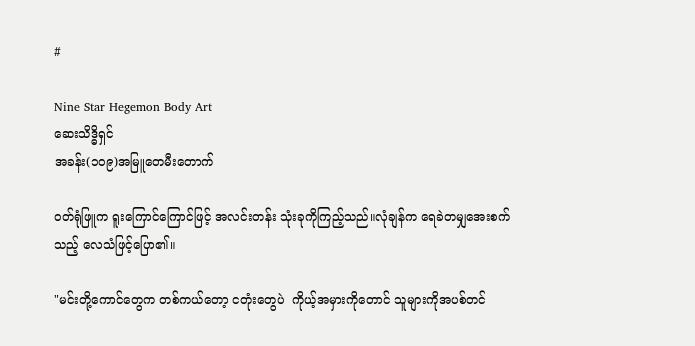#

Nine Star Hegemon Body Art
ဆေးသိဒ္ဓိရှင်
အခန်း(၁၀၉)အမြူတေမီးတောက်

၀တ်ရုံဖြူက ရူးကြောင်ကြောင်ဖြင့် အလင်းတန်း သုံးခုကိုကြည့်သည်။လုံချန်က ရေခဲတမျှအေးစက်
သည့် လေသံဖြင့်ပြော၏။

"မင်းတို့ကောင်တွေက တစ်ကယ်တော့ ငတုံးတွေပဲ  ကိုယ့်အမှားကိုတောင် သူများကိုအပစ်တင်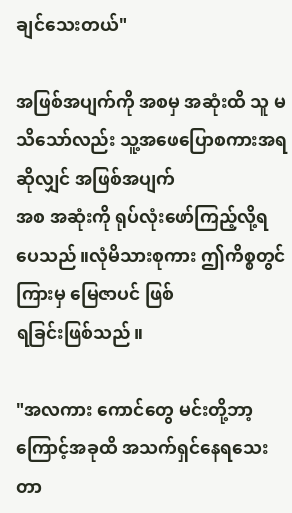ချင်သေးတယ်"

အဖြစ်အပျက်ကို အစမှ အဆုံးထိ သူ မသိသော်လည်း သူ့အဖေပြောစကားအရဆိုလျှင် အဖြစ်အပျက်
အစ အဆုံးကို ရုပ်လုံးဖော်ကြည့်လို့ရပေသည်။လုံမိသားစုကား ဤကိစ္စတွင် ကြားမှ မြေဇာပင် ဖြစ်
ရခြင်းဖြစ်သည်။

"အလကား ကောင်တွေ မင်းတို့ဘာ့ကြောင့်အခုထိ အသက်ရှင်နေရသေးတာ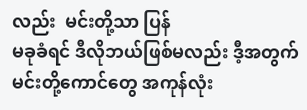လည်း  မင်းတို့သာ ပြန်
မခုခံရင် ဒီလိုဘယ်ဖြစ်မလည်း ဒီ့အတွက် မင်းတို့ကောင်တွေ အကုန်လုံး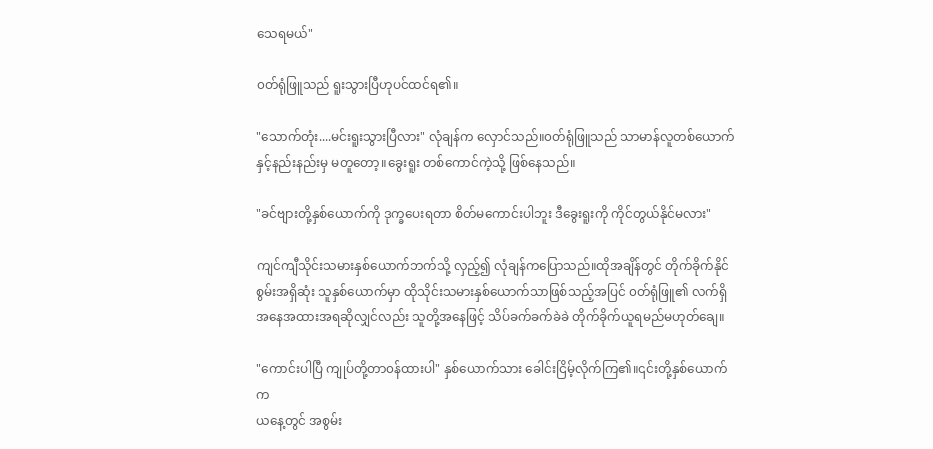သေရမယ်"

၀တ်ရုံဖြူသည် ရူးသွားပြီဟုပင်ထင်ရ၏။

"သောက်တုံး....မင်းရူးသွားပြီလား" လုံချန်က လှောင်သည်။၀တ်ရုံဖြူသည် သာမာန်လူတစ်ယောက်
နှင့်နည်းနည်းမှ မတူတော့။ခွေးရူး တစ်ကောင်ကဲ့သို့ ဖြစ်နေသည်။

"ခင်ဗျားတို့နှစ်ယောက်ကို ဒုက္ခပေးရတာ စိတ်မကောင်းပါဘူး ဒီခွေးရူးကို ကိုင်တွယ်နိုင်မလား"

ကျင်ကျီသိုင်းသမားနှစ်ယောက်ဘက်သို့ လှည့်၍ လုံချန်ကပြောသည်။ထိုအချိန်တွင် တိုက်ခိုက်နိုင်
စွမ်းအရှိဆုံး သူနှစ်ယောက်မှာ ထိုသိုင်းသမားနှစ်ယောက်သာဖြစ်သည့်အပြင် ၀တ်ရုံဖြူ၏ လက်ရှိ
အနေအထားအရဆိုလျှင်လည်း သူတို့အနေဖြင့် သိပ်ခက်ခက်ခဲခဲ တိုက်ခိုက်ယူရမည်မဟုတ်ချေ။

"ကောင်းပါပြီ ကျုပ်တို့တာ၀န်ထားပါ" နှစ်ယောက်သား ခေါင်းငြိမ့်လိုက်ကြ၏။၎င်းတို့နှစ်ယောက်က
ယနေ့တွင် အစွမ်း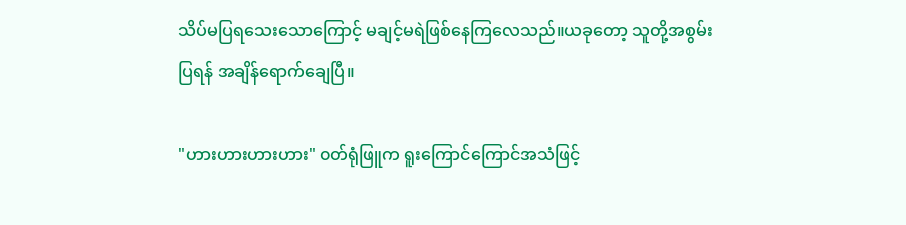သိပ်မပြရသေးသောကြောင့် မချင့်မရဲဖြစ်နေကြလေသည်။ယခုတော့ သူတို့အစွမ်း
ပြရန် အချိန်ရောက်ချေပြီ။

"ဟားဟားဟားဟား" ၀တ်ရုံဖြူက ရူးကြောင်ကြောင်အသံဖြင့်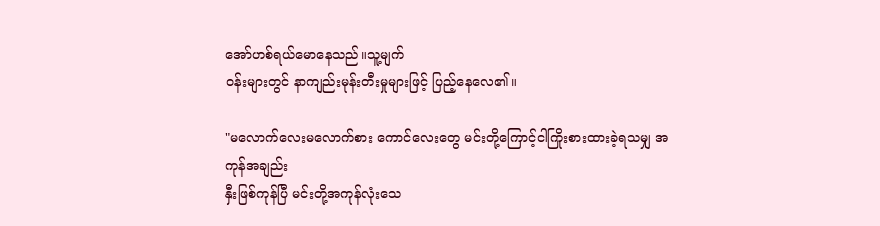အော်ဟစ်ရယ်မောနေသည်။သူ့မျက်
၀န်းများတွင် နာကျည်းမုန်းတီးမှုများဖြင့် ပြည့်နေလေ၏။

"မလောက်လေးမလောက်စား ကောင်လေးတွေ မင်းတို့ကြောင့်ငါကြိုးစားထားခဲ့ရသမျှ အကုန်အချည်း
နှီးဖြစ်ကုန်ပြီ မင်းတို့အကုန်လုံးသေ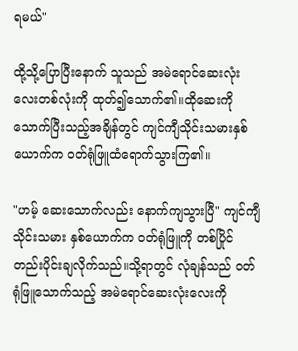ရမယ်"

ထို့သို့ပြောပြီးနောက် သူသည် အမဲရောင်ဆေးလုံးလေးတစ်လုံးကို ထုတ်၍သောက်၏။ထိုဆေးကို
သောက်ပြီးသည့်အချိန်တွင် ကျင်ကျီသိုင်းသမားနှစ်ယောက်က ၀တ်ရုံဖြူထံရောက်သွားကြ၏။

"ဟမ့် ဆေးသောက်လည်း နောက်ကျသွားပြီ" ကျင်ကျီသိုင်းသမား နှစ်ယောက်က ၀တ်ရုံဖြူကို တစ်ပြိုင်
တည်းပိုင်းချလိုက်သည်။သို့ရာတွင် လုံချန်သည် ၀တ်ရုံဖြူသောက်သည့် အမဲရောင်ဆေးလုံးလေးကို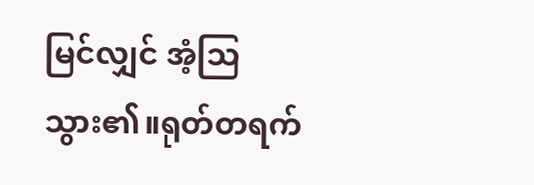မြင်လျှင် အံ့သြသွား၏။ရုတ်တရက်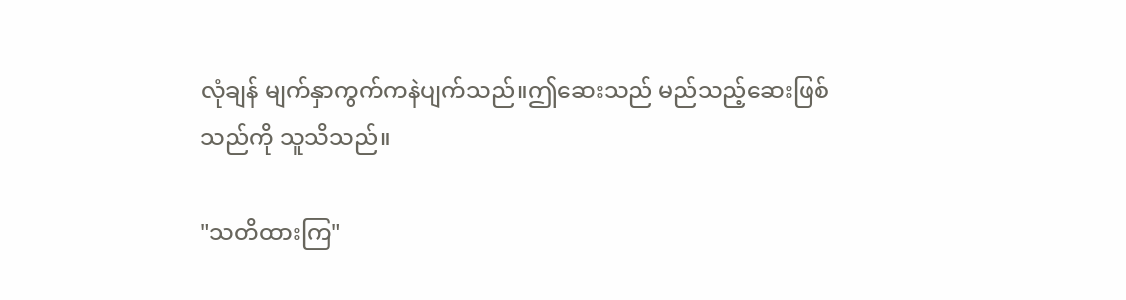လုံချန် မျက်နှာကွက်ကနဲပျက်သည်။ဤဆေးသည် မည်သည့်ဆေးဖြစ်
သည်ကို သူသိသည်။

"သတိထားကြ"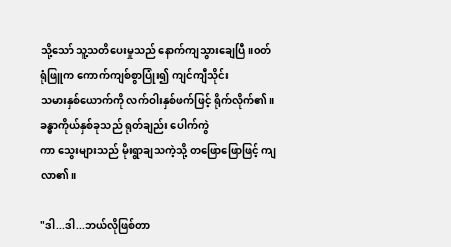သို့သော် သူ့သတိပေးမှုသည် နောက်ကျသွားချေပြီ။၀တ်ရုံဖြူက ကောက်ကျစ်စွာပြုံး၍ ကျင်ကျီသိုင်း
သမားနှစ်ယောက်ကို လက်ဝါးနှစ်ဖက်ဖြင့် ရိုက်လိုက်၏။ခန္ဓာကိုယ်နှစ်ခုသည် ရုတ်ချည်း ပေါက်ကွဲ
ကာ သွေးများသည် မိုးရွာချသကဲ့သို့ တဖြောဖြောဖြင့် ကျလာ၏။

"ဒါ...ဒါ...ဘယ်လိုဖြစ်တာ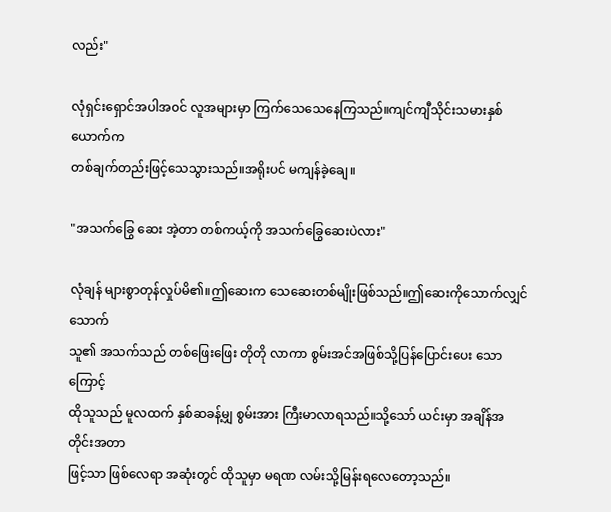လည်း"

လုံရှင်းရှောင်အပါအ၀င် လူအများမှာ ကြက်သေသေနေကြသည်။ကျင်ကျီသိုင်းသမားနှစ်ယောက်က
တစ်ချက်တည်းဖြင့်သေသွားသည်။အရိုးပင် မကျန်ခဲ့ချေ။

"အသက်ခြွေ ဆေး အဲ့တာ တစ်ကယ့်ကို အသက်ခြွေဆေးပဲလား"

လုံချန် များစွာတုန်လှုပ်မိ၏။ဤဆေးက သေဆေးတစ်မျိုးဖြစ်သည်။ဤဆေးကိုသောက်လျှင် သောက်
သူ၏ အသက်သည် တစ်ဖြေးဖြေး တိုတို လာကာ စွမ်းအင်အဖြစ်သို့ပြန်ပြောင်းပေး သောကြောင့်
ထိုသူသည် မူလထက် နှစ်ဆခန့်မျှ စွမ်းအား ကြီးမာလာရသည်။သို့သော် ယင်းမှာ အချိန်အတိုင်းအတာ
ဖြင့်သာ ဖြစ်လေရာ အဆုံးတွင် ထိုသူမှာ မရဏ လမ်းသို့မြန်းရလေတော့သည်။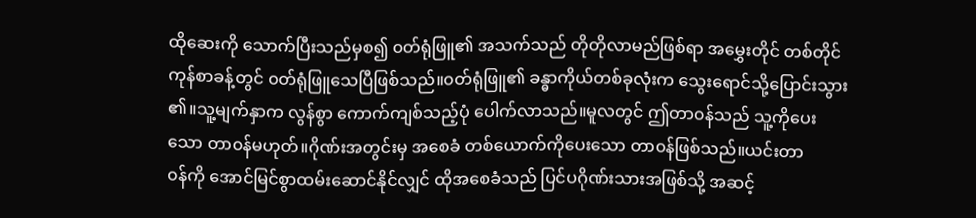ထိုဆေးကို သောက်ပြီးသည်မှစ၍ ၀တ်ရုံဖြူ၏ အသက်သည် တိုတိုလာမည်ဖြစ်ရာ အမွှေးတိုင် တစ်တိုင်
ကုန်စာခန့်တွင် ၀တ်ရုံဖြူသေပြီဖြစ်သည်။၀တ်ရုံဖြူ၏ ခန္ဓာကိုယ်တစ်ခုလုံးက သွေးရောင်သို့ပြောင်းသွား
၏။သူ့မျက်နှာက လွန်စွာ ကောက်ကျစ်သည့်ပုံ ပေါက်လာသည်။မူလတွင် ဤတာ၀န်သည် သူ့ကိုပေး
သော တာ၀န်မဟုတ်။ဂိုဏ်းအတွင်းမှ အစေခံ တစ်ယောက်ကိုပေးသော တာ၀န်ဖြစ်သည်။ယင်းတာ
၀န်ကို အောင်မြင်စွာထမ်းဆောင်နိုင်လျှင် ထိုအစေခံသည် ပြင်ပဂိုဏ်းသားအဖြစ်သို့ အဆင့်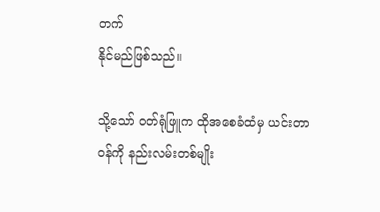တက်
နိုင်မည်ဖြစ်သည်။

သို့သော် ၀တ်ရုံဖြူက ထိုအစေခံထံမှ ယင်းတာ၀န်ကို နည်းလမ်းတစ်မျိုး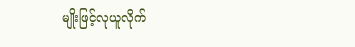မျိုးဖြင့်လုယူလိုက်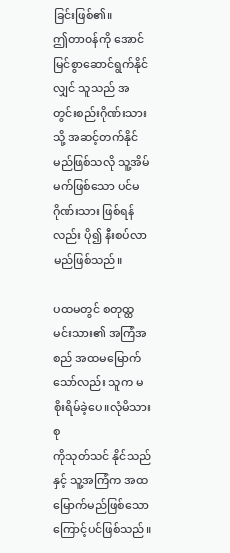ခြင်းဖြစ်၏။
ဤတာ၀န်ကို အောင်မြင်စွာဆောင်ရွက်နိုင်လျှင် သူသည် အတွင်းစည်းဂိုဏ်းသားသို့ အဆင့်တက်နိုင်
မည်ဖြစ်သလို သူ့အိမ်မက်ဖြစ်သော ပင်မဂိုဏ်းသား ဖြစ်ရန်လည်း ပို၍ နီးစပ်လာမည်ဖြစ်သည်။

ပထမတွင် စတုထ္ထမင်းသား၏ အကြံအစည် အထမမြောက်သော်လည်း သူက မစိုးရိမ်ခဲ့ပေ။လုံမိသားစု
ကိုသုတ်သင် နိုင်သည်နှင့် သူ့အကြံက အထမြောက်မည်ဖြစ်သောကြောင့်ပင်ဖြစ်သည်။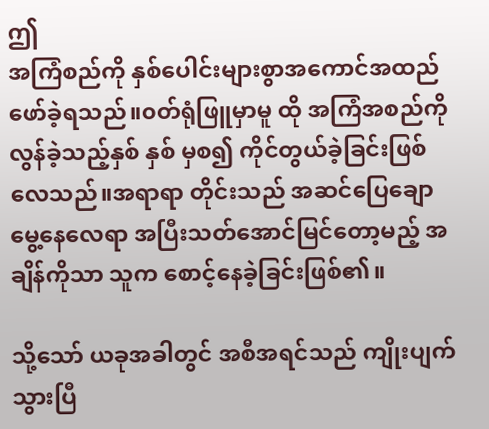ဤ
အကြံစည်ကို နှစ်ပေါင်းများစွာအကောင်အထည်ဖော်ခဲ့ရသည်။၀တ်ရုံဖြူမှာမူ ထို အကြံအစည်ကို
လွန်ခဲ့သည့်နှစ် နှစ် မှစ၍ ကိုင်တွယ်ခဲ့ခြင်းဖြစ်လေသည်။အရာရာ တိုင်းသည် အဆင်ပြေချော
မွေ့နေလေရာ အပြီးသတ်အောင်မြင်တော့မည့် အချိန်ကိုသာ သူက စောင့်နေခဲ့ခြင်းဖြစ်၏။

သို့သော် ယခုအခါတွင် အစီအရင်သည် ကျိုးပျက်သွားပြီ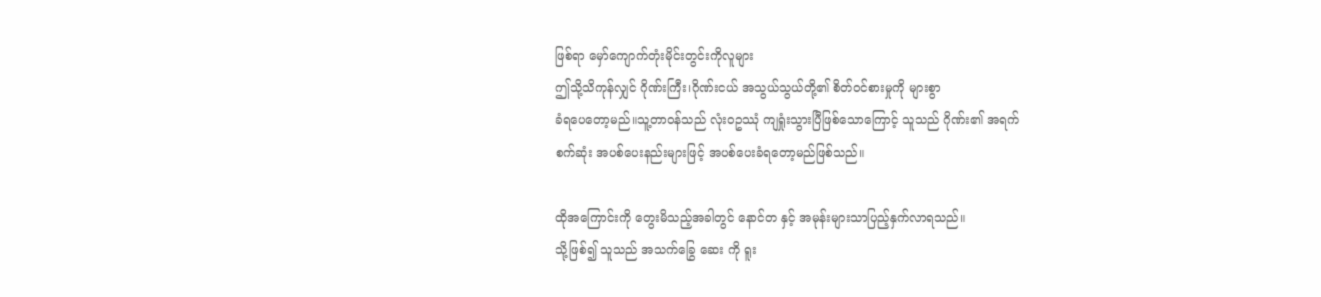ဖြစ်ရာ မှော်ကျောက်တုံးမိုင်းတွင်းကိုလူများ
ဤသို့သိကုန်လျှင် ဂိုဏ်းကြီး၊ဂိုဏ်းငယ် အသွယ်သွယ်တို့၏ စိတ်၀င်စားမှုကို များစွာ
ခံရပေတော့မည်။သူ့တာ၀န်သည် လုံး၀ဥဿုံ ကျရှုံးသွားပြီဖြစ်သောကြောင့် သူသည် ဂိုဏ်း၏ အရက်
စက်ဆုံး အပစ်ပေးနည်းများဖြင့် အပစ်ပေးခံရတော့မည်ဖြစ်သည်။

ထိုအကြောင်းကို တွေးမိသည့်အခါတွင် နောင်တ နှင့် အမုန်းများသာပြည့်နှက်လာရသည်။
သို့ဖြစ်၍ သူသည် အသက်ခြွေ ဆေး ကို ရူး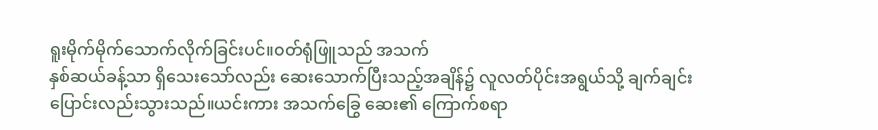ရူးမိုက်မိုက်သောက်လိုက်ခြင်းပင်။၀တ်ရုံဖြူသည် အသက်
နှစ်ဆယ်ခန့်သာ ရှိသေးသော်လည်း ဆေးသောက်ပြီးသည့်အချိန်၌ လူလတ်ပိုင်းအရွယ်သို့ ချက်ချင်း
ပြောင်းလည်းသွားသည်။ယင်းကား အသက်ခြွေ ဆေး၏ ကြောက်စရာ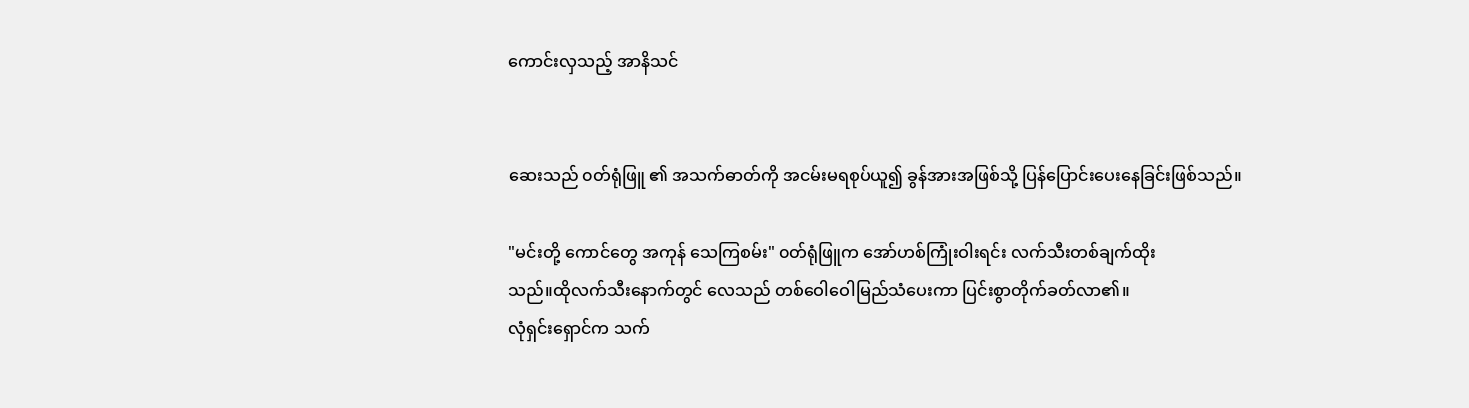ကောင်းလှသည့် အာနိသင်


ဆေးသည် ၀တ်ရုံဖြူ ၏ အသက်ဓာတ်ကို အငမ်းမရစုပ်ယူ၍ ခွန်အားအဖြစ်သို့ ပြန်ပြောင်းပေးနေခြင်းဖြစ်သည်။

"မင်းတို့ ကောင်တွေ အကုန် သေကြစမ်း" ၀တ်ရုံဖြူက အော်ဟစ်ကြုံးဝါးရင်း လက်သီးတစ်ချက်ထိုး
သည်။ထိုလက်သီးနောက်တွင် လေသည် တစ်ဝေါဝေါမြည်သံပေးကာ ပြင်းစွာတိုက်ခတ်လာ၏။
လုံရှင်းရှောင်က သက်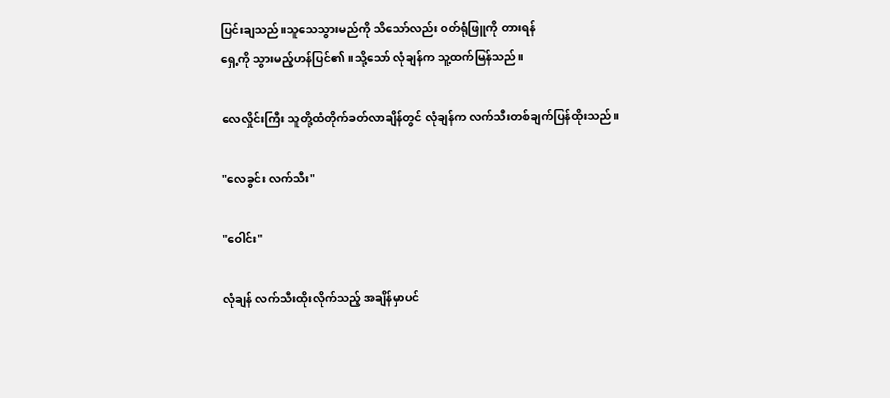ပြင်းချသည်။သူသေသွားမည်ကို သိသော်လည်း ၀တ်ရုံဖြူကို တားရန်
ရှေ့ကို သွားမည့်ဟန်ပြင်၏။သို့သော် လုံချန်က သူ့ထက်မြန်သည်။

လေလှိုင်းကြီး သူတို့ထံတိုက်ခတ်လာချိန်တွင် လုံချန်က လက်သီးတစ်ချက်ပြန်ထိုးသည်။

"လေခွင်း လက်သီး"

"ဝေါင်း"

လုံချန် လက်သီးထိုးလိုက်သည့် အချိန်မှာပင်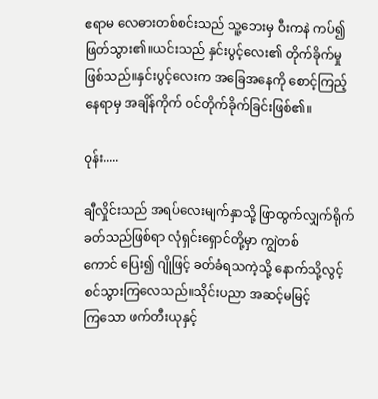ဧရာမ လေဓားတစ်စင်းသည် သူ့ဘေးမှ ဝီးကနဲ ကပ်၍
ဖြတ်သွား၏။ယင်းသည် နှင်းပွင့်လေး၏ တိုက်ခိုက်မှုဖြစ်သည်။နှင်းပွင့်လေးက အခြေအနေကို စောင့်ကြည့်
နေရာမှ အချိန်ကိုက် ၀င်တိုက်ခိုက်ခြင်းဖြစ်၏။

၀ုန်း.....

ချီလှိုင်းသည် အရပ်လေးမျက်နှာသို့ ဖြာထွက်လျှက်ရိုက်ခတ်သည်ဖြစ်ရာ လုံရှင်းရှောင်တို့မှာ ကျွဲတစ်
ကောင် ပြေး၍ ဂျိုဖြင့် ခတ်ခံရသကဲ့သို့ နောက်သို့လွင့်စင်သွားကြလေသည်။သိုင်းပညာ အဆင့်မမြင့်
ကြသော ဖက်တီးယုနှင့်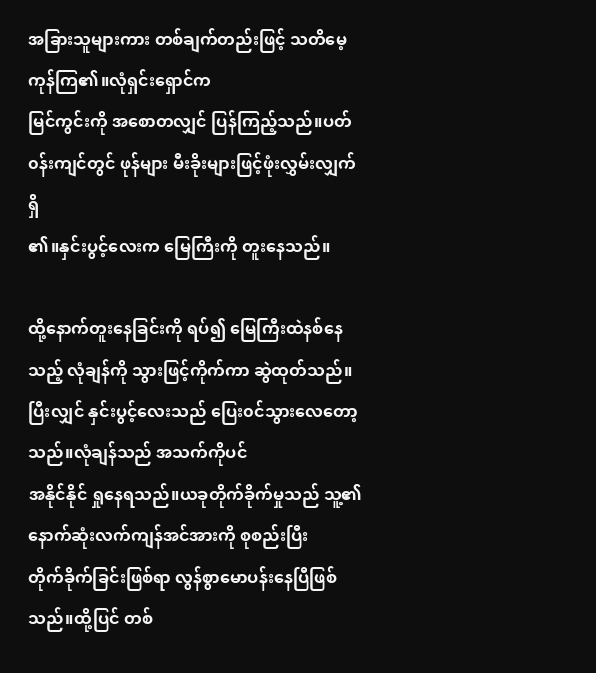အခြားသူများကား တစ်ချက်တည်းဖြင့် သတိမေ့ကုန်ကြ၏။လုံရှင်းရှောင်က
မြင်ကွင်းကို အစောတလျှင် ပြန်ကြည့်သည်။ပတ်၀န်းကျင်တွင် ဖုန်များ မီးခိုးများဖြင့်ဖုံးလွှမ်းလျှက်ရှိ
၏။နှင်းပွင့်လေးက မြေကြီးကို တူးနေသည်။

ထို့နောက်တူးနေခြင်းကို ရပ်၍ မြေကြီးထဲနစ်နေသည့် လုံချန်ကို သွားဖြင့်ကိုက်ကာ ဆွဲထုတ်သည်။
ပြီးလျှင် နှင်းပွင့်လေးသည် ပြေး၀င်သွားလေတော့သည်။လုံချန်သည် အသက်ကိုပင်
အနိုင်နိုင် ရှုနေရသည်။ယခုတိုက်ခိုက်မှုသည် သူ့၏ နောက်ဆုံးလက်ကျန်အင်အားကို စုစည်းပြီး
တိုက်ခိုက်ခြင်းဖြစ်ရာ လွန်စွာမောပန်းနေပြီဖြစ်သည်။ထို့ပြင် တစ်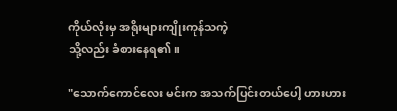ကိုယ်လုံးမှ အရိုးများကျိုးကုန်သကဲ့
သို့လည်း ခံစားနေရ၏။

"သောက်ကောင်လေး မင်းက အသက်ပြင်းတယ်ပေါ့ ဟားဟား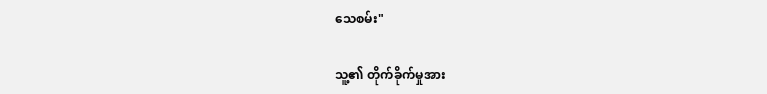သေစမ်း"

သူ့၏ တိုက်ခိုက်မှုအား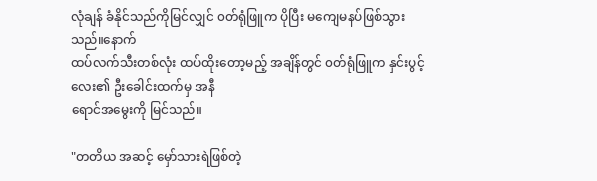လုံချန် ခံနိုင်သည်ကိုမြင်လျှင် ၀တ်ရုံဖြူက ပိုပြီး မကျေမနပ်ဖြစ်သွားသည်။နောက်
ထပ်လက်သီးတစ်လုံး ထပ်ထိုးတော့မည့် အချိန်တွင် ၀တ်ရုံဖြူက နှင်းပွင့်လေး၏ ဦးခေါင်းထက်မှ အနီ
ရောင်အမွေးကို မြင်သည်။

"တတိယ အဆင့် မှော်သားရဲဖြစ်တဲ့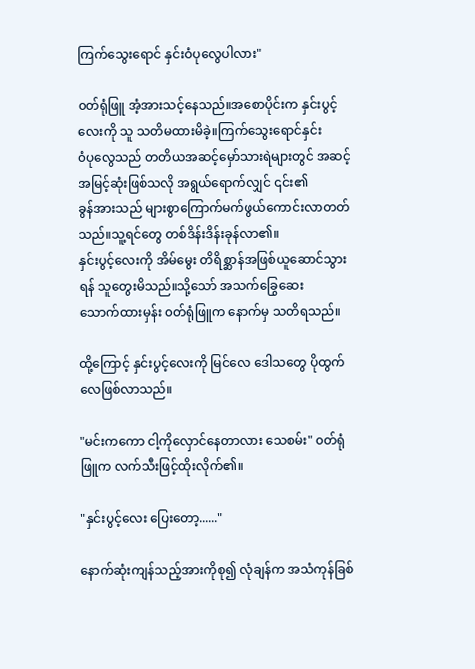ကြက်သွေးရောင် နှင်းဝံပုလွေပါလား"

၀တ်ရုံဖြူ အံ့အားသင့်နေသည်။အစောပိုင်းက နှင်းပွင့်လေးကို သူ သတိမထားမိခဲ့။ကြက်သွေးရောင်နှင်း
၀ံပုလွေသည် တတိယအဆင့်မှော်သားရဲများတွင် အဆင့်အမြင့်ဆုံးဖြစ်သလို အရွယ်ရောက်လျှင် ၎င်း၏
ခွန်အားသည် များစွာကြောက်မက်ဖွယ်ကောင်းလာတတ်သည်။သူ့ရင်တွေ တစ်ဒိန်းဒိန်းခုန်လာ၏။
နှင်းပွင့်လေးကို အိမ်မွေး တိရိစ္ဆာန်အဖြစ်ယူဆောင်သွားရန် သူတွေးမိသည်။သို့သော် အသက်ခြွေဆေး
သောက်ထားမှန်း ၀တ်ရုံဖြူက နောက်မှ သတိရသည်။

ထို့ကြောင့် နှင်းပွင့်လေးကို မြင်လေ ဒေါသတွေ ပိုထွက်လေဖြစ်လာသည်။

"မင်းကကော ငါ့ကိုလှောင်နေတာလား သေစမ်း" ၀တ်ရုံဖြူက လက်သီးဖြင့်ထိုးလိုက်၏။

"နှင်းပွင့်လေး ပြေးတော့......"

နောက်ဆုံးကျန်သည့်အားကိုစု၍ လုံချန်က အသံကုန်ခြစ်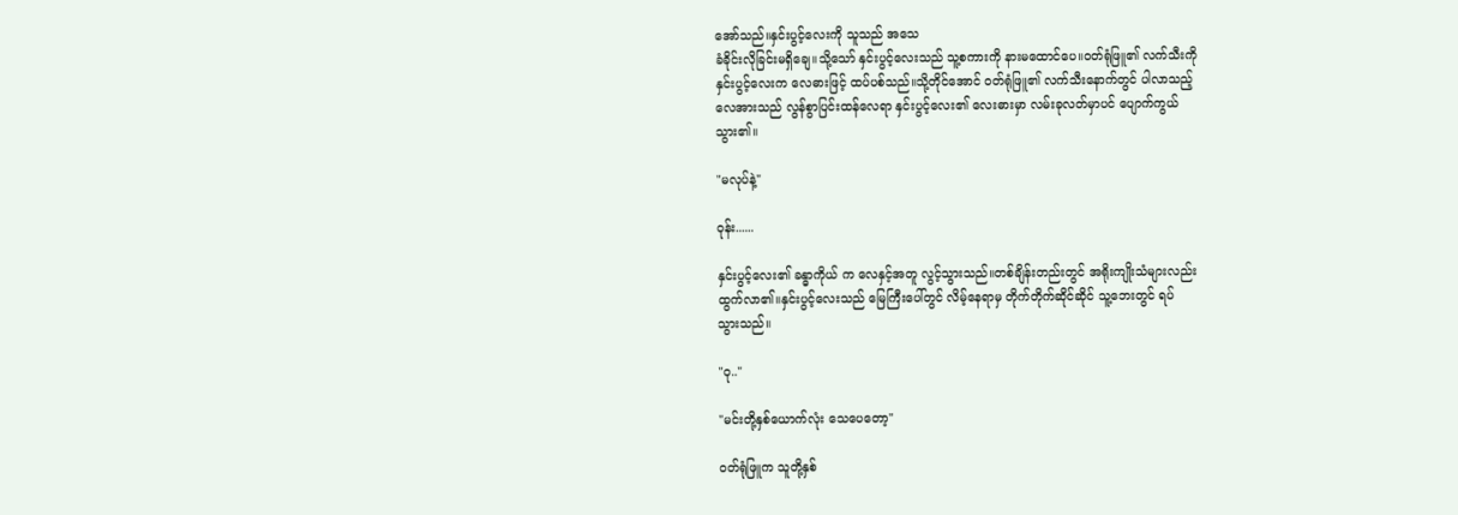အော်သည်။နှင်းပွင့်လေးကို သူသည် အသေ
ခံခိုင်းလိုခြင်းမရှိချေ။သို့သော် နှင်းပွင့်လေးသည် သူ့စကားကို နားမထောင်ပေ။၀တ်ရုံဖြူ၏ လက်သီးကို
နှင်းပွင့်လေးက လေဓားဖြင့် ထပ်ပစ်သည်။သို့တိုင်အောင် ၀တ်ရုံဖြူ၏ လက်သီးနောက်တွင် ပါလာသည့်
လေအားသည် လွန်စွာပြင်းထန်လေရာ နှင်းပွင့်လေး၏ လေးဓားမှာ လမ်းခုလတ်မှာပင် ပျောက်ကွယ်
သွား၏။

"မလုပ်နဲ့"

၀ုန်း......

နှင်းပွင့်လေး၏ ခန္ဓာကိုယ် က လေနှင့်အတူ လွင့်သွားသည်။တစ်ချိန်းတည်းတွင် အရိုးကျိုးသံများလည်း
ထွက်လာ၏။နှင်းပွင့်လေးသည် မြေကြီးပေါ်တွင် လိမ့်နေရာမှ တိုက်တိုက်ဆိုင်ဆိုင် သူ့ဘေးတွင် ရပ်
သွားသည်။

"ဝု.."

"မင်းတို့နှစ်ယောက်လုံး သေပေတော့"

၀တ်ရုံဖြူက သူတို့နှစ်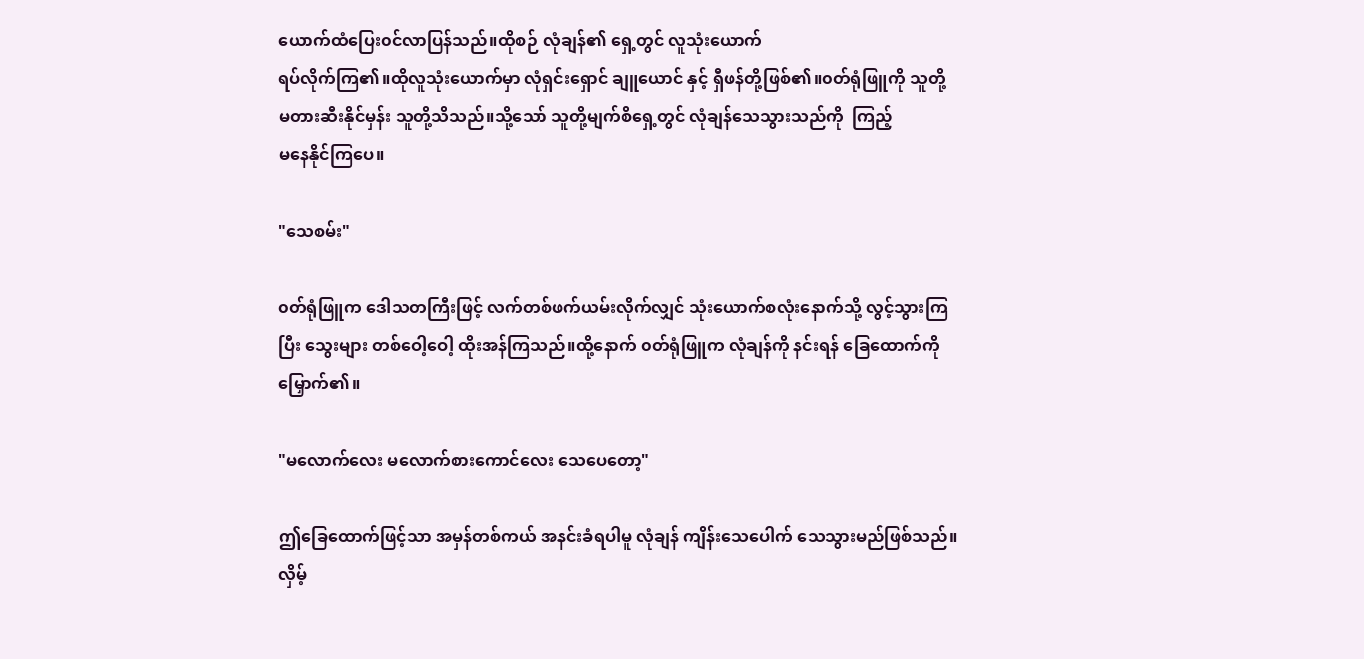ယောက်ထံပြေး၀င်လာပြန်သည်။ထိုစဉ် လုံချန်၏ ရှေ့တွင် လူသုံးယောက်
ရပ်လိုက်ကြ၏။ထိုလူသုံးယောက်မှာ လုံရှင်းရှောင် ချူယောင် နှင့် ရှီဖန်တို့ဖြစ်၏။၀တ်ရုံဖြူကို သူတို့
မတားဆီးနိုင်မှန်း သူတို့သိသည်။သို့သော် သူတို့မျက်စိရှေ့တွင် လုံချန်သေသွားသည်ကို  ကြည့်
မနေနိုင်ကြပေ။

"သေစမ်း"

၀တ်ရုံဖြူက ဒေါသတကြီးဖြင့် လက်တစ်ဖက်ယမ်းလိုက်လျှင် သုံးယောက်စလုံးနောက်သို့ လွင့်သွားကြ
ပြီး သွေးများ တစ်ဝေါ့ဝေါ့ ထိုးအန်ကြသည်။ထို့နောက် ၀တ်ရုံဖြူက လုံချန်ကို နင်းရန် ခြေထောက်ကို
မြှောက်၏။

"မလောက်လေး မလောက်စားကောင်လေး သေပေတော့"

ဤခြေထောက်ဖြင့်သာ အမှန်တစ်ကယ် အနင်းခံရပါမူ လုံချန် ကျိန်းသေပေါက် သေသွားမည်ဖြစ်သည်။
လှိမ့်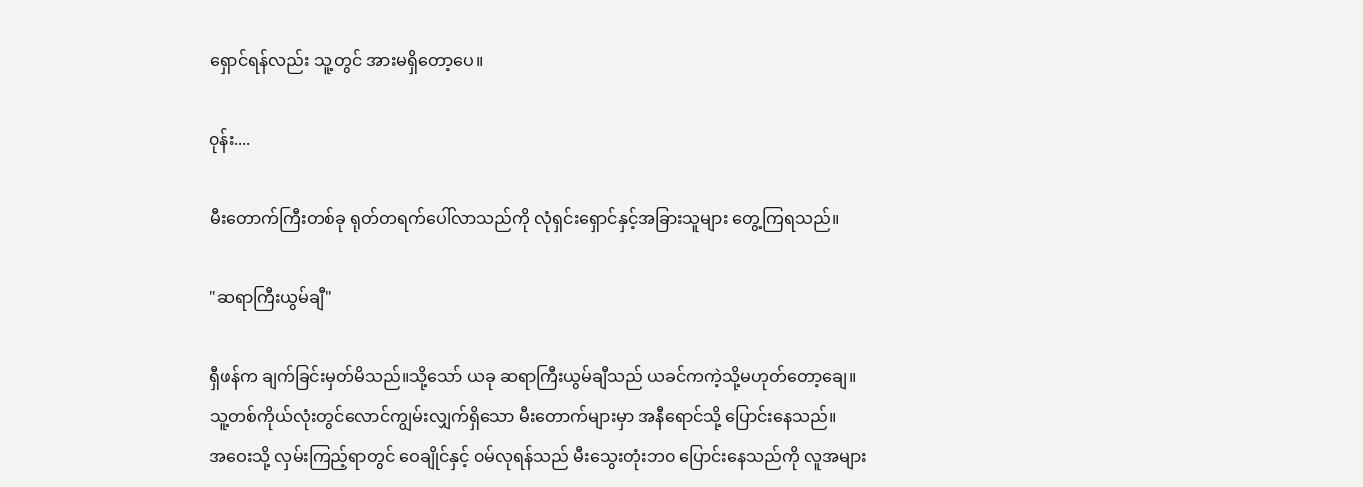ရှောင်ရန်လည်း သူ့တွင် အားမရှိတော့ပေ။

၀ုန်း....

မီးတောက်ကြီးတစ်ခု ရုတ်တရက်ပေါ်လာသည်ကို လုံရှင်းရှောင်နှင့်အခြားသူများ တွေ့ကြရသည်။

"ဆရာကြီးယွမ်ချီ"

ရှီဖန်က ချက်ခြင်းမှတ်မိသည်။သို့သော် ယခု ဆရာကြီးယွမ်ချီသည် ယခင်ကကဲ့သို့မဟုတ်တော့ချေ။
သူ့တစ်ကိုယ်လုံးတွင်လောင်ကျွမ်းလျှက်ရှိသော မီးတောက်များမှာ အနီရောင်သို့ ပြောင်းနေသည်။
အဝေးသို့ လှမ်းကြည့်ရာတွင် ဝေချိုင်နှင့် ၀မ်လုရန်သည် မီးသွေးတုံးဘ၀ ပြောင်းနေသည်ကို လူအများ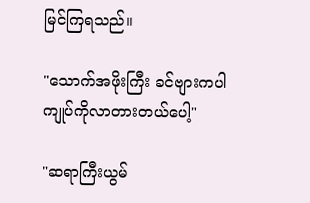မြင်ကြရသည်။

"သောက်အဖိုးကြီး ခင်ဗျားကပါ ကျုပ်ကိုလာတားတယ်ပေါ့"

"ဆရာကြီးယွမ်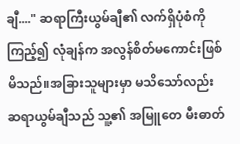ချီ...." ဆရာကြီးယွမ်ချီ၏ လက်ရှိပုံစံကို ကြည့်၍ လုံချန်က အလွန်စိတ်မကောင်းဖြစ်
မိသည်။အခြားသူများမှာ မသိသော်လည်း ဆရာယွမ်ချီသည် သူ့၏ အမြူတေ မီးဓာတ်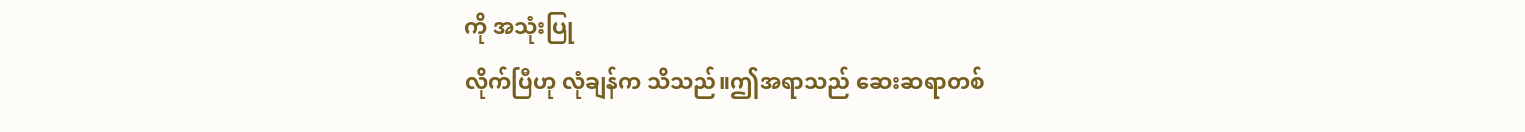ကို အသုံးပြု
လိုက်ပြီဟု လုံချန်က သိသည်။ဤအရာသည် ဆေးဆရာတစ်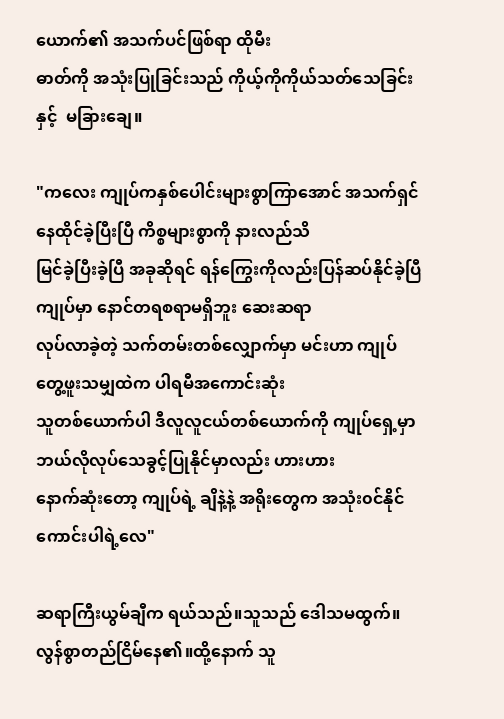ယောက်၏ အသက်ပင်ဖြစ်ရာ ထိုမီး
ဓာတ်ကို အသုံးပြုခြင်းသည် ကိုယ့်ကိုကိုယ်သတ်သေခြင်းနှင့်  မခြားချေ။

"ကလေး ကျုပ်ကနှစ်ပေါင်းများစွာကြာအောင် အသက်ရှင်နေထိုင်ခဲ့ပြီးပြီ ကိစ္စများစွာကို နားလည်သိ
မြင်ခဲ့ပြီးခဲ့ပြီ အခုဆိုရင် ရန်ကြွေးကိုလည်းပြန်ဆပ်နိုင်ခဲ့ပြီ ကျုပ်မှာ နောင်တရစရာမရှိဘူး ဆေးဆရာ
လုပ်လာခဲ့တဲ့ သက်တမ်းတစ်လျှောက်မှာ မင်းဟာ ကျုပ်တွေ့ဖူးသမျှထဲက ပါရမီအကောင်းဆုံး
သူတစ်ယောက်ပါ ဒီလူလူငယ်တစ်ယောက်ကို ကျုပ်ရှေ့မှာဘယ်လိုလုပ်သေခွင့်ပြုနိုင်မှာလည်း ဟားဟား
နောက်ဆုံးတော့ ကျုပ်ရဲ့ ချိနဲ့နဲ့ အရိုးတွေက အသုံး၀င်နိုင်ကောင်းပါရဲ့လေ"

ဆရာကြီးယွမ်ချီက ရယ်သည်။သူသည် ဒေါသမထွက်။လွန်စွာတည်ငြိမ်နေ၏။ထို့နောက် သူ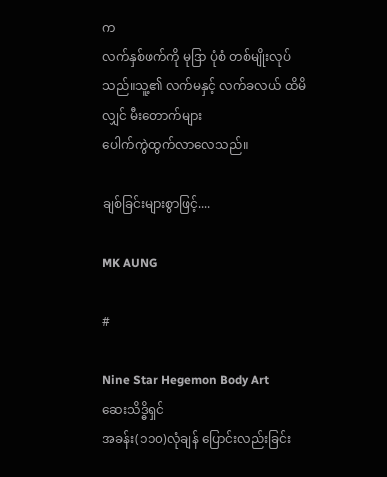က
လက်နှစ်ဖက်ကို မုဒြာ ပုံစံ တစ်မျိုးလုပ်သည်။သူ့၏ လက်မနှင့် လက်ခလယ် ထိမိလျှင် မီးတောက်များ
ပေါက်ကွဲထွက်လာလေသည်။

ချစ်ခြင်းများစွာဖြင့်....

MK AUNG

#

Nine Star Hegemon Body Art
ဆေးသိဒ္ဓိရှင်
အခန်း(၁၁၀)လုံချန် ပြောင်းလည်းခြင်း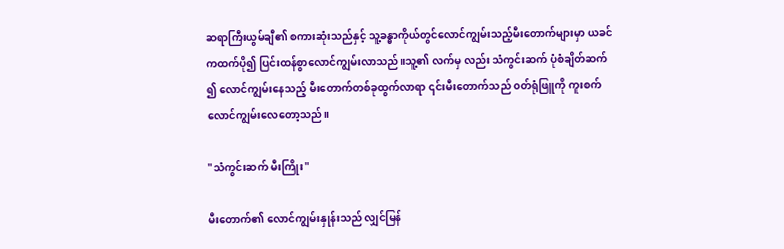ဆရာကြီးယွမ်ချီ၏ စကားဆုံးသည်နှင့် သူ့ခန္ဓာကိုယ်တွင်လောင်ကျွမ်းသည့်မီးတောက်များမှာ ယခင်
ကထက်ပို၍ ပြင်းထန်စွာလောင်ကျွမ်းလာသည်။သူ့၏ လက်မှ လည်း သံကွင်းဆက် ပုံစံချိတ်ဆက်
၍ လောင်ကျွမ်းနေသည့် မီးတောက်တစ်ခုထွက်လာရာ ၎င်းမီးတောက်သည် ၀တ်ရုံဖြူကို ကူးစက်
လောင်ကျွမ်းလေတော့သည်။

"သံကွင်းဆက် မီးကြိုး"

မီးတောက်၏ လောင်ကျွမ်းနှုန်းသည် လျှင်မြန်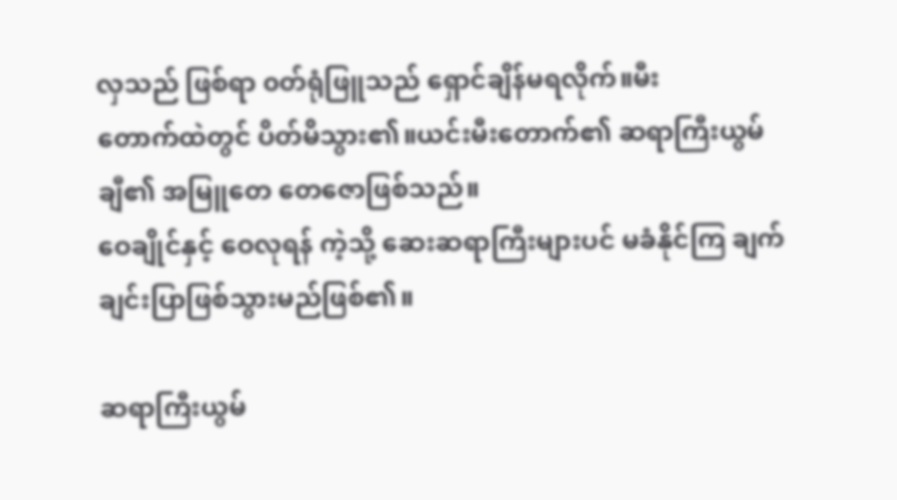လှသည် ဖြစ်ရာ ၀တ်ရုံဖြူသည် ရှောင်ချိန်မရလိုက်။မီး
တောက်ထဲတွင် ပိတ်မိသွား၏။ယင်းမီးတောက်၏ ဆရာကြီးယွမ်ချီ၏ အမြူတေ တေဇောဖြစ်သည်။
ဝေချိုင်နှင့် ဝေလုရန် ကဲ့သို့ ဆေးဆရာကြီးများပင် မခံနိုင်ကြ ချက်ချင်းပြာဖြစ်သွားမည်ဖြစ်၏။

ဆရာကြီးယွမ်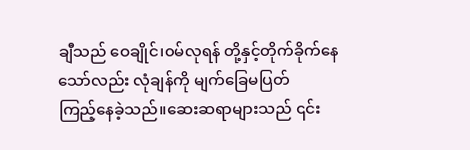ချီသည် ဝေချိုင်၊၀မ်လုရန် တို့နှင့်တိုက်ခိုက်နေသော်လည်း လုံချန်ကို မျက်ခြေမပြတ်
ကြည့်နေခဲ့သည်။ဆေးဆရာများသည် ၎င်း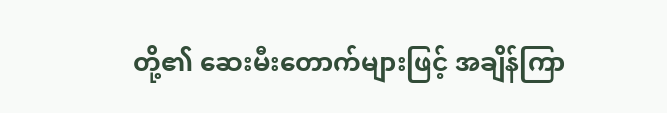တို့၏ ဆေးမီးတောက်များဖြင့် အချိန်ကြာ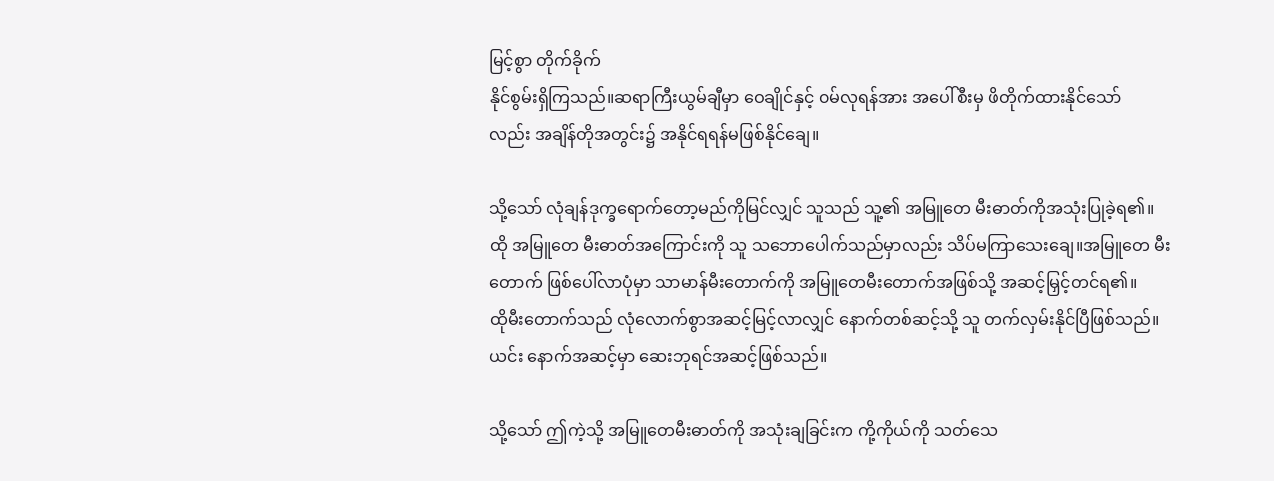မြင့်စွာ တိုက်ခိုက်
နိုင်စွမ်းရှိကြသည်။ဆရာကြီးယွမ်ချီမှာ ဝေချိုင်နှင့် ၀မ်လုရန်အား အပေါ်စီးမှ ဖိတိုက်ထားနိုင်သော်
လည်း အချိန်တိုအတွင်း၌ အနိုင်ရရန်မဖြစ်နိုင်ချေ။

သို့သော် လုံချန်ဒုက္ခရောက်တော့မည်ကိုမြင်လျှင် သူသည် သူ့၏ အမြူတေ မီးဓာတ်ကိုအသုံးပြုခဲ့ရ၏။
ထို အမြူတေ မီးဓာတ်အကြောင်းကို သူ သဘောပေါက်သည်မှာလည်း သိပ်မကြာသေးချေ။အမြူတေ မီး
တောက် ဖြစ်ပေါ်လာပုံမှာ သာမာန်မီးတောက်ကို အမြူတေမီးတောက်အဖြစ်သို့ အဆင့်မြှင့်တင်ရ၏။
ထိုမီးတောက်သည် လုံလောက်စွာအဆင့်မြင့်လာလျှင် နောက်တစ်ဆင့်သို့ သူ တက်လှမ်းနိုင်ပြီဖြစ်သည်။
ယင်း နောက်အဆင့်မှာ ဆေးဘုရင်အဆင့်ဖြစ်သည်။

သို့သော် ဤကဲ့သို့ အမြူတေမီးဓာတ်ကို အသုံးချခြင်းက ကို့ကိုယ်ကို သတ်သေ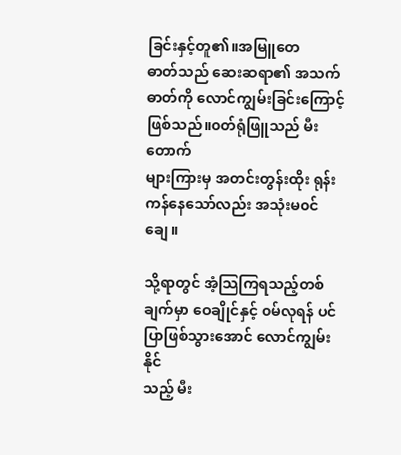ခြင်းနှင့်တူ၏။အမြူတေ
ဓာတ်သည် ဆေးဆရာ၏ အသက်ဓာတ်ကို လောင်ကျွမ်းခြင်းကြောင့်ဖြစ်သည်။၀တ်ရုံဖြူသည် မီးတောက်
များကြားမှ အတင်းတွန်းထိုး ရုန်းကန်နေသော်လည်း အသုံးမ၀င်ချေ။

သို့ရာတွင် အံ့သြကြရသည့်တစ်ချက်မှာ ဝေချိုင်နှင့် ၀မ်လုရန် ပင် ပြာဖြစ်သွားအောင် လောင်ကျွမ်းနိုင်
သည့် မီး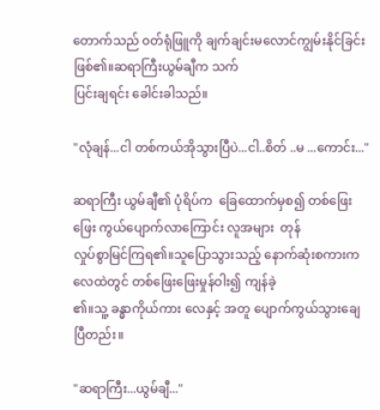တောက်သည် ၀တ်ရုံဖြူကို ချက်ချင်းမလောင်ကျွမ်းနိုင်ခြင်းဖြစ်၏။ဆရာကြီးယွမ်ချီက သက်
ပြင်းချရင်း ခေါင်းခါသည်။

"လုံချန်...ငါ တစ်ကယ်အိုသွားပြီပဲ...ငါ..စိတ် ..မ ...ကောင်း..."

ဆရာကြီး ယွမ်ချီ၏ ပုံရိပ်က  ခြေထောက်မှစ၍ တစ်ဖြေးဖြေး ကွယ်ပျောက်လာကြောင်း လူအများ  တုန်
လှုပ်စွာမြင်ကြရ၏။သူပြောသွားသည့် နောက်ဆုံးစကားက လေထဲတွင် တစ်ဖြေးဖြေးမှုန်ဝါး၍ ကျန်ခဲ့
၏။သူ့ ခန္ဓာကိုယ်ကား လေနှင့် အတူ ပျောက်ကွယ်သွားချေပြီတည်း။

"ဆရာကြီး...ယွမ်ချီ..."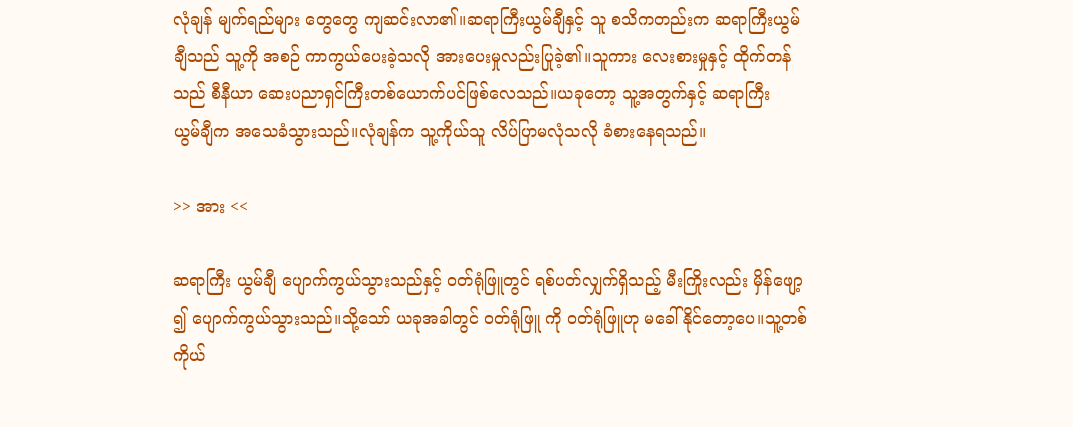လုံချန် မျက်ရည်များ တွေတွေ ကျဆင်းလာ၏။ဆရာကြီးယွမ်ချီနှင့် သူ စသိကတည်းက ဆရာကြီးယွမ်
ချီသည် သူ့ကို အစဉ် ကာကွယ်ပေးခဲ့သလို အားပေးမှုလည်းပြုခဲ့၏။သူကား လေးစားမှုနှင့် ထိုက်တန်
သည် စီနီယာ ဆေးပညာရှင်ကြီးတစ်ယောက်ပင်ဖြစ်လေသည်။ယခုတော့ သူ့အတွက်နှင့် ဆရာကြီး
ယွမ်ချီက အသေခံသွားသည်။လုံချန်က သူ့ကိုယ်သူ လိပ်ပြာမလုံသလို ခံစားနေရသည်။

>> အား <<

ဆရာကြီး ယွမ်ချီ ပျောက်ကွယ်သွားသည်နှင့် ၀တ်ရုံဖြူတွင် ရစ်ပတ်လျှက်ရှိသည့် မီးကြိုးလည်း မှိန်ဖျော့
၍ ပျောက်ကွယ်သွားသည်။သို့သော် ယခုအခါတွင် ၀တ်ရုံဖြူ ကို ၀တ်ရုံဖြူဟု မခေါ်နိုင်တော့ပေ။သူ့တစ်
ကိုယ်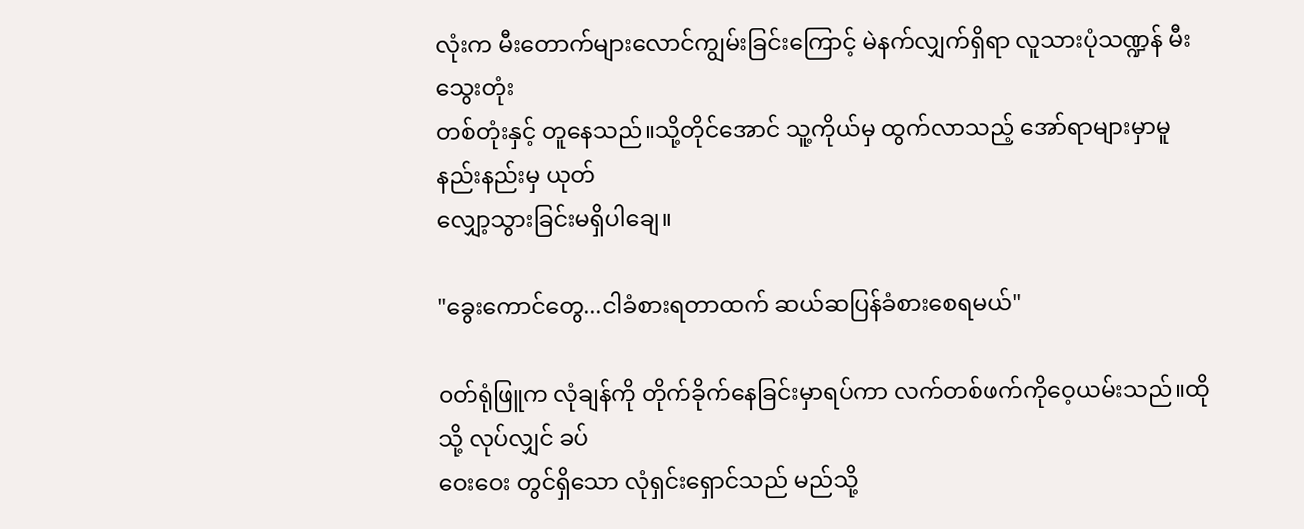လုံးက မီးတောက်များလောင်ကျွမ်းခြင်းကြောင့် မဲနက်လျှက်ရှိရာ လူသားပုံသဏ္ဍန် မီးသွေးတုံး
တစ်တုံးနှင့် တူနေသည်။သို့တိုင်အောင် သူ့ကိုယ်မှ ထွက်လာသည့် အော်ရာများမှာမူ နည်းနည်းမှ ယုတ်
လျှော့သွားခြင်းမရှိပါချေ။

"ခွေးကောင်တွေ...ငါခံစားရတာထက် ဆယ်ဆပြန်ခံစားစေရမယ်"

၀တ်ရုံဖြူက လုံချန်ကို တိုက်ခိုက်နေခြင်းမှာရပ်ကာ လက်တစ်ဖက်ကိုဝေ့ယမ်းသည်။ထိုသို့ လုပ်လျှင် ခပ်
ဝေးဝေး တွင်ရှိသော လုံရှင်းရှောင်သည် မည်သို့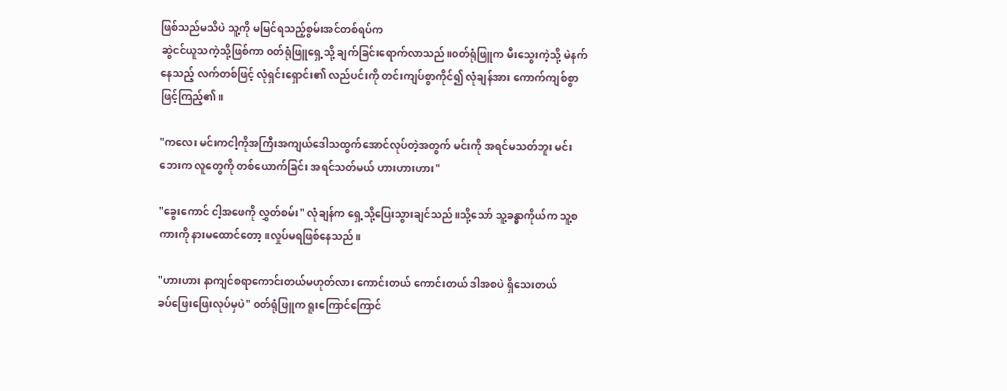ဖြစ်သည်မသိပဲ သူ့ကို မမြင်ရသည့်စွမ်းအင်တစ်ရပ်က
ဆွဲငင်ယူသကဲ့သို့ဖြစ်ကာ ၀တ်ရုံဖြူရှေ့သို့ ချက်ခြင်းရောက်လာသည်။၀တ်ရုံဖြူက မီးသွေးကဲ့သို့ မဲနက်
နေသည့် လက်တစ်ဖြင့် လုံရှင်းရှောင်း၏ လည်ပင်းကို တင်းကျပ်စွာကိုင်၍ လုံချန်အား ကောက်ကျစ်စွာ
ဖြင့်ကြည့်၏။

"ကလေး မင်းကငါ့ကိုအကြီးအကျယ်ဒေါသထွက်အောင်လုပ်တဲ့အတွက် မင်းကို အရင်မသတ်ဘူး မင်း
ဘေးက လူတွေကို တစ်ယောက်ခြင်း အရင်သတ်မယ် ဟားဟားဟား"

"ခွေးကောင် ငါ့အဖေကို လွှတ်စမ်း" လုံချန်က ရှေ့သို့ပြေးသွားချင်သည်။သို့သော် သူ့ခန္ဓာကိုယ်က သူ့စ
ကားကို နားမထောင်တော့။လှုပ်မရဖြစ်နေသည်။

"ဟားဟား နာကျင်စရာကောင်းတယ်မဟုတ်လား ကောင်းတယ် ကောင်းတယ် ဒါအစပဲ ရှိသေးတယ်
ခပ်ဖြေးဖြေးလုပ်မှပဲ" ၀တ်ရုံဖြူက ရူးကြောင်ကြောင်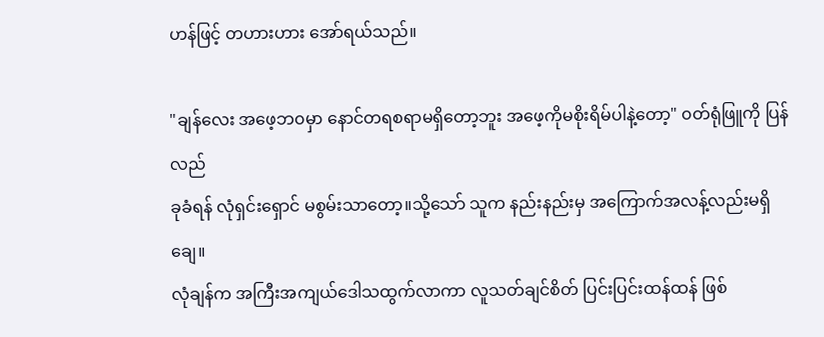ဟန်ဖြင့် တဟားဟား အော်ရယ်သည်။

"ချန်လေး အဖေ့ဘ၀မှာ နောင်တရစရာမရှိတော့ဘူး အဖေ့ကိုမစိုးရိမ်ပါနဲ့တော့" ၀တ်ရုံဖြူကို ပြန်လည်
ခုခံရန် လုံရှင်းရှောင် မစွမ်းသာတော့။သို့သော် သူက နည်းနည်းမှ အကြောက်အလန့်လည်းမရှိချေ။
လုံချန်က အကြီးအကျယ်ဒေါသထွက်လာကာ လူသတ်ချင်စိတ် ပြင်းပြင်းထန်ထန် ဖြစ်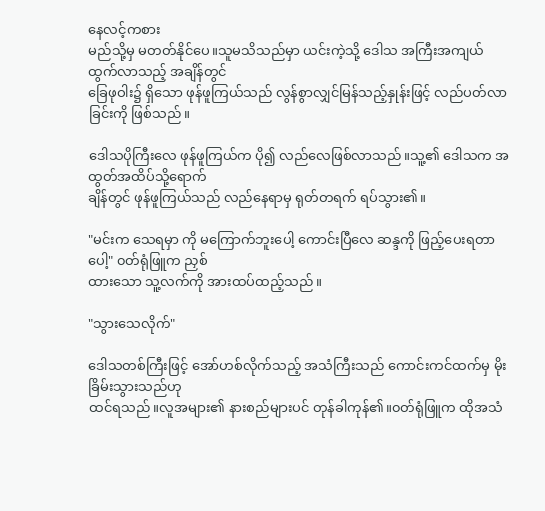နေလင့်ကစား
မည်သို့မှ မတတ်နိုင်ပေ။သူမသိသည်မှာ ယင်းကဲ့သို့ ဒေါသ အကြီးအကျယ်ထွက်လာသည့် အချိန်တွင်
ခြေဖုဝါး၌ ရှိသော ဖုန်ဖူကြယ်သည် လွန်စွာလျှင်မြန်သည့်နှုန်းဖြင့် လည်ပတ်လာခြင်းကို ဖြစ်သည်။

ဒေါသပိုကြီးလေ ဖုန်ဖူကြယ်က ပို၍ လည်လေဖြစ်လာသည်။သူ့၏ ဒေါသက အထွတ်အထိပ်သို့ရောက်
ချိန်တွင် ဖုန်ဖူကြယ်သည် လည်နေရာမှ ရုတ်တရက် ရပ်သွား၏။

"မင်းက သေရမှာ ကို မကြောက်ဘူးပေါ့ ကောင်းပြီလေ ဆန္ဒကို ဖြည့်ပေးရတာပေါ့" ၀တ်ရုံဖြူက ညှစ်
ထားသော သူ့လက်ကို အားထပ်ထည့်သည်။

"သွားသေလိုက်"

ဒေါသတစ်ကြီးဖြင့် အော်ဟစ်လိုက်သည့် အသံကြီးသည် ကောင်းကင်ထက်မှ မိုးခြိမ်းသွားသည်ဟု
ထင်ရသည်။လူအများ၏ နားစည်များပင် တုန်ခါကုန်၏။၀တ်ရုံဖြူက ထိုအသံ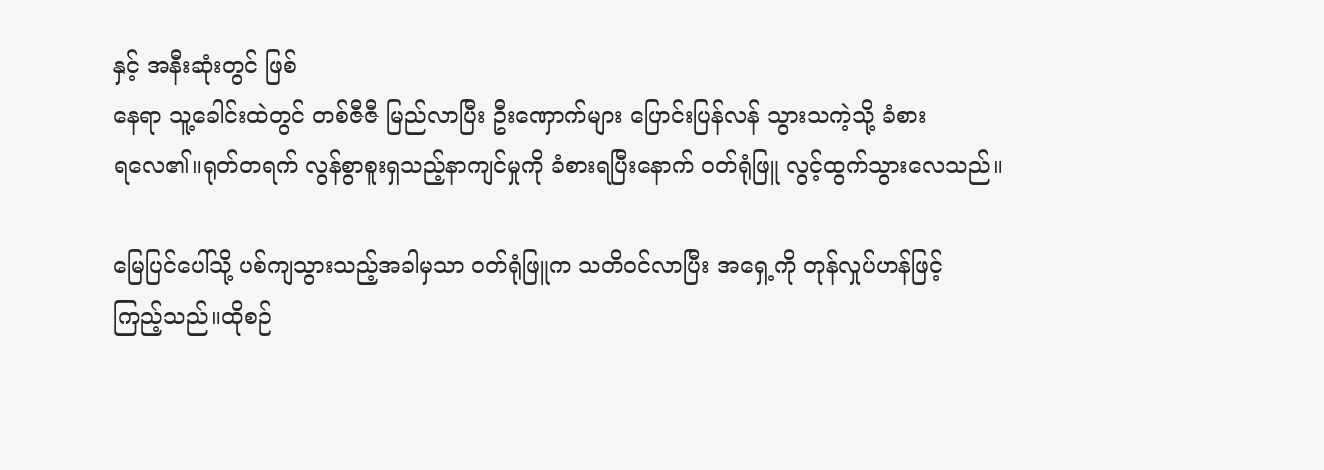နှင့် အနီးဆုံးတွင် ဖြစ်
နေရာ သူ့ခေါင်းထဲတွင် တစ်ဇီဇီ မြည်လာပြီး ဦးဏှောက်များ ပြောင်းပြန်လန် သွားသကဲ့သို့ ခံစား
ရလေ၏။ရုတ်တရက် လွန်စွာစူးရှသည့်နာကျင်မှုကို ခံစားရပြီးနောက် ၀တ်ရုံဖြူ လွင့်ထွက်သွားလေသည်။

မြေပြင်ပေါ်သို့ ပစ်ကျသွားသည့်အခါမှသာ ၀တ်ရုံဖြူက သတိ၀င်လာပြီး အရှေ့ကို တုန်လှုပ်ဟန်ဖြင့်
ကြည့်သည်။ထိုစဉ်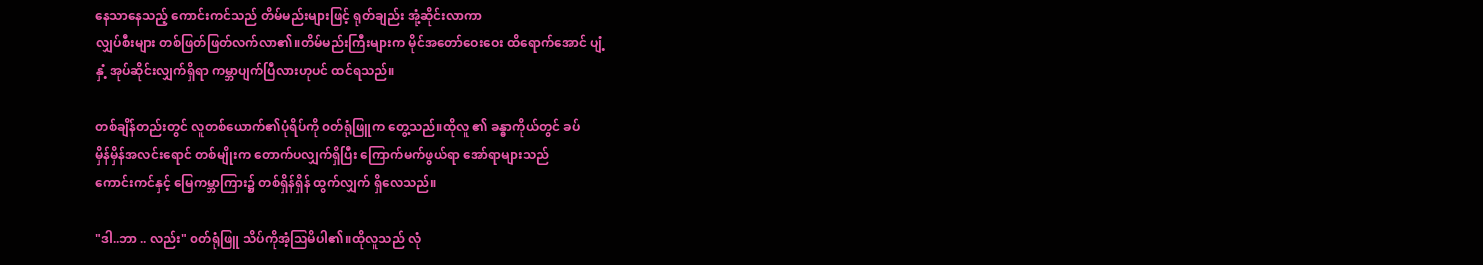နေသာနေသည့် ကောင်းကင်သည် တိမ်မည်းများဖြင့် ရုတ်ချည်း အုံ့ဆိုင်းလာကာ
လျှပ်စီးများ တစ်ဖြတ်ဖြတ်လက်လာ၏။တိမ်မည်းကြီးများက မိုင်အတော်ဝေးဝေး ထိရောက်အောင် ပျံ့
နှံ့ အုပ်ဆိုင်းလျှက်ရှိရာ ကမ္ဘာပျက်ပြီလားဟုပင် ထင်ရသည်။

တစ်ချိန်တည်းတွင် လူတစ်ယောက်၏ပုံရိပ်ကို ၀တ်ရုံဖြူက တွေ့သည်။ထိုလူ ၏ ခန္ဓာကိုယ်တွင် ခပ်
မှိန်မှိန်အလင်းရောင် တစ်မျိုးက တောက်ပလျှက်ရှိပြီး ကြောက်မက်ဖွယ်ရာ အော်ရာများသည်
ကောင်းကင်နှင့် မြေကမ္ဘာကြား၌ တစ်ရှိန်ရှိန် ထွက်လျှက် ရှိလေသည်။

"ဒါ..ဘာ .. လည်း" ၀တ်ရုံဖြူ သိပ်ကိုအံ့သြမိပါ၏။ထိုလူသည် လုံ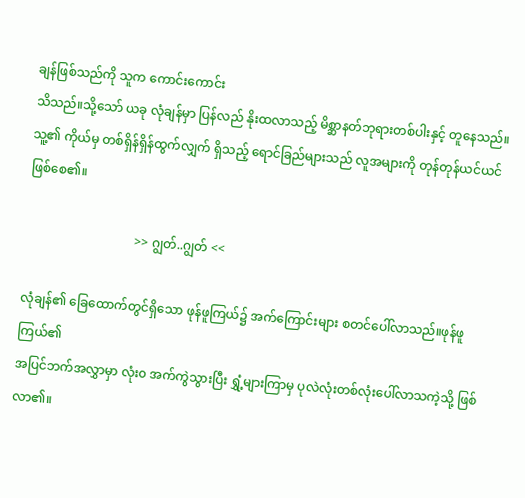ချန်ဖြစ်သည်ကို သူက ကောင်းကောင်း
သိသည်။သို့သော် ယခု လုံချန်မှာ ပြန်လည် နိုးထလာသည့် မိစ္ဆာနတ်ဘုရားတစ်ပါးနှင့် တူနေသည်။
သူ့၏ ကိုယ်မှ တစ်ရှိန်ရှိန်ထွက်လျှက် ရှိသည့် ရောင်ခြည်များသည် လူအများကို တုန်တုန်ယင်ယင်
ဖြစ်စေ၏။

                                   >> ဂျွတ်..ဂျွတ် <<

လုံချန်၏ ခြေထောက်တွင်ရှိသော ဖုန်ဖူကြယ်၌ အက်ကြောင်းများ စတင်ပေါ်လာသည်။ဖုန်ဖူကြယ်၏
အပြင်ဘက်အလွှာမှာ လုံး၀ အက်ကွဲသွားပြီး ရွှံ့များကြာမှ ပုလဲလုံးတစ်လုံးပေါ်လာသကဲ့သို့ ဖြစ်လာ၏။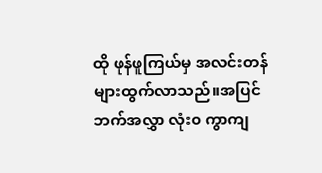ထို ဖုန်ဖူကြယ်မှ အလင်းတန်များထွက်လာသည်။အပြင်ဘက်အလွှာ လုံး၀ ကွာကျ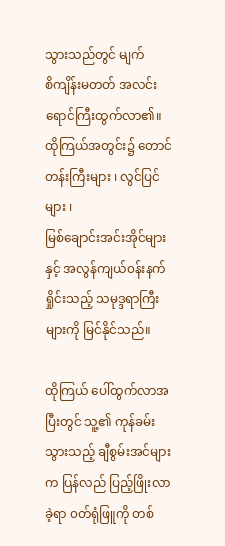သွားသည်တွင် မျက်
စိကျိန်းမတတ် အလင်းရောင်ကြီးထွက်လာ၏။ထိုကြယ်အတွင်း၌ တောင်တန်းကြီးများ ၊ လွင်ပြင်များ ၊
မြစ်ချောင်းအင်းအိုင်များနှင့် အလွန်ကျယ်၀န်းနက်ရှိုင်းသည့် သမုဒ္ဒရာကြီးများကို မြင်နိုင်သည်။

ထိုကြယ် ပေါ်ထွက်လာအပြီးတွင် သူ့၏ ကုန်ခမ်းသွားသည့် ချီစွမ်းအင်များက ပြန်လည် ပြည့်ဖြိုးလာ
ခဲ့ရာ ၀တ်ရုံဖြူကို တစ်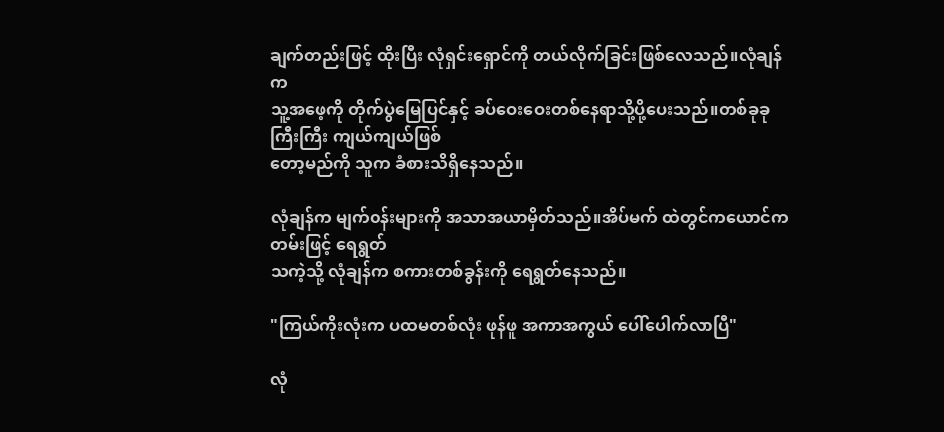ချက်တည်းဖြင့် ထိုးပြီး လုံရှင်းရှောင်ကို တယ်လိုက်ခြင်းဖြစ်လေသည်။လုံချန်က
သူ့အဖေ့ကို တိုက်ပွဲမြေပြင်နှင့် ခပ်ဝေးဝေးတစ်နေရာသို့ပို့ပေးသည်။တစ်ခုခု ကြီးကြီး ကျယ်ကျယ်ဖြစ်
တော့မည်ကို သူက ခံစားသိရှိနေသည်။

လုံချန်က မျက်၀န်းများကို အသာအယာမှိတ်သည်။အိပ်မက် ထဲတွင်ကယောင်ကတမ်းဖြင့် ရေရွတ်
သကဲ့သို့ လုံချန်က စကားတစ်ခွန်းကို ရေရွတ်နေသည်။

"ကြယ်ကိုးလုံးက ပထမတစ်လုံး ဖုန်ဖူ အကာအကွယ် ပေါ်ပေါက်လာပြီ"

လုံ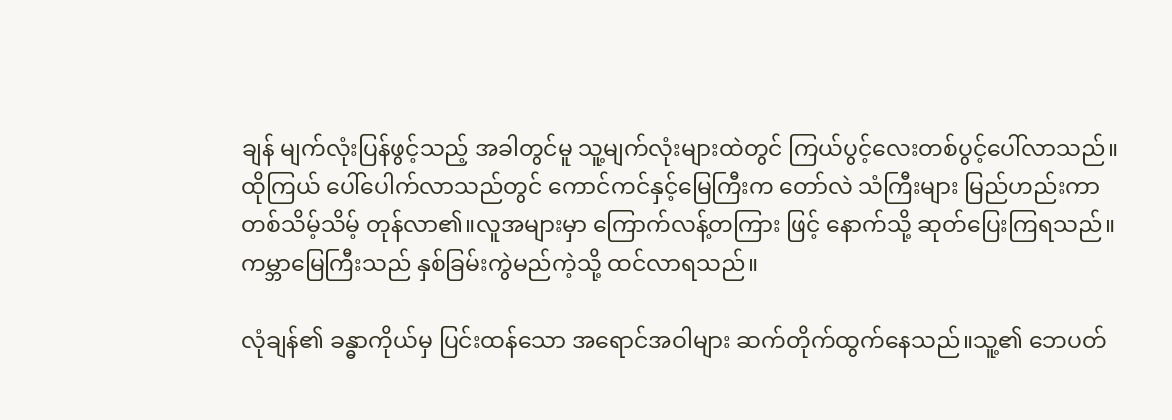ချန် မျက်လုံးပြန်ဖွင့်သည့် အခါတွင်မူ သူ့မျက်လုံးများထဲတွင် ကြယ်ပွင့်လေးတစ်ပွင့်ပေါ်လာသည်။
ထိုကြယ် ပေါ်ပေါက်လာသည်တွင် ကောင်ကင်နှင့်မြေကြီးက တော်လဲ သံကြီးများ မြည်ဟည်းကာ
တစ်သိမ့်သိမ့် တုန်လာ၏။လူအများမှာ ကြောက်လန့်တကြား ဖြင့် နောက်သို့ ဆုတ်ပြေးကြရသည်။
ကမ္ဘာမြေကြီးသည် နှစ်ခြမ်းကွဲမည်ကဲ့သို့ ထင်လာရသည်။

လုံချန်၏ ခန္ဓာကိုယ်မှ ပြင်းထန်သော အရောင်အဝါများ ဆက်တိုက်ထွက်နေသည်။သူ့၏ ဘေပတ်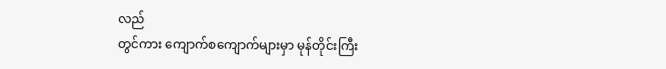လည်
တွင်ကား ကျောက်စကျောက်များမှာ မုန်တိုင်းကြီး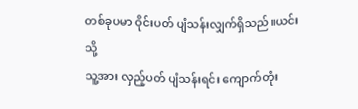တစ်ခုပမာ ဝိုင်းပတ် ပျံသန်းလျှက်ရှိသည်။ယင်းသို့
သူ့အား လှည့်ပတ် ပျံသန်းရင်း ကျောက်တုံး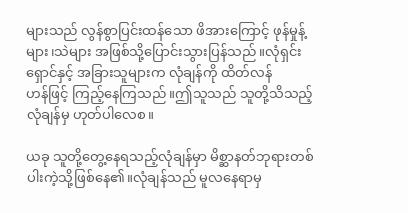များသည် လွန်စွာပြင်းထန်သော ဖိအားကြောင့် ဖုန်မှုန့်
များ၊သဲများ အဖြစ်သို့ပြောင်းသွားပြန်သည်။လုံရှင်းရှောင်နှင့် အခြားသူများက လုံချန်ကို ထိတ်လန်
ဟန်ဖြင့် ကြည့်နေကြသည်။ဤသူသည် သူတို့သိသည့်လုံချန်မှ ဟုတ်ပါလေစ။

ယခု သူတို့တွေ့နေရသည့်လုံချန်မှာ မိစ္ဆာနတ်ဘုရားတစ်ပါးကဲ့သို့ဖြစ်နေ၏။လုံချန်သည် မူလနေရာမှ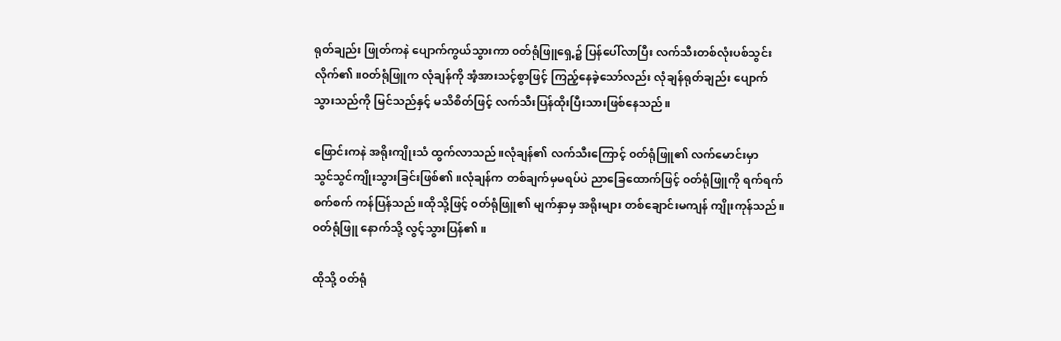ရုတ်ချည်း ဖြုတ်ကနဲ ပျောက်ကွယ်သွားကာ ၀တ်ရုံဖြူရှေ့၌ ပြန်ပေါ်လာပြီး လက်သီးတစ်လုံးပစ်သွင်း
လိုက်၏။၀တ်ရုံဖြူက လုံချန်ကို အံ့အားသင့်စွာဖြင့် ကြည့်နေခဲ့သော်လည်း လုံချန်ရုတ်ချည်း ပျောက်
သွားသည်ကို မြင်သည်နှင့် မသိစိတ်ဖြင့် လက်သီးပြန်ထိုးပြီးသားဖြစ်နေသည်။

ဖြောင်းကနဲ အရိုးကျိုးသံ ထွက်လာသည်။လုံချန်၏ လက်သီးကြောင့် ၀တ်ရုံဖြူ၏ လက်မောင်းမှာ
သွင်သွင်ကျိုးသွားခြင်းဖြစ်၏။လုံချန်က တစ်ချက်မှမရပ်ပဲ ညာခြေထောက်ဖြင့် ၀တ်ရုံဖြူကို ရက်ရက်
စက်စက် ကန်ပြန်သည်။ထိုသို့ဖြင့် ၀တ်ရုံဖြူ၏ မျက်နှာမှ အရိုးများ တစ်ချောင်းမကျန် ကျိုးကုန်သည်။
၀တ်ရုံဖြူ နောက်သို့ လွင့်သွားပြန်၏။

ထိုသို့ ၀တ်ရုံ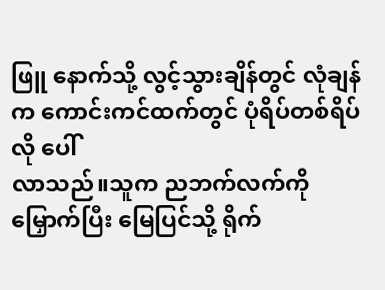ဖြူ နောက်သို့ လွင့်သွားချိန်တွင် လုံချန်က ကောင်းကင်ထက်တွင် ပုံရိပ်တစ်ရိပ်လို ပေါ်
လာသည်။သူက ညဘက်လက်ကိုမြှောက်ပြီး မြေပြင်သို့ ရိုက်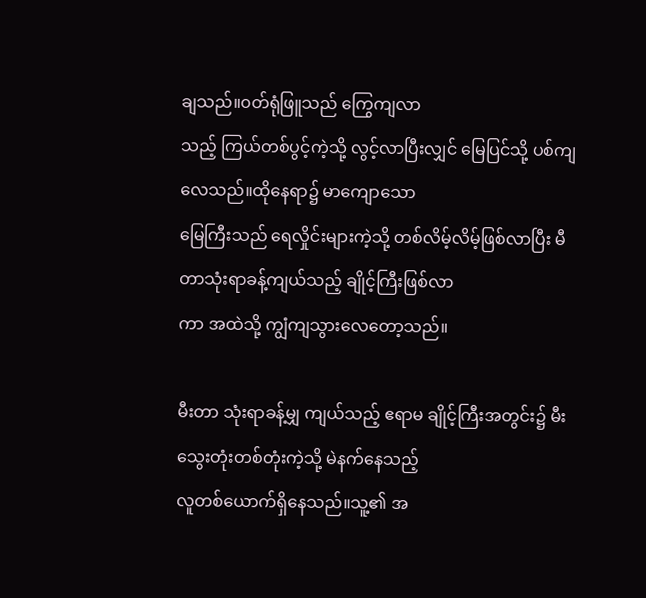ချသည်။၀တ်ရုံဖြူသည် ကြွေကျလာ
သည့် ကြယ်တစ်ပွင့်ကဲ့သို့ လွင့်လာပြီးလျှင် မြေပြင်သို့ ပစ်ကျလေသည်။ထိုနေရာ၌ မာကျောသော
မြေကြီးသည် ရေလှိုင်းများကဲ့သို့ တစ်လိမ့်လိမ့်ဖြစ်လာပြီး မီတာသုံးရာခန့်ကျယ်သည့် ချိုင့်ကြီးဖြစ်လာ
ကာ အထဲသို့ ကျွံကျသွားလေတော့သည်။

မီးတာ သုံးရာခန့်မျှ ကျယ်သည့် ဧရာမ ချိုင့်ကြီးအတွင်း၌ မီးသွေးတုံးတစ်တုံးကဲ့သို့ မဲနက်နေသည့်
လူတစ်ယောက်ရှိနေသည်။သူ့၏ အ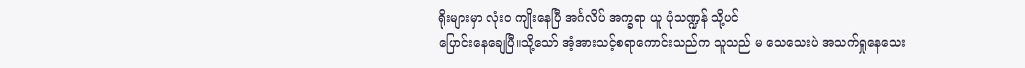ရိုးများမှာ လုံး၀ ကျိုးနေပြီ အင်္ဂလိပ် အက္ခရာ ယူ ပုံသဏ္ဍန် သို့ပင်
ပြောင်းနေချေပြီ။သို့သော် အံ့အားသင့်စရာကောင်းသည်က သူသည် မ သေသေးပဲ အသက်ရှုနေသေး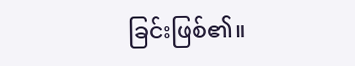ခြင်းဖြစ်၏။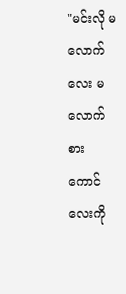"မင်းလို မ လောက်လေး မလောက်စား ကောင်လေးကို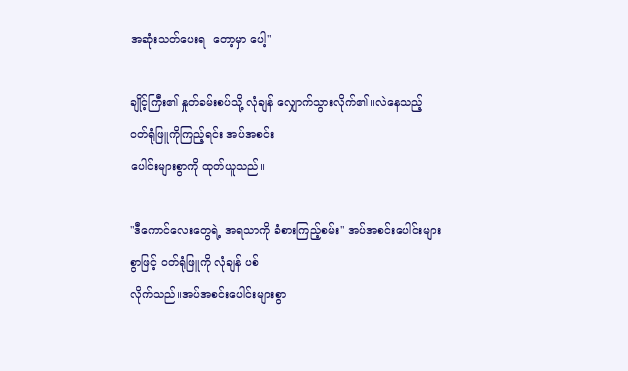အဆုံးသတ်ပေးရ  တော့မှာ ပေါ့"

ချိုင့်ကြီး၏ နှုတ်ခမ်းစပ်သို့ လုံချန် လျှောက်သွားလိုက်၏။လဲနေသည့် ၀တ်ရုံဖြူကိုကြည့်ရင်း အပ်အစင်း
ပေါင်းများစွာကို ထုတ်ယူသည်။

"ဒီကောင်လေးတွေရဲ့ အရသာကို ခံစားကြည့်စမ်း" အပ်အစင်းပေါင်းများစွာဖြင့် ၀တ်ရုံဖြူကို လုံချန် ပစ်
လိုက်သည်။အပ်အစင်းပေါင်းများစွာ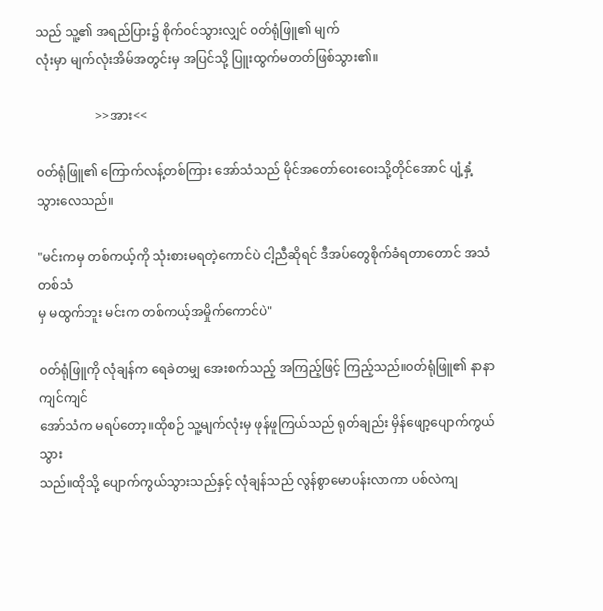သည် သူ့၏ အရည်ပြား၌ စိုက်၀င်သွားလျှင် ၀တ်ရုံဖြူ၏ မျက်
လုံးမှာ မျက်လုံးအိမ်အတွင်းမှ အပြင်သို့ ပြူးထွက်မတတ်ဖြစ်သွား၏။

                   >>အား<<

၀တ်ရုံဖြူ၏ ကြောက်လန့်တစ်ကြား အော်သံသည် မိုင်အတော်ဝေးဝေးသို့တိုင်အောင် ပျံ့နှံ့သွားလေသည်။

"မင်းကမှ တစ်ကယ့်ကို သုံးစားမရတဲ့ကောင်ပဲ ငါ့ညီဆိုရင် ဒီအပ်တွေစိုက်ခံရတာတောင် အသံတစ်သံ
မှ မထွက်ဘူး မင်းက တစ်ကယ့်အမှိုက်ကောင်ပဲ"

၀တ်ရုံဖြူကို လုံချန်က ရေခဲတမျှ အေးစက်သည့် အကြည့်ဖြင့် ကြည့်သည်။၀တ်ရုံဖြူ၏ နာနာကျင်ကျင်
အော်သံက မရပ်တော့။ထိုစဉ် သူ့မျက်လုံးမှ ဖုန်ဖူကြယ်သည် ရုတ်ချည်း မှိန်ဖျော့ပျောက်ကွယ်သွား
သည်။ထိုသို့ ပျောက်ကွယ်သွားသည်နှင့် လုံချန်သည် လွန်စွာမောပန်းလာကာ ပစ်လဲကျ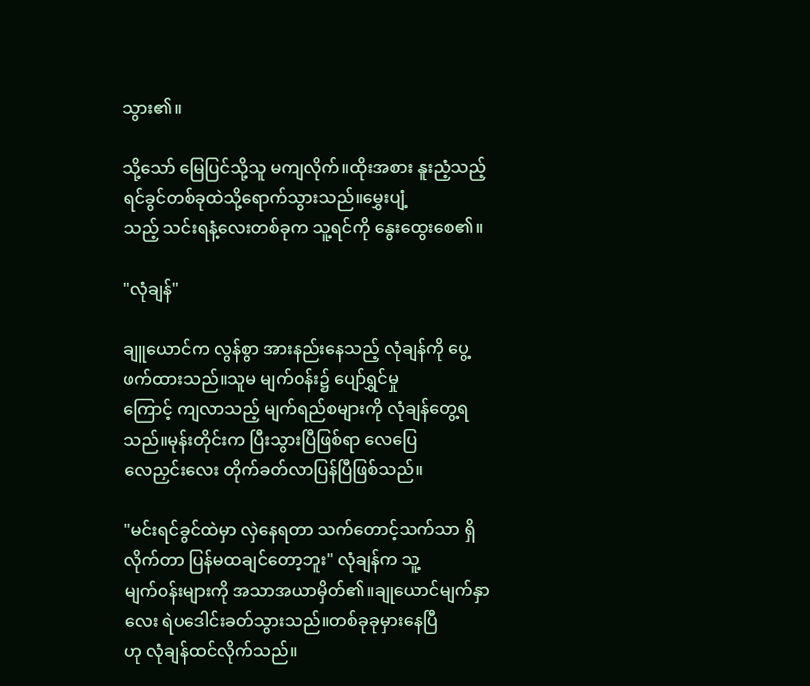သွား၏။

သို့သော် မြေပြင်သို့သူ မကျလိုက်။ထိုးအစား နူးညံ့သည့် ရင်ခွင်တစ်ခုထဲသို့ရောက်သွားသည်။မွှေးပျံ့
သည့် သင်းရနံ့လေးတစ်ခုက သူ့ရင်ကို နွေးထွေးစေ၏။

"လုံချန်"

ချူယောင်က လွန်စွာ အားနည်းနေသည့် လုံချန်ကို ပွေ့ဖက်ထားသည်။သူမ မျက်၀န်း၌ ပျော်ရွှင်မှု
ကြောင့် ကျလာသည့် မျက်ရည်စများကို လုံချန်တွေ့ရသည်။မုန်းတိုင်းက ပြီးသွားပြီဖြစ်ရာ လေပြေ
လေညှင်းလေး တိုက်ခတ်လာပြန်ပြီဖြစ်သည်။

"မင်းရင်ခွင်ထဲမှာ လှဲနေရတာ သက်တောင့်သက်သာ ရှိလိုက်တာ ပြန်မထချင်တော့ဘူး" လုံချန်က သူ့
မျက်၀န်းများကို အသာအယာမှိတ်၏။ချုယောင်မျက်နှာလေး ရဲပဒေါင်းခတ်သွားသည်။တစ်ခုခုမှားနေပြီ
ဟု လုံချန်ထင်လိုက်သည်။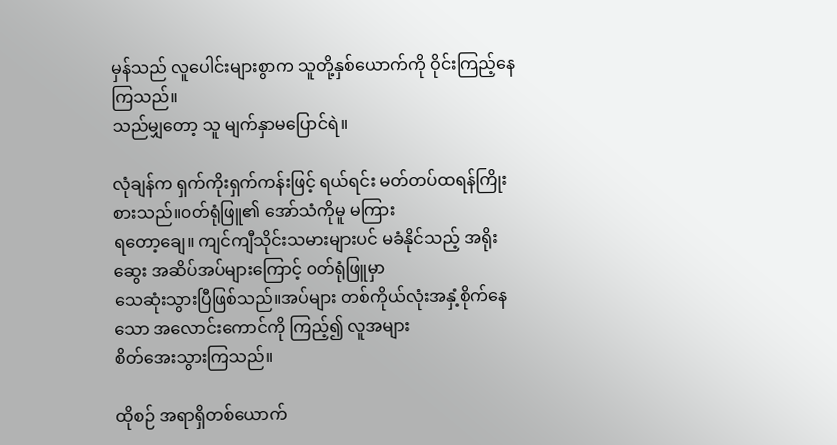မှန်သည် လူပေါင်းများစွာက သူတို့နှစ်ယောက်ကို ဝိုင်းကြည့်နေကြသည်။
သည်မျှတော့ သူ မျက်နှာမပြောင်ရဲ။

လုံချန်က ရှက်ကိုးရှက်ကန်းဖြင့် ရယ်ရင်း မတ်တပ်ထရန်ကြိုးစားသည်။၀တ်ရုံဖြူ၏ အော်သံကိုမူ မကြား
ရတော့ချေ။ ကျင်ကျီသိုင်းသမားများပင် မခံနိုင်သည့် အရိုးဆွေး အဆိပ်အပ်များကြောင့် ၀တ်ရုံဖြူမှာ
သေဆုံးသွားပြီဖြစ်သည်။အပ်များ တစ်ကိုယ်လုံးအနှံ့စိုက်နေသော အလောင်းကောင်ကို ကြည့်၍ လူအများ
စိတ်အေးသွားကြသည်။

ထိုစဉ် အရာရှိတစ်ယောက်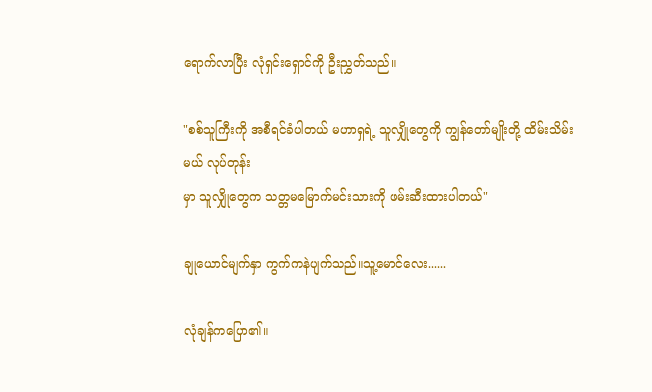ရောက်လာပြီး လုံရှင်းရှောင်ကို ဦးညွှတ်သည်။

"စစ်သူကြီးကို အစီရင်ခံပါတယ် မဟာရှရဲ့ သူလျှိုတွေကို ကျွန်တော်မျိုးတို့ ထိမ်းသိမ်းမယ် လုပ်တုန်း
မှာ သူလျှိုတွေက သတ္တမမြောက်မင်းသားကို ဖမ်းဆီးထားပါတယ်"

ချုယောင်မျက်နှာ ကွက်ကနဲပျက်သည်။သူ့မောင်လေး......

လုံချန်ကပြော၏။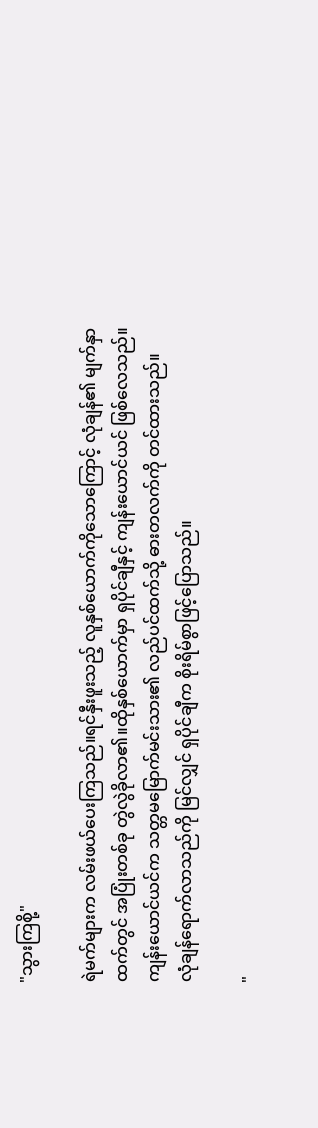"သွားကြစို့"

ရဲမက်များက လမ်းဖယ်ပေးကြသည်။ရင်နှီးဖူးသည့် လူနှစ်ယောက်ကိုသောကြောင့် လုံချန်၏ မျက်နှာ
ထက်တွင် အပြုံးတစ်ခု တွဲလွဲခိုလာ၏။ထိုနှစ်ယောက်မှာ ရှပိုင်ချီနှင့် ကျန်းယောင်ယင် ဖြစ်လေသည်။
ကျန်းယောင်ယင်က သတ္တမမြောက်မင်းသား၏ လည်ပင်ထက်သို့ ဓားတလက်ကို တင်ထားသည်။
လုံချန်ရောက်လာသည်ကို မြင်လျှင် ရှပိုင်ချီက စိုးရိမ်စွာဖြင့်ပြောသည်။

"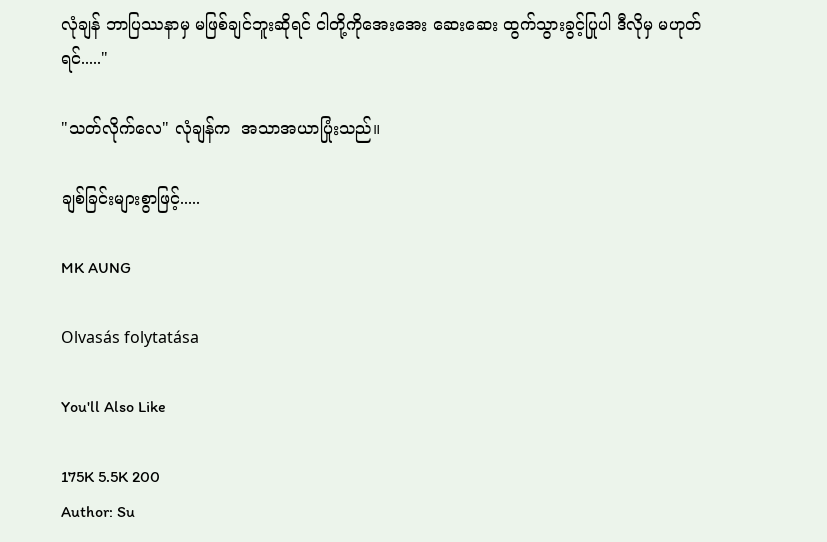လုံချန် ဘာပြဿနာမှ မဖြစ်ချင်ဘူးဆိုရင် ငါတို့ကိုအေးအေး ဆေးဆေး ထွက်သွားခွင့်ပြုပါ ဒီလိုမှ မဟုတ်
ရင်....."

"သတ်လိုက်လေ" လုံချန်က  အသာအယာပြုံးသည်။

ချစ်ခြင်းများစွာဖြင့်.....

MK AUNG

Olvasás folytatása

You'll Also Like

175K 5.5K 200
Author: Su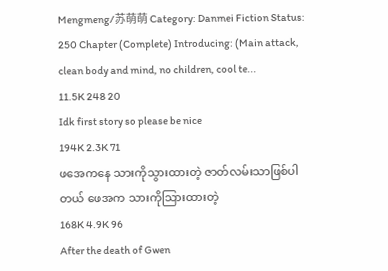Mengmeng/苏萌萌 Category: Danmei Fiction Status: 250 Chapter (Complete) Introducing: (Main attack, clean body and mind, no children, cool te...
11.5K 248 20
Idk first story so please be nice
194K 2.3K 71
ဖအေကနေ သားကိုသွားထားတဲ့ ဇာတ်လမ်းသာဖြစ်ပါတယ် ဖေအက သားကိုသြားထားတဲ့
168K 4.9K 96
After the death of Gwen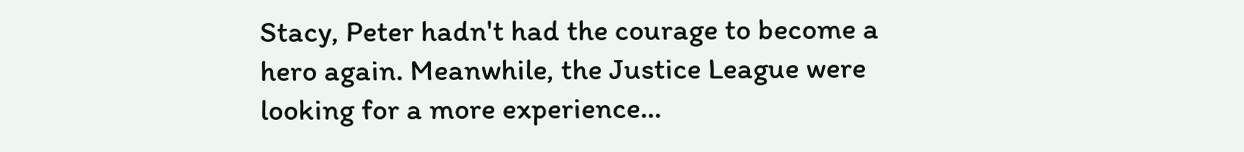Stacy, Peter hadn't had the courage to become a hero again. Meanwhile, the Justice League were looking for a more experience...